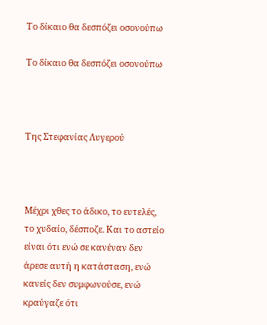Το δίκαιο θα δεσπόζει οσονούπω

Το δίκαιο θα δεσπόζει οσονούπω



Της Στεφανίας Λυγερού



Μέχρι χθες το άδικο, το ευτελές, το χυδαίο, δέσποζε. Και το αστείο είναι ότι ενώ σε κανέναν δεν άρεσε αυτή η κατάσταση, ενώ κανείς δεν συμφωνούσε, ενώ κραύγαζε ότι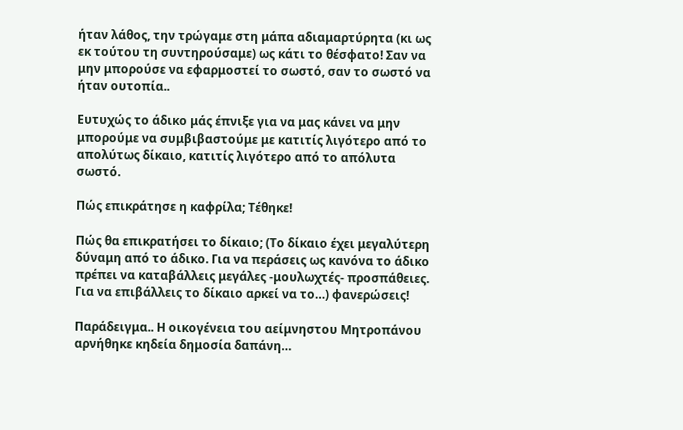ήταν λάθος, την τρώγαμε στη μάπα αδιαμαρτύρητα (κι ως εκ τούτου τη συντηρούσαμε) ως κάτι το θέσφατο! Σαν να μην μπορούσε να εφαρμοστεί το σωστό, σαν το σωστό να ήταν ουτοπία..

Ευτυχώς το άδικο μάς έπνιξε για να μας κάνει να μην μπορούμε να συμβιβαστούμε με κατιτίς λιγότερο από το απολύτως δίκαιο, κατιτίς λιγότερο από το απόλυτα σωστό.

Πώς επικράτησε η καφρίλα; Τέθηκε!

Πώς θα επικρατήσει το δίκαιο; (Το δίκαιο έχει μεγαλύτερη δύναμη από το άδικο. Για να περάσεις ως κανόνα το άδικο πρέπει να καταβάλλεις μεγάλες -μουλωχτές- προσπάθειες. Για να επιβάλλεις το δίκαιο αρκεί να το…) φανερώσεις!

Παράδειγμα.. Η οικογένεια του αείμνηστου Μητροπάνου αρνήθηκε κηδεία δημοσία δαπάνη…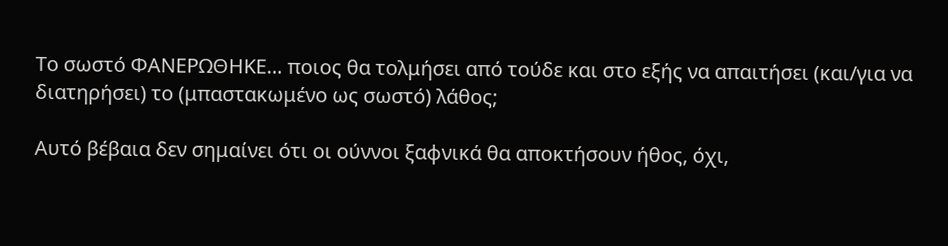Το σωστό ΦΑΝΕΡΩΘΗΚΕ… ποιος θα τολμήσει από τούδε και στο εξής να απαιτήσει (και/για να διατηρήσει) το (μπαστακωμένο ως σωστό) λάθος;

Αυτό βέβαια δεν σημαίνει ότι οι ούννοι ξαφνικά θα αποκτήσουν ήθος, όχι,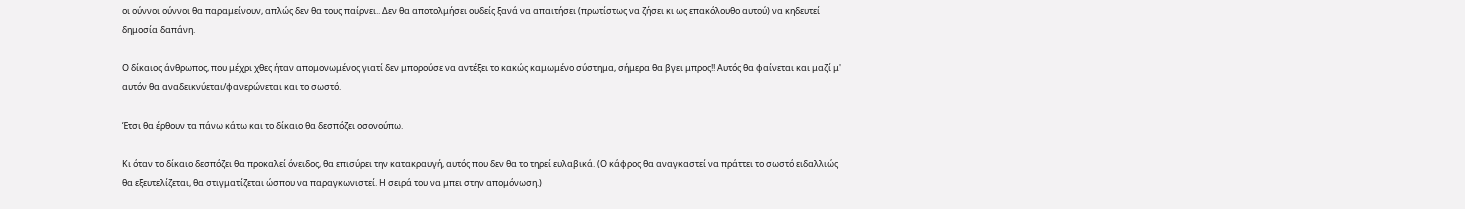οι ούννοι ούννοι θα παραμείνουν, απλώς δεν θα τους παίρνει.. Δεν θα αποτολμήσει ουδείς ξανά να απαιτήσει (πρωτίστως να ζήσει κι ως επακόλουθο αυτού) να κηδευτεί δημοσία δαπάνη.

Ο δίκαιος άνθρωπος, που μέχρι χθες ήταν απομονωμένος γιατί δεν μπορούσε να αντέξει το κακώς καμωμένο σύστημα, σήμερα θα βγει μπρος!! Αυτός θα φαίνεται και μαζί μ' αυτόν θα αναδεικνύεται/φανερώνεται και το σωστό.

Έτσι θα έρθουν τα πάνω κάτω και το δίκαιο θα δεσπόζει οσονούπω.

Κι όταν το δίκαιο δεσπόζει θα προκαλεί όνειδος, θα επισύρει την κατακραυγή, αυτός που δεν θα το τηρεί ευλαβικά. (Ο κάφρος θα αναγκαστεί να πράττει το σωστό ειδαλλιώς θα εξευτελίζεται, θα στιγματίζεται ώσπου να παραγκωνιστεί. Η σειρά του να μπει στην απομόνωση.)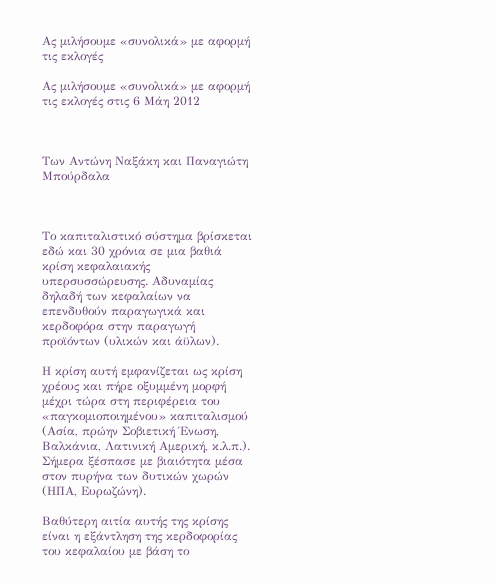Ας μιλήσουμε «συνολικά» με αφορμή τις εκλογές

Ας μιλήσουμε «συνολικά» με αφορμή τις εκλογές στις 6 Μάη 2012



Των Αντώνη Ναξάκη και Παναγιώτη Μπούρδαλα



Το καπιταλιστικό σύστημα βρίσκεται εδώ και 30 χρόνια σε μια βαθιά κρίση κεφαλαιακής υπερσυσσώρευσης. Αδυναμίας δηλαδή των κεφαλαίων να επενδυθούν παραγωγικά και κερδοφόρα στην παραγωγή προϊόντων (υλικών και άϋλων).

Η κρίση αυτή εμφανίζεται ως κρίση χρέους και πήρε οξυμμένη μορφή μέχρι τώρα στη περιφέρεια του «παγκομιοποιημένου» καπιταλισμού (Ασία, πρώην Σοβιετική Ένωση, Βαλκάνια, Λατινική Αμερική, κ.λ.π.). Σήμερα ξέσπασε με βιαιότητα μέσα στον πυρήνα των δυτικών χωρών (ΗΠΑ, Ευρωζώνη).

Βαθύτερη αιτία αυτής της κρίσης είναι η εξάντληση της κερδοφορίας του κεφαλαίου με βάση το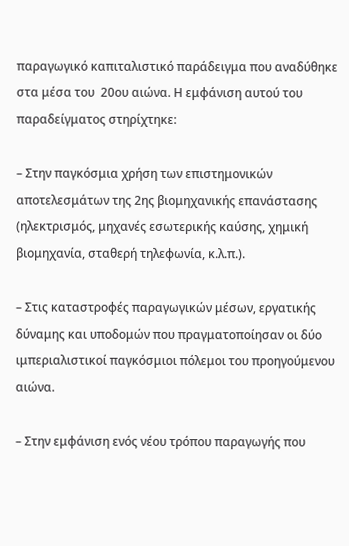παραγωγικό καπιταλιστικό παράδειγμα που αναδύθηκε στα μέσα του  20ου αιώνα. Η εμφάνιση αυτού του παραδείγματος στηρίχτηκε:

– Στην παγκόσμια χρήση των επιστημονικών αποτελεσμάτων της 2ης βιομηχανικής επανάστασης (ηλεκτρισμός, μηχανές εσωτερικής καύσης, χημική βιομηχανία, σταθερή τηλεφωνία, κ.λ.π.).

– Στις καταστροφές παραγωγικών μέσων, εργατικής δύναμης και υποδομών που πραγματοποίησαν οι δύο ιμπεριαλιστικοί παγκόσμιοι πόλεμοι του προηγούμενου αιώνα.

– Στην εμφάνιση ενός νέου τρόπου παραγωγής που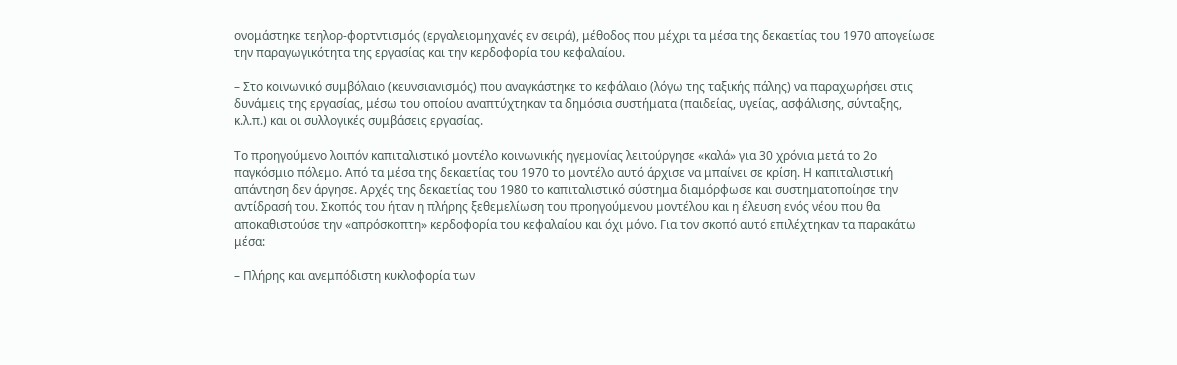ονομάστηκε τεηλορ-φορτντισμός (εργαλειομηχανές εν σειρά), μέθοδος που μέχρι τα μέσα της δεκαετίας του 1970 απογείωσε την παραγωγικότητα της εργασίας και την κερδοφορία του κεφαλαίου.

– Στο κοινωνικό συμβόλαιο (κευνσιανισμός) που αναγκάστηκε το κεφάλαιο (λόγω της ταξικής πάλης) να παραχωρήσει στις δυνάμεις της εργασίας, μέσω του οποίου αναπτύχτηκαν τα δημόσια συστήματα (παιδείας, υγείας, ασφάλισης, σύνταξης, κ.λ.π.) και οι συλλογικές συμβάσεις εργασίας.

Το προηγούμενο λοιπόν καπιταλιστικό μοντέλο κοινωνικής ηγεμονίας λειτούργησε «καλά» για 30 χρόνια μετά το 2ο παγκόσμιο πόλεμο. Από τα μέσα της δεκαετίας του 1970 το μοντέλο αυτό άρχισε να μπαίνει σε κρίση. Η καπιταλιστική απάντηση δεν άργησε. Αρχές της δεκαετίας του 1980 το καπιταλιστικό σύστημα διαμόρφωσε και συστηματοποίησε την αντίδρασή του. Σκοπός του ήταν η πλήρης ξεθεμελίωση του προηγούμενου μοντέλου και η έλευση ενός νέου που θα αποκαθιστούσε την «απρόσκοπτη» κερδοφορία του κεφαλαίου και όχι μόνο. Για τον σκοπό αυτό επιλέχτηκαν τα παρακάτω μέσα:

– Πλήρης και ανεμπόδιστη κυκλοφορία των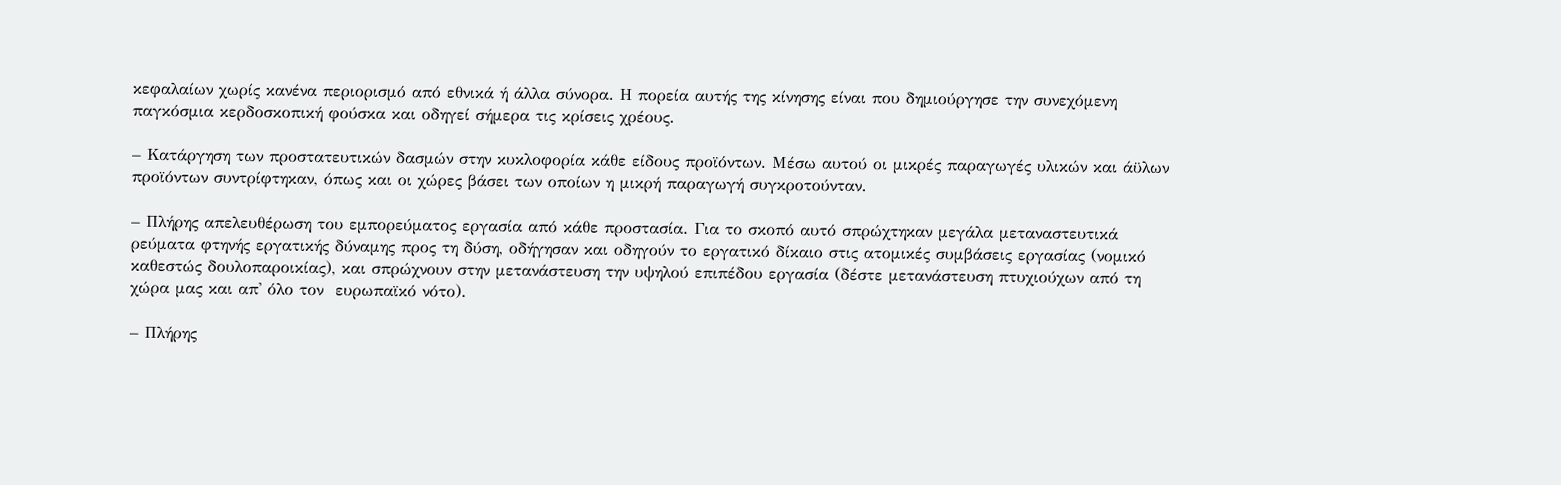κεφαλαίων χωρίς κανένα περιορισμό από εθνικά ή άλλα σύνορα. Η πορεία αυτής της κίνησης είναι που δημιούργησε την συνεχόμενη παγκόσμια κερδοσκοπική φούσκα και οδηγεί σήμερα τις κρίσεις χρέους.

– Κατάργηση των προστατευτικών δασμών στην κυκλοφορία κάθε είδους προϊόντων. Μέσω αυτού οι μικρές παραγωγές υλικών και άϋλων προϊόντων συντρίφτηκαν, όπως και οι χώρες βάσει των οποίων η μικρή παραγωγή συγκροτούνταν.

– Πλήρης απελευθέρωση του εμπορεύματος εργασία από κάθε προστασία. Για το σκοπό αυτό σπρώχτηκαν μεγάλα μεταναστευτικά ρεύματα φτηνής εργατικής δύναμης προς τη δύση, οδήγησαν και οδηγούν το εργατικό δίκαιο στις ατομικές συμβάσεις εργασίας (νομικό καθεστώς δουλοπαροικίας), και σπρώχνουν στην μετανάστευση την υψηλού επιπέδου εργασία (δέστε μετανάστευση πτυχιούχων από τη χώρα μας και απ' όλο τον  ευρωπαϊκό νότο).

– Πλήρης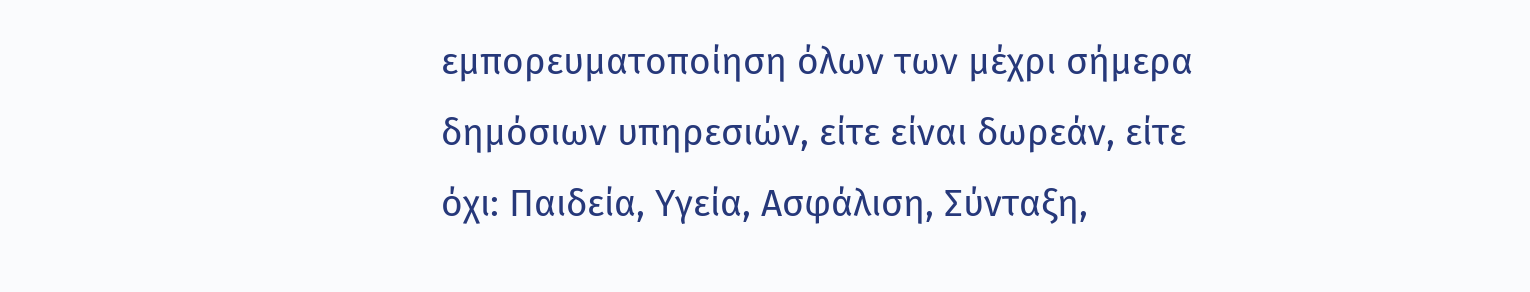εμπορευματοποίηση όλων των μέχρι σήμερα δημόσιων υπηρεσιών, είτε είναι δωρεάν, είτε όχι: Παιδεία, Υγεία, Ασφάλιση, Σύνταξη,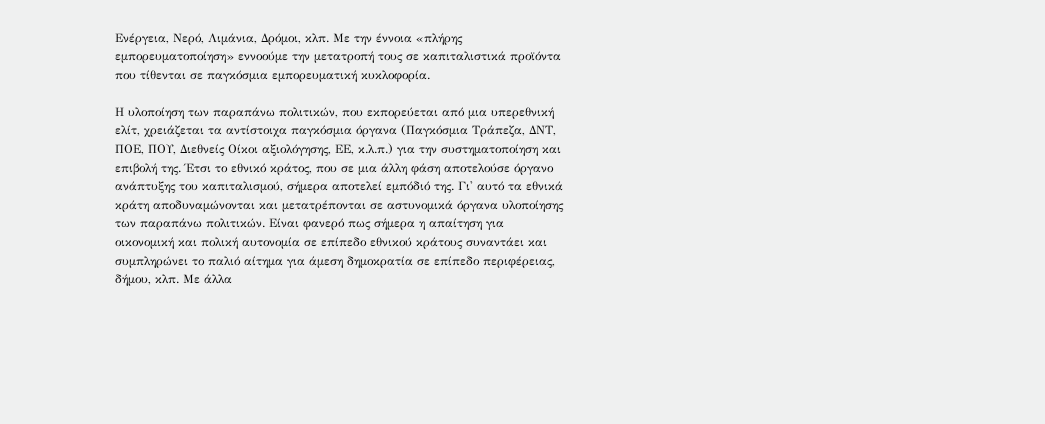Ενέργεια, Νερό, Λιμάνια, Δρόμοι, κλπ. Με την έννοια «πλήρης εμπορευματοποίηση» εννοούμε την μετατροπή τους σε καπιταλιστικά προϊόντα που τίθενται σε παγκόσμια εμπορευματική κυκλοφορία.

Η υλοποίηση των παραπάνω πολιτικών, που εκπορεύεται από μια υπερεθνική ελίτ, χρειάζεται τα αντίστοιχα παγκόσμια όργανα (Παγκόσμια Τράπεζα, ΔΝΤ, ΠΟΕ, ΠΟΥ, Διεθνείς Οίκοι αξιολόγησης, ΕΕ, κ.λ.π.) για την συστηματοποίηση και επιβολή της. Έτσι το εθνικό κράτος, που σε μια άλλη φάση αποτελούσε όργανο ανάπτυξης του καπιταλισμού, σήμερα αποτελεί εμπόδιό της. Γι' αυτό τα εθνικά κράτη αποδυναμώνονται και μετατρέπονται σε αστυνομικά όργανα υλοποίησης των παραπάνω πολιτικών. Είναι φανερό πως σήμερα η απαίτηση για οικονομική και πολική αυτονομία σε επίπεδο εθνικού κράτους συναντάει και συμπληρώνει το παλιό αίτημα για άμεση δημοκρατία σε επίπεδο περιφέρειας, δήμου, κλπ. Με άλλα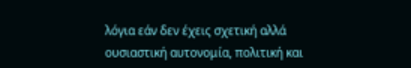λόγια εάν δεν έχεις σχετική αλλά ουσιαστική αυτονομία, πολιτική και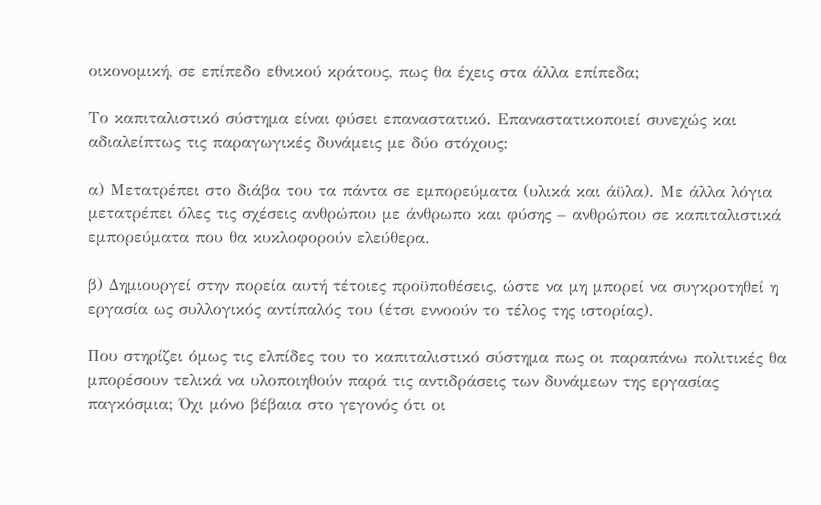οικονομική, σε επίπεδο εθνικού κράτους, πως θα έχεις στα άλλα επίπεδα;

Το καπιταλιστικό σύστημα είναι φύσει επαναστατικό. Επαναστατικοποιεί συνεχώς και αδιαλείπτως τις παραγωγικές δυνάμεις με δύο στόχους:

α) Μετατρέπει στο διάβα του τα πάντα σε εμπορεύματα (υλικά και άϋλα). Με άλλα λόγια μετατρέπει όλες τις σχέσεις ανθρώπου με άνθρωπο και φύσης – ανθρώπου σε καπιταλιστικά εμπορεύματα που θα κυκλοφορούν ελεύθερα.

β) Δημιουργεί στην πορεία αυτή τέτοιες προϋποθέσεις, ώστε να μη μπορεί να συγκροτηθεί η εργασία ως συλλογικός αντίπαλός του (έτσι εννοούν το τέλος της ιστορίας).

Που στηρίζει όμως τις ελπίδες του το καπιταλιστικό σύστημα πως οι παραπάνω πολιτικές θα μπορέσουν τελικά να υλοποιηθούν παρά τις αντιδράσεις των δυνάμεων της εργασίας παγκόσμια; Όχι μόνο βέβαια στο γεγονός ότι οι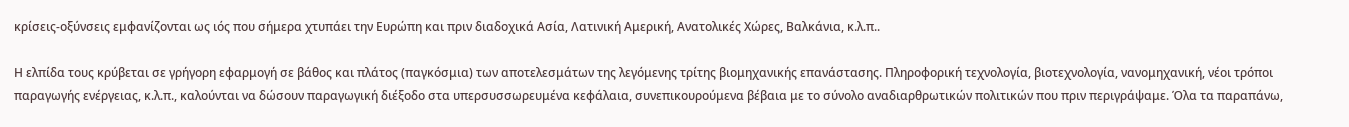κρίσεις-οξύνσεις εμφανίζονται ως ιός που σήμερα χτυπάει την Ευρώπη και πριν διαδοχικά Ασία, Λατινική Αμερική, Ανατολικές Χώρες, Βαλκάνια, κ.λ.π..

Η ελπίδα τους κρύβεται σε γρήγορη εφαρμογή σε βάθος και πλάτος (παγκόσμια) των αποτελεσμάτων της λεγόμενης τρίτης βιομηχανικής επανάστασης. Πληροφορική τεχνολογία, βιοτεχνολογία, νανομηχανική, νέοι τρόποι παραγωγής ενέργειας, κ.λ.π., καλούνται να δώσουν παραγωγική διέξοδο στα υπερσυσσωρευμένα κεφάλαια, συνεπικουρούμενα βέβαια με το σύνολο αναδιαρθρωτικών πολιτικών που πριν περιγράψαμε. Όλα τα παραπάνω,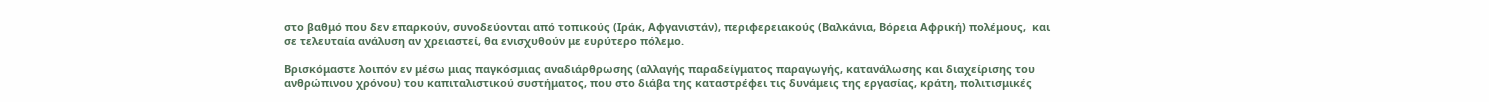στο βαθμό που δεν επαρκούν, συνοδεύονται από τοπικούς (Ιράκ, Αφγανιστάν), περιφερειακούς (Βαλκάνια, Βόρεια Αφρική) πολέμους,  και σε τελευταία ανάλυση αν χρειαστεί, θα ενισχυθούν με ευρύτερο πόλεμο.

Βρισκόμαστε λοιπόν εν μέσω μιας παγκόσμιας αναδιάρθρωσης (αλλαγής παραδείγματος παραγωγής, κατανάλωσης και διαχείρισης του ανθρώπινου χρόνου) του καπιταλιστικού συστήματος, που στο διάβα της καταστρέφει τις δυνάμεις της εργασίας, κράτη, πολιτισμικές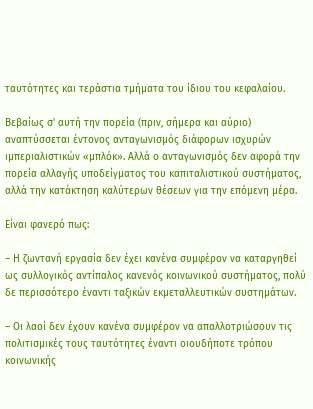ταυτότητες και τεράστια τμήματα του ίδιου του κεφαλαίου.

Βεβαίως σ' αυτή την πορεία (πριν, σήμερα και αύριο) αναπτύσσεται έντονος ανταγωνισμός διάφορων ισχυρών  ιμπεριαλιστικών «μπλόκ». Αλλά ο ανταγωνισμός δεν αφορά την πορεία αλλαγής υποδείγματος του καπιταλιστικού συστήματος, αλλά την κατάκτηση καλύτερων θέσεων για την επόμενη μέρα.

Είναι φανερό πως:

– Η ζωντανή εργασία δεν έχει κανένα συμφέρον να καταργηθεί ως συλλογικός αντίπαλος κανενός κοινωνικού συστήματος, πολύ δε περισσότερο έναντι ταξικών εκμεταλλευτικών συστημάτων.

– Οι λαοί δεν έχουν κανένα συμφέρον να απαλλοτριώσουν τις πολιτισμικές τους ταυτότητες έναντι οιουδήποτε τρόπου κοινωνικής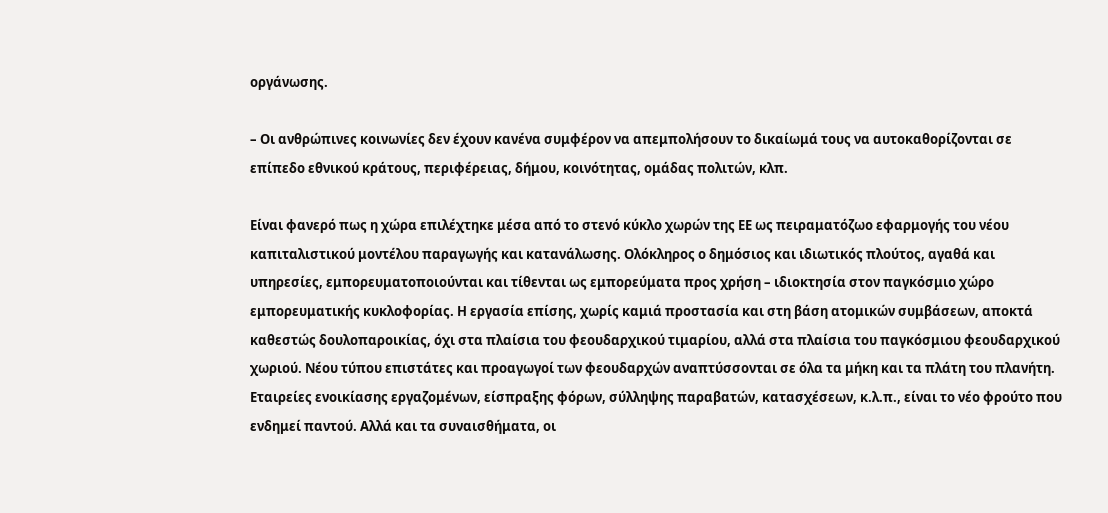οργάνωσης.

– Οι ανθρώπινες κοινωνίες δεν έχουν κανένα συμφέρον να απεμπολήσουν το δικαίωμά τους να αυτοκαθορίζονται σε επίπεδο εθνικού κράτους, περιφέρειας, δήμου, κοινότητας, ομάδας πολιτών, κλπ.

Είναι φανερό πως η χώρα επιλέχτηκε μέσα από το στενό κύκλο χωρών της ΕΕ ως πειραματόζωο εφαρμογής του νέου καπιταλιστικού μοντέλου παραγωγής και κατανάλωσης. Ολόκληρος ο δημόσιος και ιδιωτικός πλούτος, αγαθά και υπηρεσίες, εμπορευματοποιούνται και τίθενται ως εμπορεύματα προς χρήση – ιδιοκτησία στον παγκόσμιο χώρο εμπορευματικής κυκλοφορίας. Η εργασία επίσης, χωρίς καμιά προστασία και στη βάση ατομικών συμβάσεων, αποκτά καθεστώς δουλοπαροικίας, όχι στα πλαίσια του φεουδαρχικού τιμαρίου, αλλά στα πλαίσια του παγκόσμιου φεουδαρχικού χωριού. Νέου τύπου επιστάτες και προαγωγοί των φεουδαρχών αναπτύσσονται σε όλα τα μήκη και τα πλάτη του πλανήτη. Εταιρείες ενοικίασης εργαζομένων, είσπραξης φόρων, σύλληψης παραβατών, κατασχέσεων, κ.λ.π., είναι το νέο φρούτο που ενδημεί παντού. Αλλά και τα συναισθήματα, οι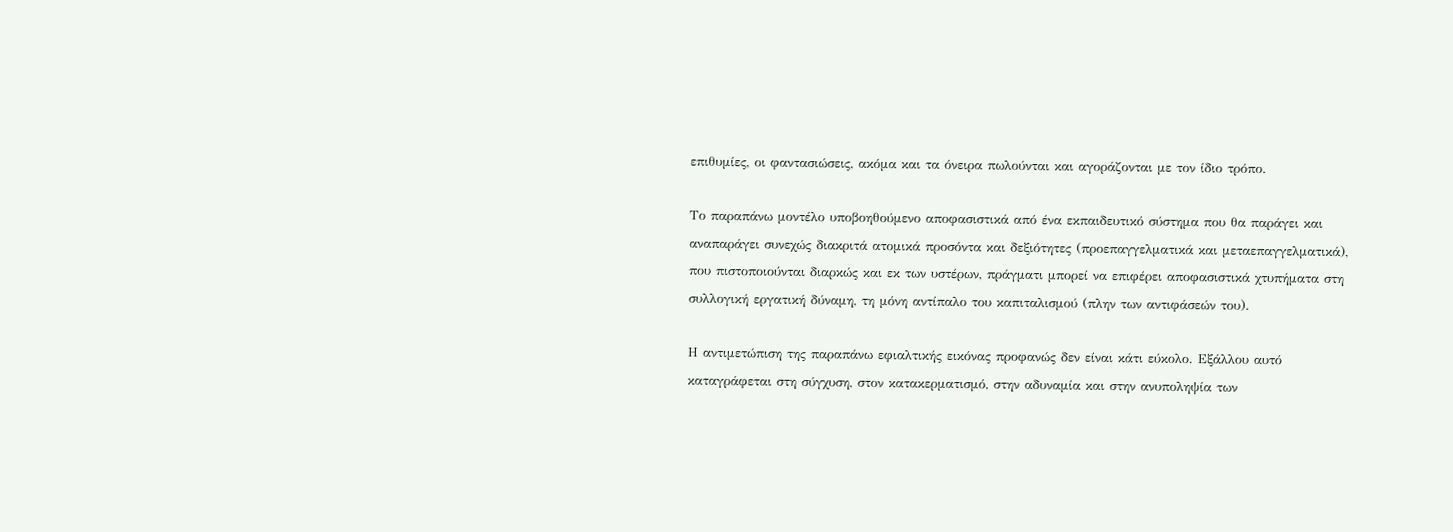επιθυμίες, οι φαντασιώσεις, ακόμα και τα όνειρα πωλούνται και αγοράζονται με τον ίδιο τρόπο.

Το παραπάνω μοντέλο υποβοηθούμενο αποφασιστικά από ένα εκπαιδευτικό σύστημα που θα παράγει και αναπαράγει συνεχώς διακριτά ατομικά προσόντα και δεξιότητες (προεπαγγελματικά και μεταεπαγγελματικά), που πιστοποιούνται διαρκώς και εκ των υστέρων, πράγματι μπορεί να επιφέρει αποφασιστικά χτυπήματα στη συλλογική εργατική δύναμη, τη μόνη αντίπαλο του καπιταλισμού (πλην των αντιφάσεών του).

Η αντιμετώπιση της παραπάνω εφιαλτικής εικόνας προφανώς δεν είναι κάτι εύκολο. Εξάλλου αυτό καταγράφεται στη σύγχυση, στον κατακερματισμό, στην αδυναμία και στην ανυποληψία των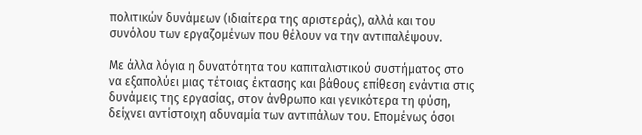πολιτικών δυνάμεων (ιδιαίτερα της αριστεράς), αλλά και του συνόλου των εργαζομένων που θέλουν να την αντιπαλέψουν.

Με άλλα λόγια η δυνατότητα του καπιταλιστικού συστήματος στο να εξαπολύει μιας τέτοιας έκτασης και βάθους επίθεση ενάντια στις δυνάμεις της εργασίας, στον άνθρωπο και γενικότερα τη φύση, δείχνει αντίστοιχη αδυναμία των αντιπάλων του. Επομένως όσοι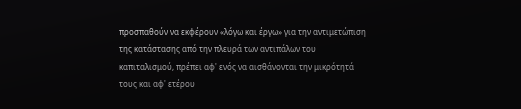προσπαθούν να εκφέρουν «λόγω και έργω» για την αντιμετώπιση της κατάστασης από την πλευρά των αντιπάλων του καπιταλισμού, πρέπει αφ' ενός να αισθάνονται την μικρότητά τους και αφ' ετέρου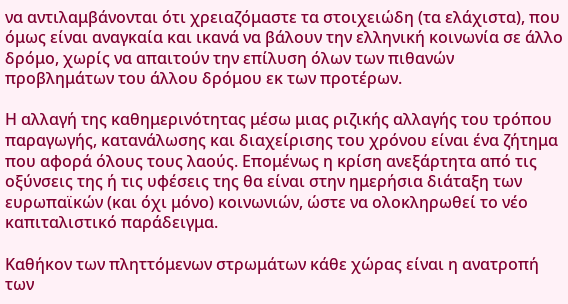να αντιλαμβάνονται ότι χρειαζόμαστε τα στοιχειώδη (τα ελάχιστα), που όμως είναι αναγκαία και ικανά να βάλουν την ελληνική κοινωνία σε άλλο δρόμο, χωρίς να απαιτούν την επίλυση όλων των πιθανών προβλημάτων του άλλου δρόμου εκ των προτέρων.

Η αλλαγή της καθημερινότητας μέσω μιας ριζικής αλλαγής του τρόπου παραγωγής, κατανάλωσης και διαχείρισης του χρόνου είναι ένα ζήτημα που αφορά όλους τους λαούς. Επομένως η κρίση ανεξάρτητα από τις οξύνσεις της ή τις υφέσεις της θα είναι στην ημερήσια διάταξη των ευρωπαϊκών (και όχι μόνο) κοινωνιών, ώστε να ολοκληρωθεί το νέο καπιταλιστικό παράδειγμα.

Καθήκον των πληττόμενων στρωμάτων κάθε χώρας είναι η ανατροπή των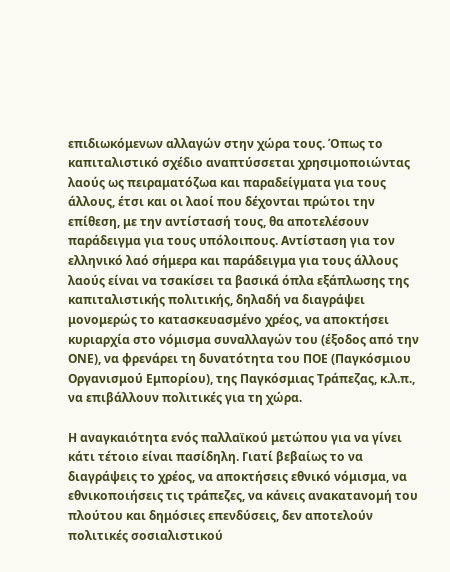επιδιωκόμενων αλλαγών στην χώρα τους. Όπως το καπιταλιστικό σχέδιο αναπτύσσεται χρησιμοποιώντας λαούς ως πειραματόζωα και παραδείγματα για τους άλλους, έτσι και οι λαοί που δέχονται πρώτοι την επίθεση, με την αντίστασή τους, θα αποτελέσουν παράδειγμα για τους υπόλοιπους. Αντίσταση για τον ελληνικό λαό σήμερα και παράδειγμα για τους άλλους λαούς είναι να τσακίσει τα βασικά όπλα εξάπλωσης της καπιταλιστικής πολιτικής, δηλαδή να διαγράψει μονομερώς το κατασκευασμένο χρέος, να αποκτήσει κυριαρχία στο νόμισμα συναλλαγών του (έξοδος από την ΟΝΕ), να φρενάρει τη δυνατότητα του ΠΟΕ (Παγκόσμιου Οργανισμού Εμπορίου), της Παγκόσμιας Τράπεζας, κ.λ.π., να επιβάλλουν πολιτικές για τη χώρα.

Η αναγκαιότητα ενός παλλαϊκού μετώπου για να γίνει κάτι τέτοιο είναι πασίδηλη. Γιατί βεβαίως το να διαγράψεις το χρέος, να αποκτήσεις εθνικό νόμισμα, να εθνικοποιήσεις τις τράπεζες, να κάνεις ανακατανομή του πλούτου και δημόσιες επενδύσεις, δεν αποτελούν πολιτικές σοσιαλιστικού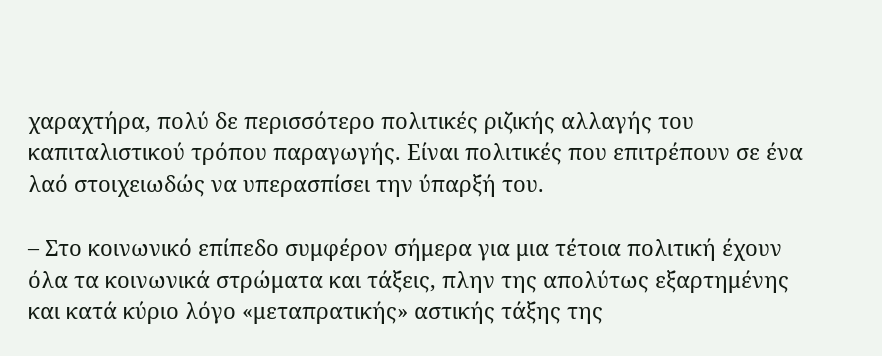χαραχτήρα, πολύ δε περισσότερο πολιτικές ριζικής αλλαγής του καπιταλιστικού τρόπου παραγωγής. Είναι πολιτικές που επιτρέπουν σε ένα λαό στοιχειωδώς να υπερασπίσει την ύπαρξή του.

– Στο κοινωνικό επίπεδο συμφέρον σήμερα για μια τέτοια πολιτική έχουν όλα τα κοινωνικά στρώματα και τάξεις, πλην της απολύτως εξαρτημένης και κατά κύριο λόγο «μεταπρατικής» αστικής τάξης της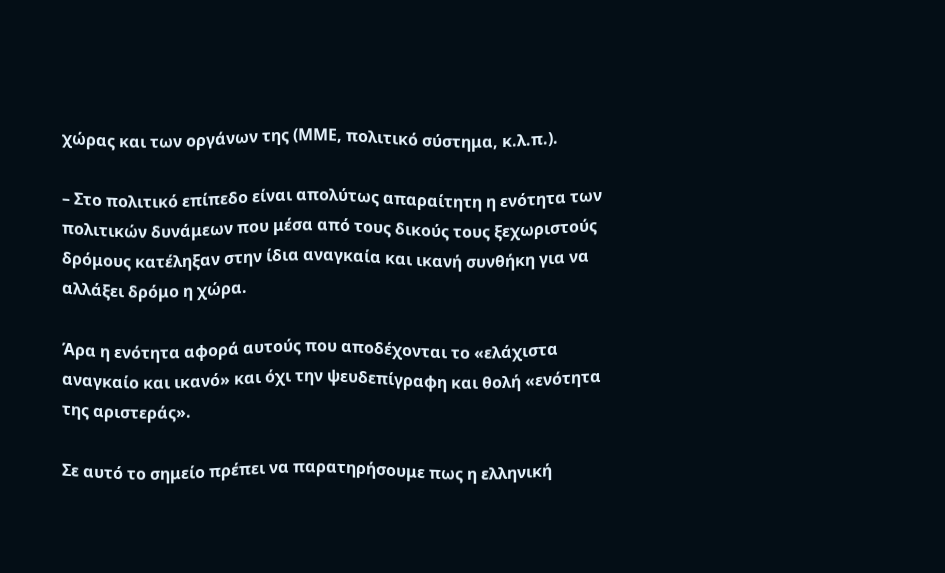χώρας και των οργάνων της (ΜΜΕ, πολιτικό σύστημα, κ.λ.π.).

– Στο πολιτικό επίπεδο είναι απολύτως απαραίτητη η ενότητα των πολιτικών δυνάμεων που μέσα από τους δικούς τους ξεχωριστούς δρόμους κατέληξαν στην ίδια αναγκαία και ικανή συνθήκη για να αλλάξει δρόμο η χώρα.

Άρα η ενότητα αφορά αυτούς που αποδέχονται το «ελάχιστα αναγκαίο και ικανό» και όχι την ψευδεπίγραφη και θολή «ενότητα της αριστεράς».

Σε αυτό το σημείο πρέπει να παρατηρήσουμε πως η ελληνική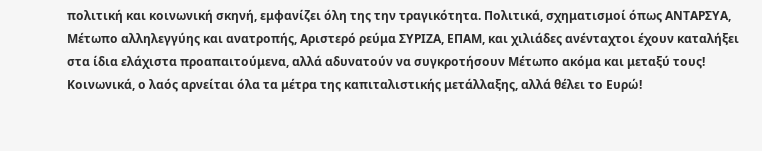πολιτική και κοινωνική σκηνή, εμφανίζει όλη της την τραγικότητα. Πολιτικά, σχηματισμοί όπως ΑΝΤΑΡΣΥΑ, Μέτωπο αλληλεγγύης και ανατροπής, Αριστερό ρεύμα ΣΥΡΙΖΑ, ΕΠΑΜ, και χιλιάδες ανένταχτοι έχουν καταλήξει στα ίδια ελάχιστα προαπαιτούμενα, αλλά αδυνατούν να συγκροτήσουν Μέτωπο ακόμα και μεταξύ τους! Κοινωνικά, ο λαός αρνείται όλα τα μέτρα της καπιταλιστικής μετάλλαξης, αλλά θέλει το Ευρώ!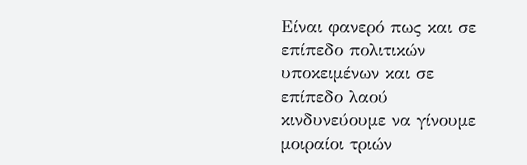Είναι φανερό πως και σε επίπεδο πολιτικών υποκειμένων και σε επίπεδο λαού κινδυνεύουμε να γίνουμε μοιραίοι τριών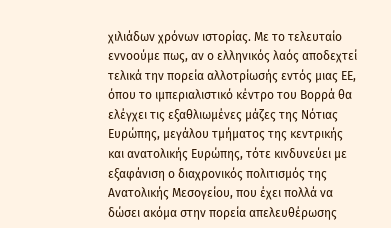χιλιάδων χρόνων ιστορίας. Με το τελευταίο εννοούμε πως, αν ο ελληνικός λαός αποδεχτεί τελικά την πορεία αλλοτρίωσής εντός μιας ΕΕ, όπου το ιμπεριαλιστικό κέντρο του Βορρά θα ελέγχει τις εξαθλιωμένες μάζες της Νότιας Ευρώπης, μεγάλου τμήματος της κεντρικής και ανατολικής Ευρώπης, τότε κινδυνεύει με εξαφάνιση ο διαχρονικός πολιτισμός της Ανατολικής Μεσογείου, που έχει πολλά να δώσει ακόμα στην πορεία απελευθέρωσης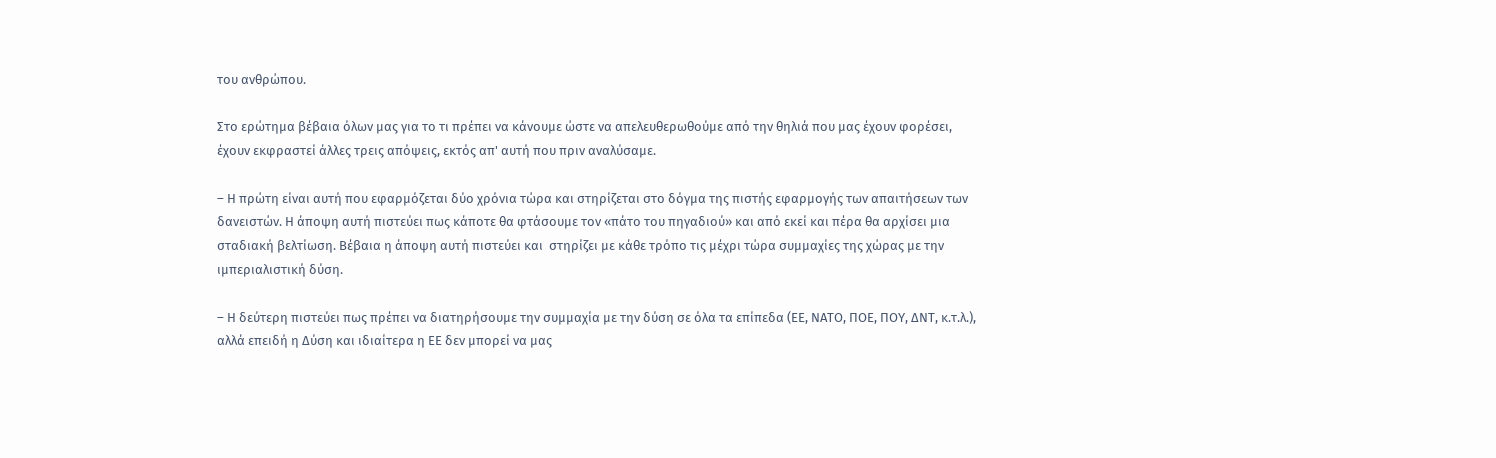του ανθρώπου.

Στο ερώτημα βέβαια όλων μας για το τι πρέπει να κάνουμε ώστε να απελευθερωθούμε από την θηλιά που μας έχουν φορέσει, έχουν εκφραστεί άλλες τρεις απόψεις, εκτός απ' αυτή που πριν αναλύσαμε.

– Η πρώτη είναι αυτή που εφαρμόζεται δύο χρόνια τώρα και στηρίζεται στο δόγμα της πιστής εφαρμογής των απαιτήσεων των δανειστών. Η άποψη αυτή πιστεύει πως κάποτε θα φτάσουμε τον «πάτο του πηγαδιού» και από εκεί και πέρα θα αρχίσει μια σταδιακή βελτίωση. Βέβαια η άποψη αυτή πιστεύει και  στηρίζει με κάθε τρόπο τις μέχρι τώρα συμμαχίες της χώρας με την ιμπεριαλιστική δύση.

– Η δεύτερη πιστεύει πως πρέπει να διατηρήσουμε την συμμαχία με την δύση σε όλα τα επίπεδα (ΕΕ, ΝΑΤΟ, ΠΟΕ, ΠΟΥ, ΔΝΤ, κ.τ.λ.), αλλά επειδή η Δύση και ιδιαίτερα η ΕΕ δεν μπορεί να μας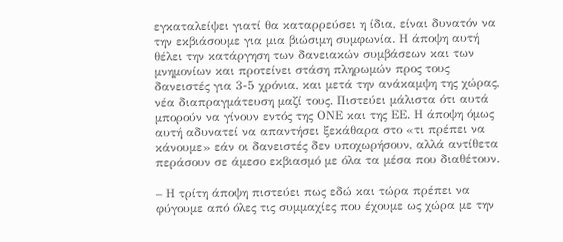εγκαταλείψει γιατί θα καταρρεύσει η ίδια, είναι δυνατόν να την εκβιάσουμε για μια βιώσιμη συμφωνία. Η άποψη αυτή θέλει την κατάργηση των δανειακών συμβάσεων και των μνημονίων και προτείνει στάση πληρωμών προς τους δανειστές για 3-5 χρόνια, και μετά την ανάκαμψη της χώρας, νέα διαπραγμάτευση μαζί τους. Πιστεύει μάλιστα ότι αυτά μπορούν να γίνουν εντός της ΟΝΕ και της ΕΕ. Η άποψη όμως αυτή αδυνατεί να απαντήσει ξεκάθαρα στο «τι πρέπει να κάνουμε» εάν οι δανειστές δεν υποχωρήσουν, αλλά αντίθετα περάσουν σε άμεσο εκβιασμό με όλα τα μέσα που διαθέτουν.

– Η τρίτη άποψη πιστεύει πως εδώ και τώρα πρέπει να φύγουμε από όλες τις συμμαχίες που έχουμε ως χώρα με την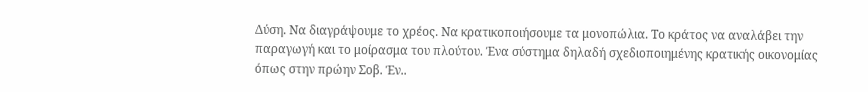Δύση. Να διαγράψουμε το χρέος. Να κρατικοποιήσουμε τα μονοπώλια. Το κράτος να αναλάβει την παραγωγή και το μοίρασμα του πλούτου. Ένα σύστημα δηλαδή σχεδιοποιημένης κρατικής οικονομίας όπως στην πρώην Σοβ. Έν..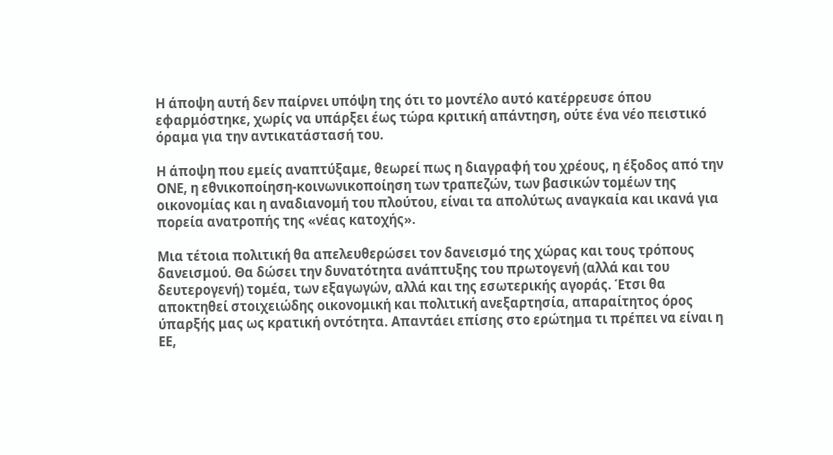Η άποψη αυτή δεν παίρνει υπόψη της ότι το μοντέλο αυτό κατέρρευσε όπου εφαρμόστηκε, χωρίς να υπάρξει έως τώρα κριτική απάντηση, ούτε ένα νέο πειστικό όραμα για την αντικατάστασή του.

Η άποψη που εμείς αναπτύξαμε, θεωρεί πως η διαγραφή του χρέους, η έξοδος από την ΟΝΕ, η εθνικοποίηση-κοινωνικοποίηση των τραπεζών, των βασικών τομέων της οικονομίας και η αναδιανομή του πλούτου, είναι τα απολύτως αναγκαία και ικανά για πορεία ανατροπής της «νέας κατοχής».

Μια τέτοια πολιτική θα απελευθερώσει τον δανεισμό της χώρας και τους τρόπους δανεισμού. Θα δώσει την δυνατότητα ανάπτυξης του πρωτογενή (αλλά και του δευτερογενή) τομέα, των εξαγωγών, αλλά και της εσωτερικής αγοράς. Έτσι θα αποκτηθεί στοιχειώδης οικονομική και πολιτική ανεξαρτησία, απαραίτητος όρος ύπαρξής μας ως κρατική οντότητα. Απαντάει επίσης στο ερώτημα τι πρέπει να είναι η ΕΕ,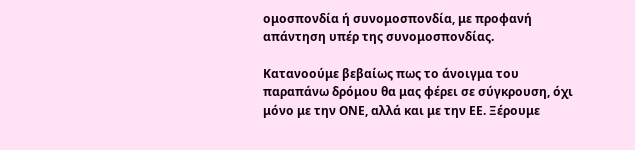ομοσπονδία ή συνομοσπονδία, με προφανή απάντηση υπέρ της συνομοσπονδίας.

Κατανοούμε βεβαίως πως το άνοιγμα του παραπάνω δρόμου θα μας φέρει σε σύγκρουση, όχι μόνο με την ΟΝΕ, αλλά και με την ΕΕ. Ξέρουμε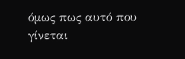όμως πως αυτό που γίνεται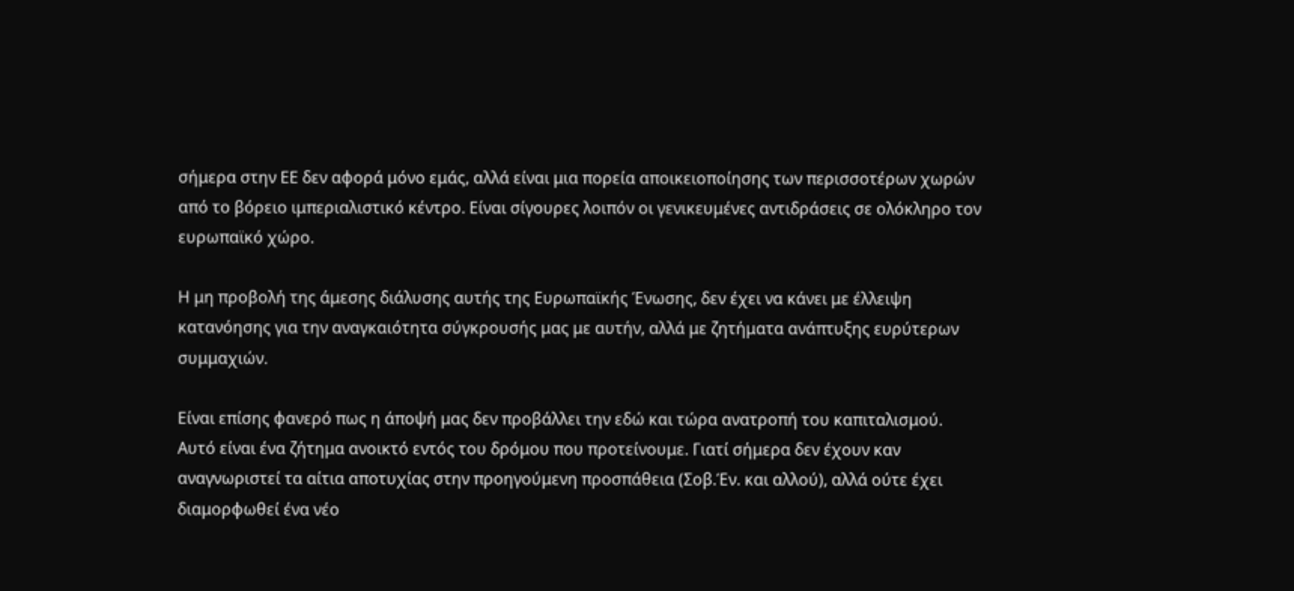σήμερα στην ΕΕ δεν αφορά μόνο εμάς, αλλά είναι μια πορεία αποικειοποίησης των περισσοτέρων χωρών από το βόρειο ιμπεριαλιστικό κέντρο. Είναι σίγουρες λοιπόν οι γενικευμένες αντιδράσεις σε ολόκληρο τον ευρωπαϊκό χώρο.

Η μη προβολή της άμεσης διάλυσης αυτής της Ευρωπαϊκής Ένωσης, δεν έχει να κάνει με έλλειψη κατανόησης για την αναγκαιότητα σύγκρουσής μας με αυτήν, αλλά με ζητήματα ανάπτυξης ευρύτερων συμμαχιών.

Είναι επίσης φανερό πως η άποψή μας δεν προβάλλει την εδώ και τώρα ανατροπή του καπιταλισμού. Αυτό είναι ένα ζήτημα ανοικτό εντός του δρόμου που προτείνουμε. Γιατί σήμερα δεν έχουν καν  αναγνωριστεί τα αίτια αποτυχίας στην προηγούμενη προσπάθεια (Σοβ.Έν. και αλλού), αλλά ούτε έχει διαμορφωθεί ένα νέο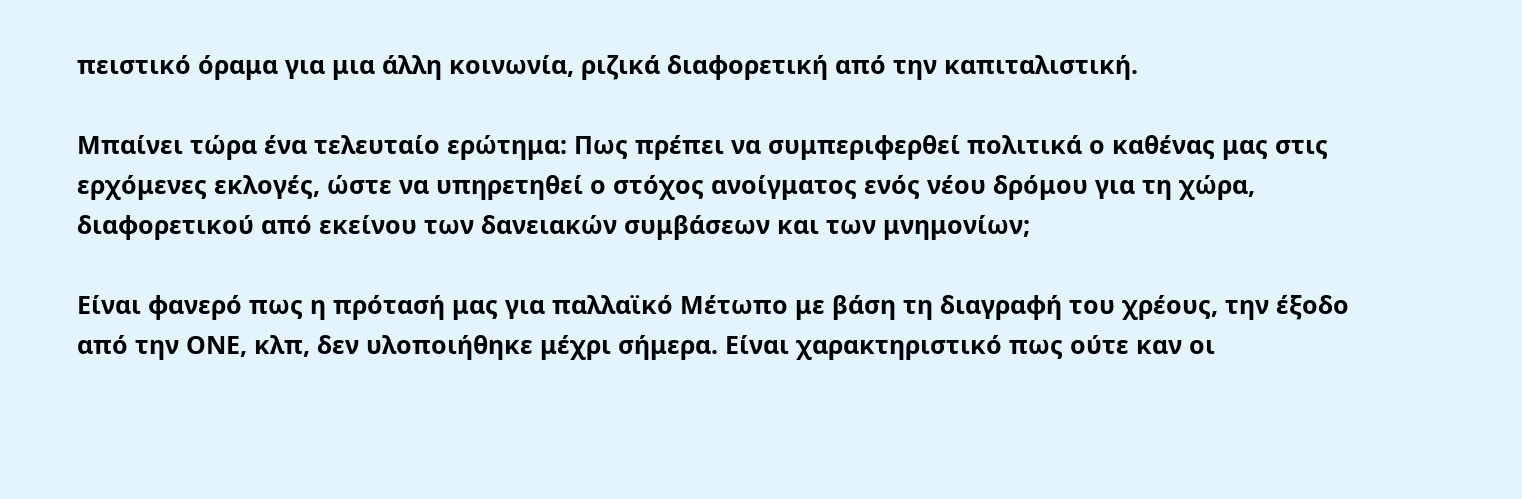πειστικό όραμα για μια άλλη κοινωνία, ριζικά διαφορετική από την καπιταλιστική.

Μπαίνει τώρα ένα τελευταίο ερώτημα: Πως πρέπει να συμπεριφερθεί πολιτικά ο καθένας μας στις ερχόμενες εκλογές, ώστε να υπηρετηθεί ο στόχος ανοίγματος ενός νέου δρόμου για τη χώρα, διαφορετικού από εκείνου των δανειακών συμβάσεων και των μνημονίων;

Είναι φανερό πως η πρότασή μας για παλλαϊκό Μέτωπο με βάση τη διαγραφή του χρέους, την έξοδο από την ΟΝΕ, κλπ, δεν υλοποιήθηκε μέχρι σήμερα. Είναι χαρακτηριστικό πως ούτε καν οι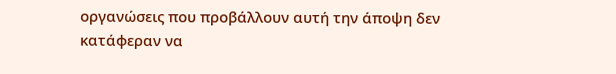οργανώσεις που προβάλλουν αυτή την άποψη δεν κατάφεραν να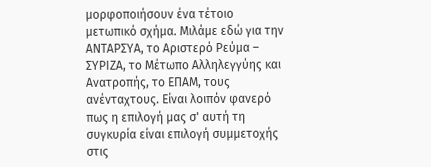μορφοποιήσουν ένα τέτοιο μετωπικό σχήμα. Μιλάμε εδώ για την ΑΝΤΑΡΣΥΑ, το Αριστερό Ρεύμα – ΣΥΡΙΖΑ, το Μέτωπο Αλληλεγγύης και Ανατροπής, το ΕΠΑΜ, τους ανένταχτους. Είναι λοιπόν φανερό πως η επιλογή μας σ' αυτή τη συγκυρία είναι επιλογή συμμετοχής στις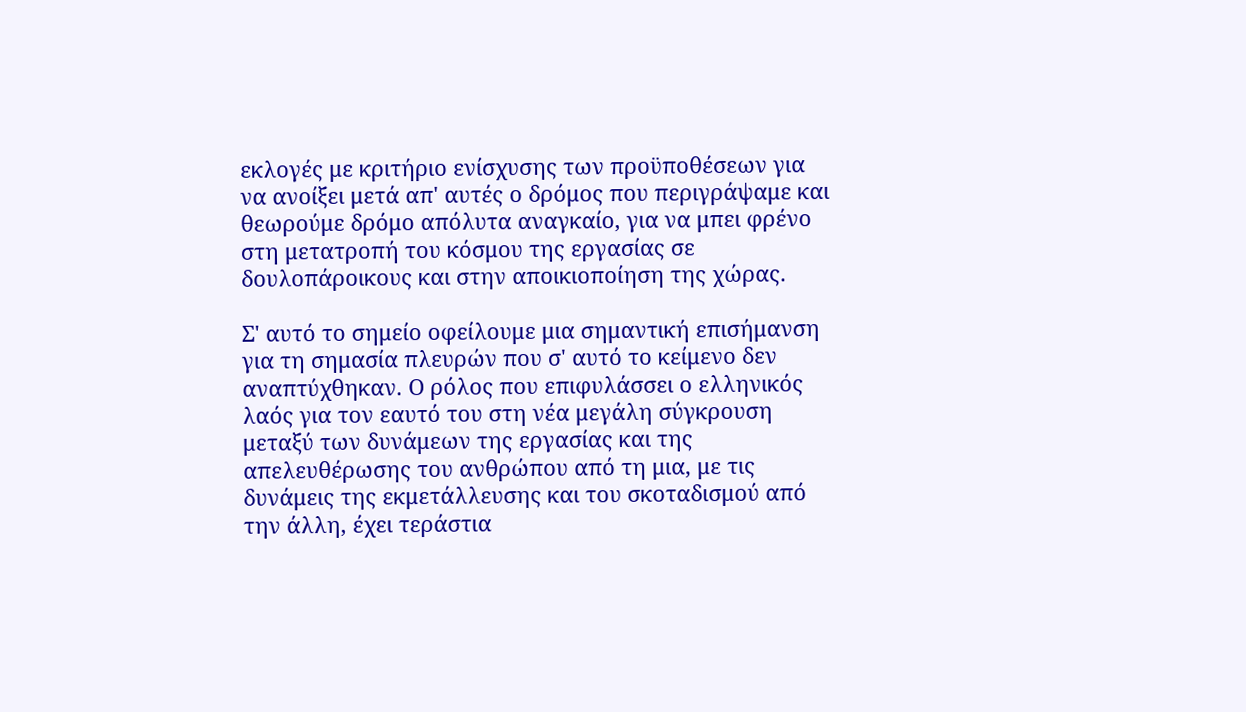εκλογές με κριτήριο ενίσχυσης των προϋποθέσεων για να ανοίξει μετά απ' αυτές ο δρόμος που περιγράψαμε και θεωρούμε δρόμο απόλυτα αναγκαίο, για να μπει φρένο  στη μετατροπή του κόσμου της εργασίας σε δουλοπάροικους και στην αποικιοποίηση της χώρας.

Σ' αυτό το σημείο οφείλουμε μια σημαντική επισήμανση για τη σημασία πλευρών που σ' αυτό το κείμενο δεν αναπτύχθηκαν. Ο ρόλος που επιφυλάσσει ο ελληνικός λαός για τον εαυτό του στη νέα μεγάλη σύγκρουση μεταξύ των δυνάμεων της εργασίας και της απελευθέρωσης του ανθρώπου από τη μια, με τις δυνάμεις της εκμετάλλευσης και του σκοταδισμού από την άλλη, έχει τεράστια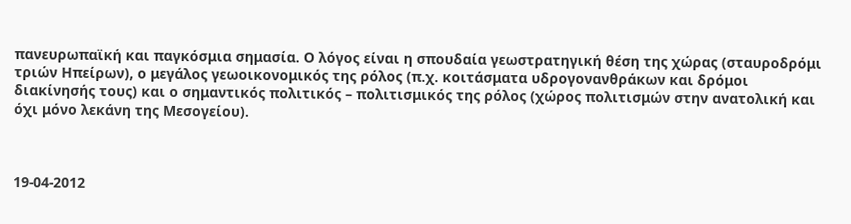πανευρωπαϊκή και παγκόσμια σημασία. Ο λόγος είναι η σπουδαία γεωστρατηγική θέση της χώρας (σταυροδρόμι τριών Ηπείρων), ο μεγάλος γεωοικονομικός της ρόλος (π.χ. κοιτάσματα υδρογονανθράκων και δρόμοι διακίνησής τους) και ο σημαντικός πολιτικός – πολιτισμικός της ρόλος (χώρος πολιτισμών στην ανατολική και όχι μόνο λεκάνη της Μεσογείου).



19-04-2012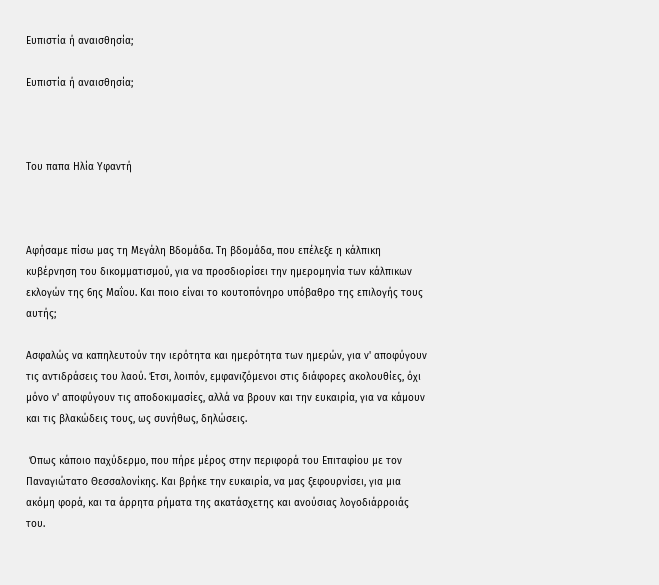Ευπιστία ή αναισθησία;

Ευπιστία ή αναισθησία;



Του παπα Ηλία Υφαντή



Αφήσαμε πίσω μας τη Μεγάλη Βδομάδα. Τη βδομάδα, που επέλεξε η κάλπικη κυβέρνηση του δικομματισμού, για να προσδιορίσει την ημερομηνία των κάλπικων εκλογών της 6ης Μαΐου. Και ποιο είναι το κουτοπόνηρο υπόβαθρο της επιλογής τους αυτής;

Ασφαλώς να καπηλευτούν την ιερότητα και ημερότητα των ημερών, για ν' αποφύγουν τις αντιδράσεις του λαού. Έτσι, λοιπόν, εμφανιζόμενοι στις διάφορες ακολουθίες, όχι μόνο ν' αποφύγουν τις αποδοκιμασίες, αλλά να βρουν και την ευκαιρία, για να κάμουν και τις βλακώδεις τους, ως συνήθως, δηλώσεις.

 Όπως κάποιο παχύδερμο, που πήρε μέρος στην περιφορά του Επιταφίου με τον Παναγιώτατο Θεσσαλονίκης. Και βρήκε την ευκαιρία, να μας ξεφουρνίσει, για μια ακόμη φορά, και τα άρρητα ρήματα της ακατάσχετης και ανούσιας λογοδιάρροιάς του.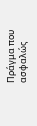Πράγμα που ασφαλώς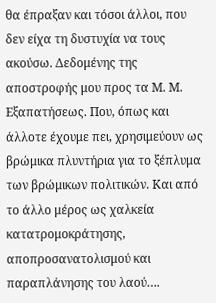θα έπραξαν και τόσοι άλλοι, που δεν είχα τη δυστυχία να τους ακούσω. Δεδομένης της αποστροφής μου προς τα Μ. Μ. Εξαπατήσεως. Που, όπως και άλλοτε έχουμε πει, χρησιμεύουν ως βρώμικα πλυντήρια για το ξέπλυμα των βρώμικων πολιτικών. Και από το άλλο μέρος ως χαλκεία κατατρομοκράτησης, αποπροσανατολισμού και παραπλάνησης του λαού….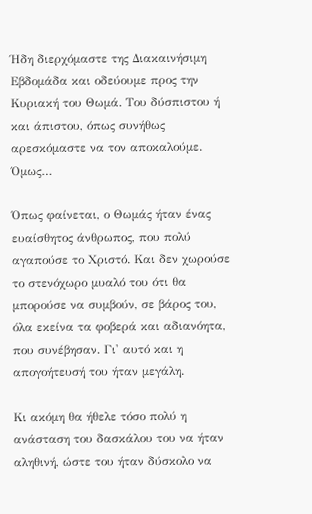Ήδη διερχόμαστε της Διακαινήσιμη Εβδομάδα και οδεύουμε προς την Κυριακή του Θωμά. Του δύσπιστου ή και άπιστου, όπως συνήθως αρεσκόμαστε να τον αποκαλούμε. Όμως…

Όπως φαίνεται, ο Θωμάς ήταν ένας ευαίσθητος άνθρωπος, που πολύ αγαπούσε το Χριστό. Και δεν χωρούσε το στενόχωρο μυαλό του ότι θα μπορούσε να συμβούν, σε βάρος του, όλα εκείνα τα φοβερά και αδιανόητα, που συνέβησαν. Γι' αυτό και η απογοήτευσή του ήταν μεγάλη.

Κι ακόμη θα ήθελε τόσο πολύ η ανάσταση του δασκάλου του να ήταν αληθινή, ώστε του ήταν δύσκολο να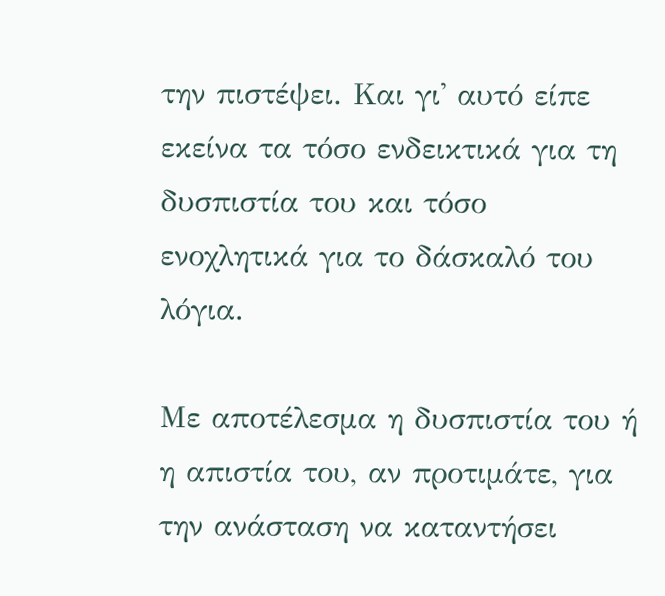την πιστέψει. Και γι' αυτό είπε εκείνα τα τόσο ενδεικτικά για τη δυσπιστία του και τόσο ενοχλητικά για το δάσκαλό του λόγια.

Με αποτέλεσμα η δυσπιστία του ή η απιστία του, αν προτιμάτε, για την ανάσταση να καταντήσει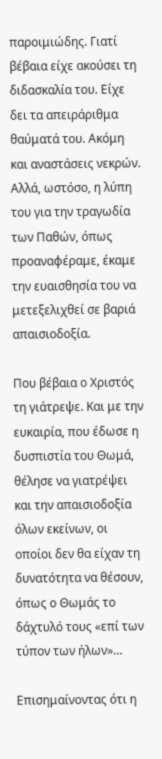παροιμιώδης. Γιατί βέβαια είχε ακούσει τη διδασκαλία του. Είχε δει τα απειράριθμα θαύματά του. Ακόμη και αναστάσεις νεκρών. Αλλά, ωστόσο, η λύπη του για την τραγωδία των Παθών, όπως προαναφέραμε, έκαμε την ευαισθησία του να μετεξελιχθεί σε βαριά απαισιοδοξία.

Που βέβαια ο Χριστός τη γιάτρεψε. Και με την ευκαιρία, που έδωσε η δυσπιστία του Θωμά, θέλησε να γιατρέψει και την απαισιοδοξία όλων εκείνων, οι οποίοι δεν θα είχαν τη δυνατότητα να θέσουν, όπως ο Θωμάς το δάχτυλό τους «επί των τύπον των ήλων»…

Επισημαίνοντας ότι η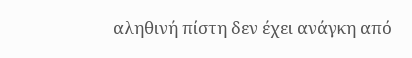αληθινή πίστη δεν έχει ανάγκη από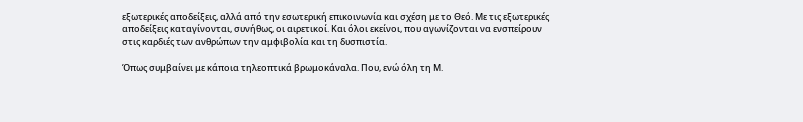εξωτερικές αποδείξεις, αλλά από την εσωτερική επικοινωνία και σχέση με το Θεό. Με τις εξωτερικές αποδείξεις καταγίνονται, συνήθως, οι αιρετικοί. Και όλοι εκείνοι, που αγωνίζονται να ενσπείρουν στις καρδιές των ανθρώπων την αμφιβολία και τη δυσπιστία.

Όπως συμβαίνει με κάποια τηλεοπτικά βρωμοκάναλα. Που, ενώ όλη τη Μ.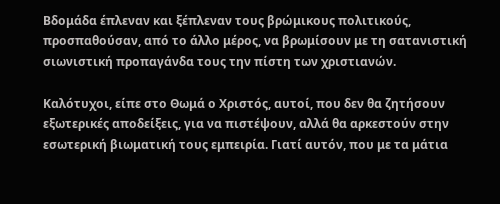Βδομάδα έπλεναν και ξέπλεναν τους βρώμικους πολιτικούς, προσπαθούσαν, από το άλλο μέρος, να βρωμίσουν με τη σατανιστική σιωνιστική προπαγάνδα τους την πίστη των χριστιανών.

Καλότυχοι, είπε στο Θωμά ο Χριστός, αυτοί, που δεν θα ζητήσουν εξωτερικές αποδείξεις, για να πιστέψουν, αλλά θα αρκεστούν στην εσωτερική βιωματική τους εμπειρία. Γιατί αυτόν, που με τα μάτια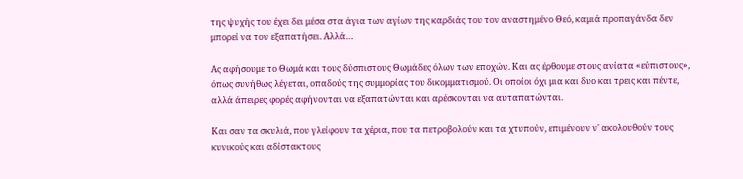της ψυχής του έχει δει μέσα στα άγια των αγίων της καρδιάς του τον αναστημένο Θεό, καμιά προπαγάνδα δεν μπορεί να τον εξαπατήσει. Αλλά…

Ας αφήσουμε το Θωμά και τους δύσπιστους Θωμάδες όλων των εποχών. Και ας έρθουμε στους ανίατα «εύπιστους», όπως συνήθως λέγεται, οπαδούς της συμμορίας του δικομματισμού. Οι οποίοι όχι μια και δυο και τρεις και πέντε, αλλά άπειρες φορές αφήνονται να εξαπατώνται και αρέσκονται να αυταπατώνται.

Και σαν τα σκυλιά, που γλείφουν τα χέρια, που τα πετροβολούν και τα χτυπούν, επιμένουν ν' ακολουθούν τους κυνικούς και αδίστακτους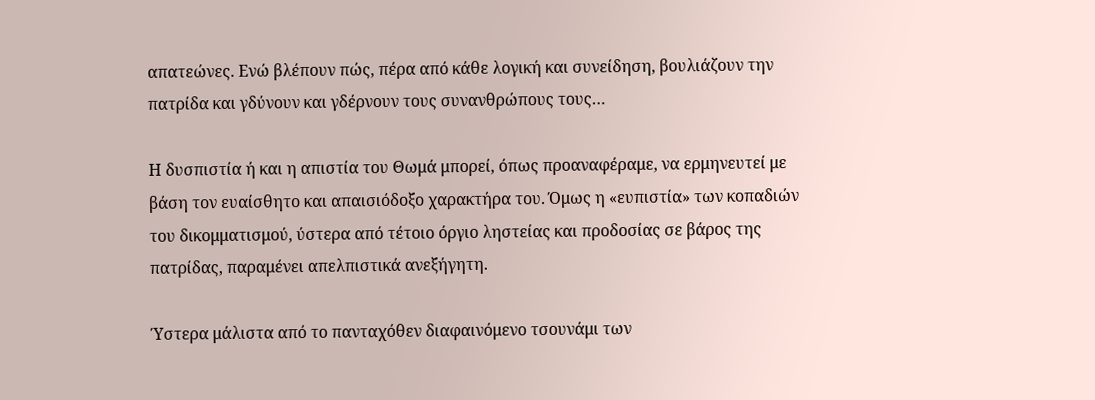απατεώνες. Ενώ βλέπουν πώς, πέρα από κάθε λογική και συνείδηση, βουλιάζουν την πατρίδα και γδύνουν και γδέρνουν τους συνανθρώπους τους…

Η δυσπιστία ή και η απιστία του Θωμά μπορεί, όπως προαναφέραμε, να ερμηνευτεί με βάση τον ευαίσθητο και απαισιόδοξο χαρακτήρα του. Όμως η «ευπιστία» των κοπαδιών του δικομματισμού, ύστερα από τέτοιο όργιο ληστείας και προδοσίας σε βάρος της πατρίδας, παραμένει απελπιστικά ανεξήγητη.

Ύστερα μάλιστα από το πανταχόθεν διαφαινόμενο τσουνάμι των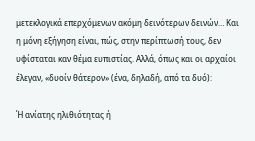μετεκλογικά επερχόμενων ακόμη δεινότερων δεινών… Και η μόνη εξήγηση είναι, πώς, στην περίπτωσή τους, δεν υφίσταται καν θέμα ευπιστίας. Αλλά, όπως και οι αρχαίοι έλεγαν, «δυοίν θάτερον» (ένα, δηλαδή, από τα δυό):

Ή ανίατης ηλιθιότητας ή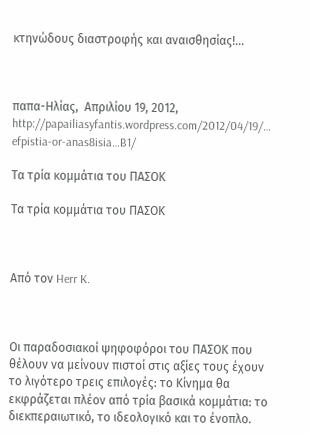κτηνώδους διαστροφής και αναισθησίας!…



παπα-Ηλίας,  Απριλίου 19, 2012, http://papailiasyfantis.wordpress.com/2012/04/19/… efpistia-or-anas8isia…B1/

Τα τρία κομμάτια του ΠΑΣΟΚ

Τα τρία κομμάτια του ΠΑΣΟΚ



Από τον Herr K.



Οι παραδοσιακοί ψηφοφόροι του ΠΑΣΟΚ που θέλουν να μείνουν πιστοί στις αξίες τους έχουν το λιγότερο τρεις επιλογές: το Κίνημα θα εκφράζεται πλέον από τρία βασικά κομμάτια: το διεκπεραιωτικό, το ιδεολογικό και το ένοπλο.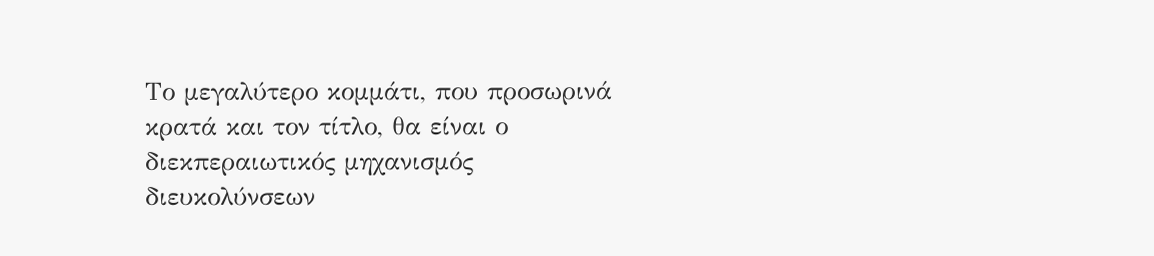Το μεγαλύτερο κομμάτι, που προσωρινά κρατά και τον τίτλο, θα είναι ο διεκπεραιωτικός μηχανισμός διευκολύνσεων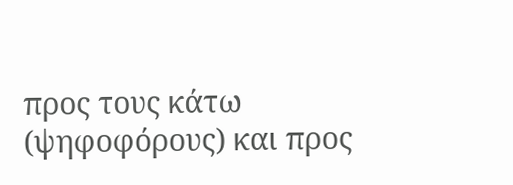προς τους κάτω (ψηφοφόρους) και προς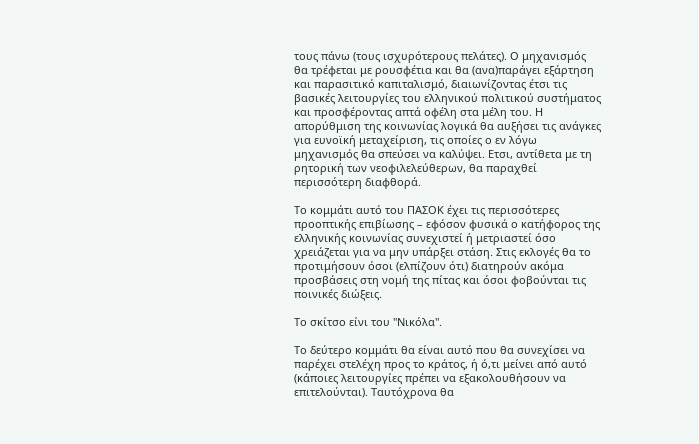τους πάνω (τους ισχυρότερους πελάτες). Ο μηχανισμός θα τρέφεται με ρουσφέτια και θα (ανα)παράγει εξάρτηση και παρασιτικό καπιταλισμό, διαιωνίζοντας έτσι τις βασικές λειτουργίες του ελληνικού πολιτικού συστήματος και προσφέροντας απτά οφέλη στα μέλη του. Η απορύθμιση της κοινωνίας λογικά θα αυξήσει τις ανάγκες για ευνοϊκή μεταχείριση, τις οποίες ο εν λόγω μηχανισμός θα σπεύσει να καλύψει. Ετσι, αντίθετα με τη ρητορική των νεοφιλελεύθερων, θα παραχθεί περισσότερη διαφθορά.

Το κομμάτι αυτό του ΠΑΣΟΚ έχει τις περισσότερες προοπτικής επιβίωσης – εφόσον φυσικά ο κατήφορος της ελληνικής κοινωνίας συνεχιστεί ή μετριαστεί όσο χρειάζεται για να μην υπάρξει στάση. Στις εκλογές θα το προτιμήσουν όσοι (ελπίζουν ότι) διατηρούν ακόμα προσβάσεις στη νομή της πίτας και όσοι φοβούνται τις ποινικές διώξεις.

Το σκίτσο είνι του "Νικόλα".

Το δεύτερο κομμάτι θα είναι αυτό που θα συνεχίσει να παρέχει στελέχη προς το κράτος, ή ό,τι μείνει από αυτό (κάποιες λειτουργίες πρέπει να εξακολουθήσουν να επιτελούνται). Ταυτόχρονα θα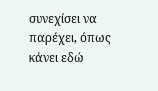συνεχίσει να παρέχει, όπως κάνει εδώ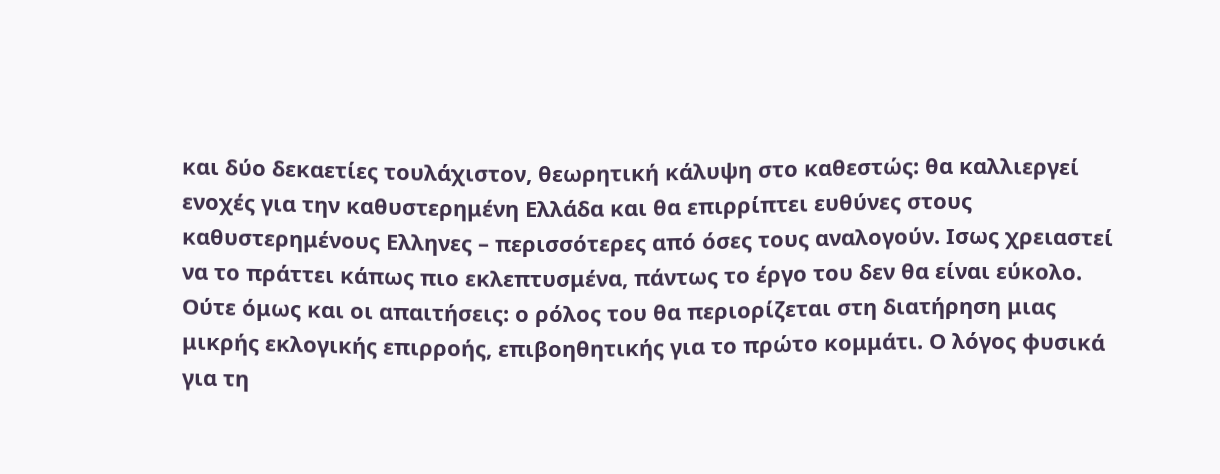και δύο δεκαετίες τουλάχιστον, θεωρητική κάλυψη στο καθεστώς: θα καλλιεργεί ενοχές για την καθυστερημένη Ελλάδα και θα επιρρίπτει ευθύνες στους καθυστερημένους Ελληνες – περισσότερες από όσες τους αναλογούν. Ισως χρειαστεί να το πράττει κάπως πιο εκλεπτυσμένα, πάντως το έργο του δεν θα είναι εύκολο. Ούτε όμως και οι απαιτήσεις: ο ρόλος του θα περιορίζεται στη διατήρηση μιας μικρής εκλογικής επιρροής, επιβοηθητικής για το πρώτο κομμάτι. Ο λόγος φυσικά για τη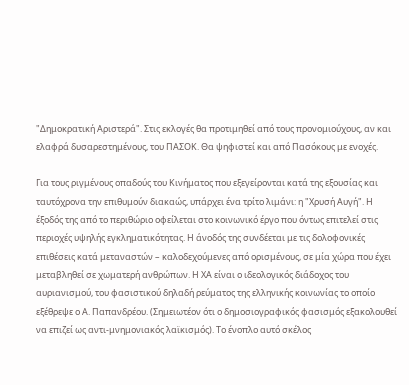"Δημοκρατική Αριστερά". Στις εκλογές θα προτιμηθεί από τους προνομιούχους, αν και ελαφρά δυσαρεστημένους, του ΠΑΣΟΚ. Θα ψηφιστεί και από Πασόκους με ενοχές.

Για τους ριγμένους οπαδούς του Κινήματος που εξεγείρονται κατά της εξουσίας και ταυτόχρονα την επιθυμούν διακαώς, υπάρχει ένα τρίτο λιμάνι: η "Χρυσή Αυγή". Η έξοδός της από το περιθώριο οφείλεται στο κοινωνικό έργο που όντως επιτελεί στις περιοχές υψηλής εγκληματικότητας. Η άνοδός της συνδέεται με τις δολοφονικές επιθέσεις κατά μεταναστών – καλοδεχούμενες από ορισμένους, σε μία χώρα που έχει μεταβληθεί σε χωματερή ανθρώπων. Η ΧΑ είναι ο ιδεολογικός διάδοχος του αυριανισμού, του φασιστικού δηλαδή ρεύματος της ελληνικής κοινωνίας το οποίο εξέθρεψε ο Α. Παπανδρέου. (Σημειωτέον ότι ο δημοσιογραφικός φασισμός εξακολουθεί να επιζεί ως αντι-μνημονιακός λαϊκισμός). Το ένοπλο αυτό σκέλος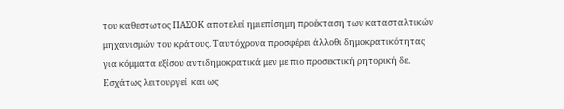του καθεστωτος ΠΑΣΟΚ αποτελεί ημιεπίσημη προέκταση των κατασταλτικών μηχανισμών του κράτους. Ταυτόχρονα προσφέρει άλλοθι δημοκρατικότητας για κόμματα εξίσου αντιδημοκρατικά μεν με πιο προσεκτική ρητορική δε. Εσχάτως λειτουργεί  και ως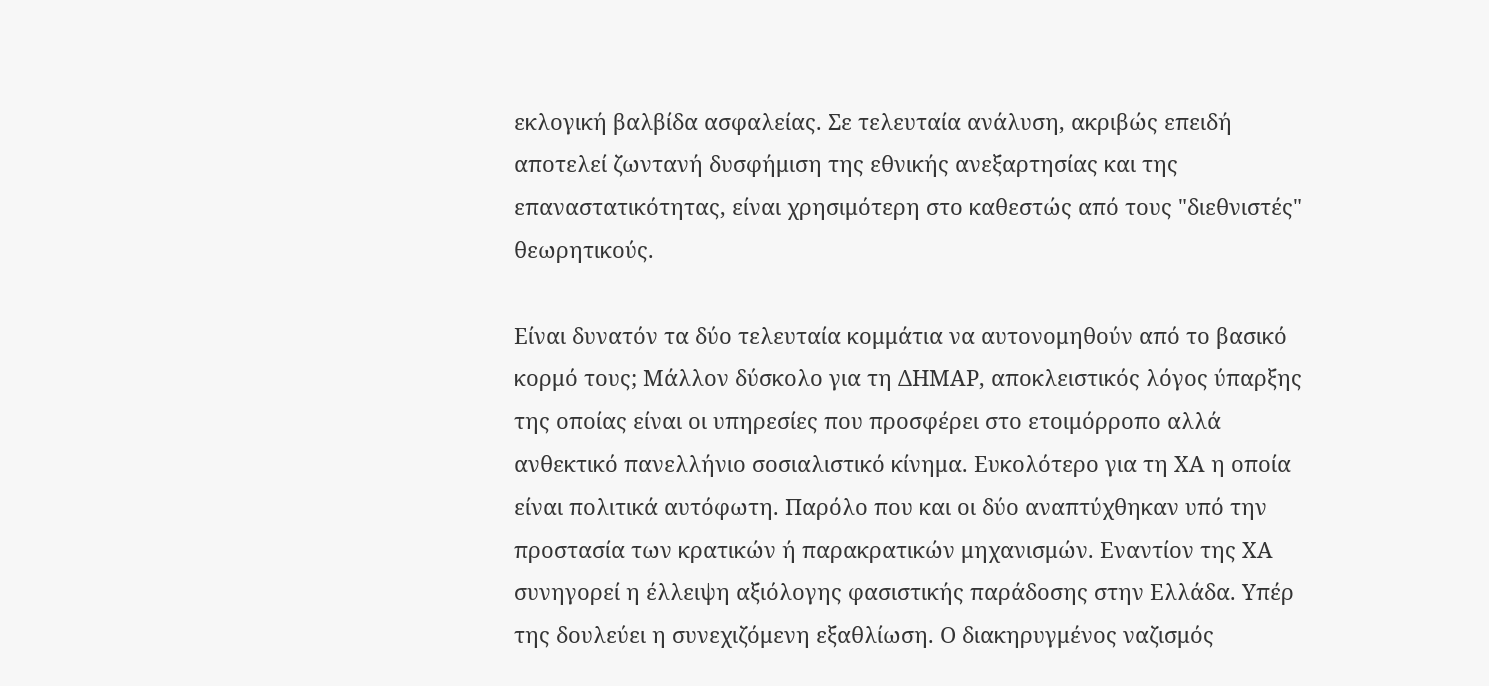εκλογική βαλβίδα ασφαλείας. Σε τελευταία ανάλυση, ακριβώς επειδή αποτελεί ζωντανή δυσφήμιση της εθνικής ανεξαρτησίας και της επαναστατικότητας, είναι χρησιμότερη στο καθεστώς από τους "διεθνιστές" θεωρητικούς.

Είναι δυνατόν τα δύο τελευταία κομμάτια να αυτονομηθούν από το βασικό κορμό τους; Μάλλον δύσκολο για τη ΔΗΜΑΡ, αποκλειστικός λόγος ύπαρξης της οποίας είναι οι υπηρεσίες που προσφέρει στο ετοιμόρροπο αλλά ανθεκτικό πανελλήνιο σοσιαλιστικό κίνημα. Ευκολότερο για τη ΧΑ η οποία είναι πολιτικά αυτόφωτη. Παρόλο που και οι δύο αναπτύχθηκαν υπό την προστασία των κρατικών ή παρακρατικών μηχανισμών. Εναντίον της ΧΑ συνηγορεί η έλλειψη αξιόλογης φασιστικής παράδοσης στην Ελλάδα. Υπέρ της δουλεύει η συνεχιζόμενη εξαθλίωση. Ο διακηρυγμένος ναζισμός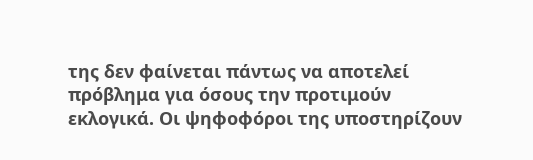της δεν φαίνεται πάντως να αποτελεί πρόβλημα για όσους την προτιμούν εκλογικά. Οι ψηφοφόροι της υποστηρίζουν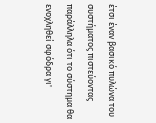έτσι έναν βασικό πυλώνα του συστήματος πιστεύοντας παράλληλα ότι το σύστημα θα ενοχληθεί σφόδρα γι'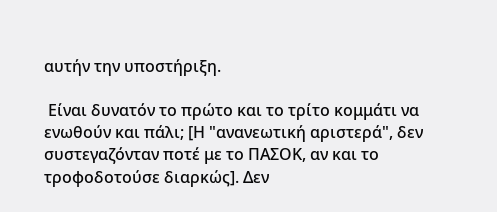αυτήν την υποστήριξη.

 Είναι δυνατόν το πρώτο και το τρίτο κομμάτι να ενωθούν και πάλι; [Η "ανανεωτική αριστερά", δεν συστεγαζόνταν ποτέ με το ΠΑΣΟΚ, αν και το τροφοδοτούσε διαρκώς]. Δεν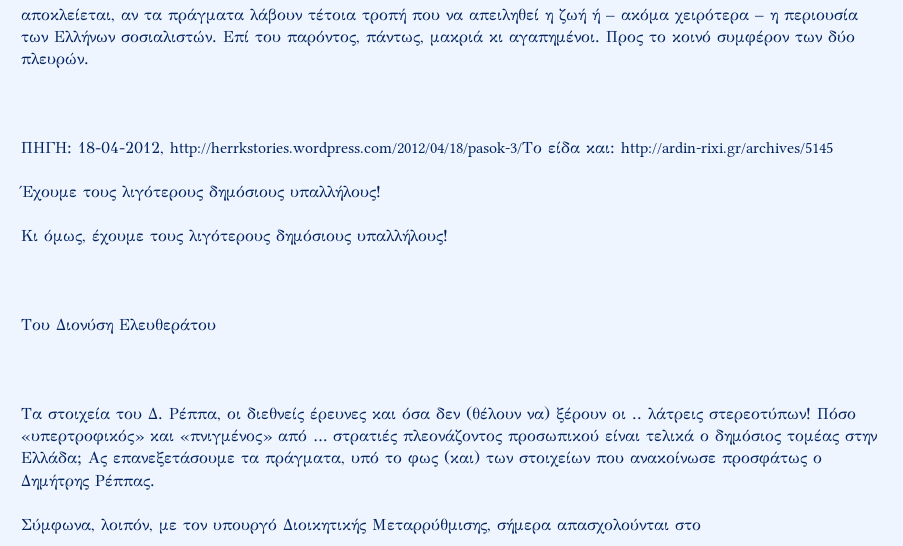αποκλείεται, αν τα πράγματα λάβουν τέτοια τροπή που να απειληθεί η ζωή ή – ακόμα χειρότερα – η περιουσία των Ελλήνων σοσιαλιστών. Επί του παρόντος, πάντως, μακριά κι αγαπημένοι. Προς το κοινό συμφέρον των δύο πλευρών.



ΠΗΓΗ: 18-04-2012, http://herrkstories.wordpress.com/2012/04/18/pasok-3/Το είδα και: http://ardin-rixi.gr/archives/5145

Έχουμε τους λιγότερους δημόσιους υπαλλήλους!

Κι όμως, έχουμε τους λιγότερους δημόσιους υπαλλήλους!



Του Διονύση Ελευθεράτου



Τα στοιχεία του Δ. Ρέππα, οι διεθνείς έρευνες και όσα δεν (θέλουν να) ξέρουν οι .. λάτρεις στερεοτύπων! Πόσο «υπερτροφικός» και «πνιγμένος» από … στρατιές πλεονάζοντος προσωπικού είναι τελικά ο δημόσιος τομέας στην Ελλάδα; Ας επανεξετάσουμε τα πράγματα, υπό το φως (και) των στοιχείων που ανακοίνωσε προσφάτως ο Δημήτρης Ρέππας.

Σύμφωνα, λοιπόν, με τον υπουργό Διοικητικής Μεταρρύθμισης, σήμερα απασχολούνται στο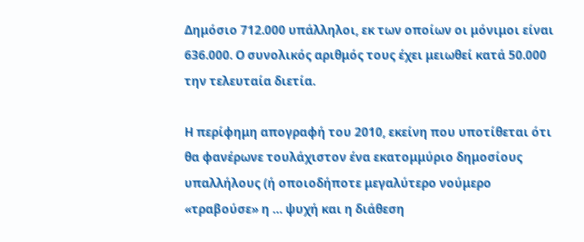Δημόσιο 712.000 υπάλληλοι, εκ των οποίων οι μόνιμοι είναι 636.000. Ο συνολικός αριθμός τους έχει μειωθεί κατά 50.000 την τελευταία διετία.

Η περίφημη απογραφή του 2010, εκείνη που υποτίθεται ότι θα φανέρωνε τουλάχιστον ένα εκατομμύριο δημοσίους υπαλλήλους (ή οποιοδήποτε μεγαλύτερο νούμερο «τραβούσε» η … ψυχή και η διάθεση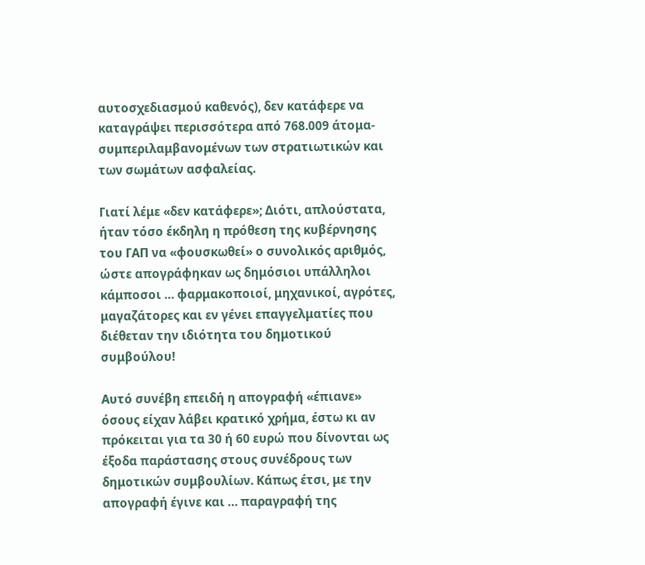αυτοσχεδιασμού καθενός), δεν κατάφερε να καταγράψει περισσότερα από 768.009 άτομα- συμπεριλαμβανομένων των στρατιωτικών και των σωμάτων ασφαλείας.

Γιατί λέμε «δεν κατάφερε»; Διότι, απλούστατα, ήταν τόσο έκδηλη η πρόθεση της κυβέρνησης του ΓΑΠ να «φουσκωθεί» ο συνολικός αριθμός, ώστε απογράφηκαν ως δημόσιοι υπάλληλοι κάμποσοι … φαρμακοποιοί, μηχανικοί, αγρότες, μαγαζάτορες και εν γένει επαγγελματίες που διέθεταν την ιδιότητα του δημοτικού συμβούλου!

Αυτό συνέβη επειδή η απογραφή «έπιανε» όσους είχαν λάβει κρατικό χρήμα, έστω κι αν πρόκειται για τα 30 ή 60 ευρώ που δίνονται ως έξοδα παράστασης στους συνέδρους των δημοτικών συμβουλίων. Κάπως έτσι, με την απογραφή έγινε και … παραγραφή της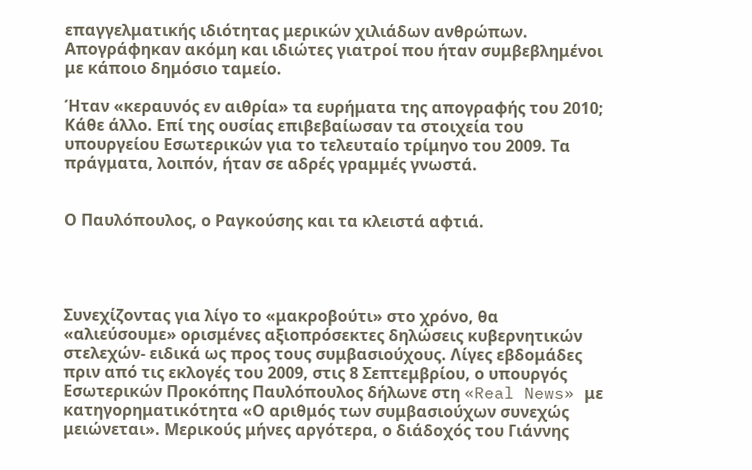επαγγελματικής ιδιότητας μερικών χιλιάδων ανθρώπων. Απογράφηκαν ακόμη και ιδιώτες γιατροί που ήταν συμβεβλημένοι με κάποιο δημόσιο ταμείο.

Ήταν «κεραυνός εν αιθρία» τα ευρήματα της απογραφής του 2010; Κάθε άλλο. Επί της ουσίας επιβεβαίωσαν τα στοιχεία του υπουργείου Εσωτερικών για το τελευταίο τρίμηνο του 2009. Τα πράγματα, λοιπόν, ήταν σε αδρές γραμμές γνωστά.


Ο Παυλόπουλος, ο Ραγκούσης και τα κλειστά αφτιά.




Συνεχίζοντας για λίγο το «μακροβούτι» στο χρόνο, θα «αλιεύσουμε» ορισμένες αξιοπρόσεκτες δηλώσεις κυβερνητικών στελεχών- ειδικά ως προς τους συμβασιούχους. Λίγες εβδομάδες πριν από τις εκλογές του 2009, στις 8 Σεπτεμβρίου, ο υπουργός Εσωτερικών Προκόπης Παυλόπουλος δήλωνε στη «Real News» με κατηγορηματικότητα «Ο αριθμός των συμβασιούχων συνεχώς μειώνεται». Μερικούς μήνες αργότερα, ο διάδοχός του Γιάννης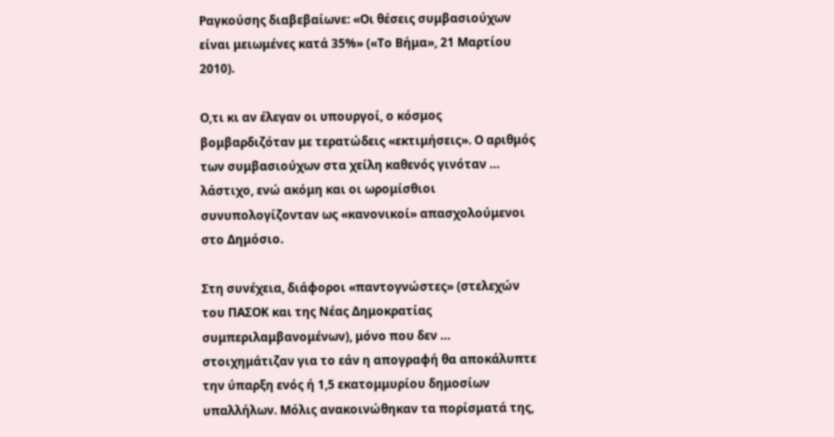Ραγκούσης διαβεβαίωνε: «Οι θέσεις συμβασιούχων είναι μειωμένες κατά 35%» («Το Βήμα», 21 Μαρτίου 2010).

Ο,τι κι αν έλεγαν οι υπουργοί, ο κόσμος βομβαρδιζόταν με τερατώδεις «εκτιμήσεις». Ο αριθμός των συμβασιούχων στα χείλη καθενός γινόταν … λάστιχο, ενώ ακόμη και οι ωρομίσθιοι συνυπολογίζονταν ως «κανονικοί» απασχολούμενοι στο Δημόσιο.

Στη συνέχεια, διάφοροι «παντογνώστες» (στελεχών του ΠΑΣΟΚ και της Νέας Δημοκρατίας συμπεριλαμβανομένων), μόνο που δεν … στοιχημάτιζαν για το εάν η απογραφή θα αποκάλυπτε την ύπαρξη ενός ή 1,5 εκατομμυρίου δημοσίων υπαλλήλων. Μόλις ανακοινώθηκαν τα πορίσματά της,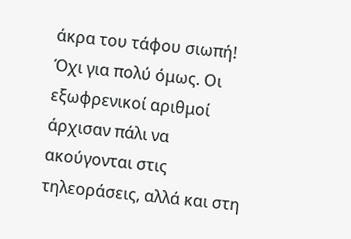άκρα του τάφου σιωπή! Όχι για πολύ όμως. Οι εξωφρενικοί αριθμοί άρχισαν πάλι να ακούγονται στις τηλεοράσεις, αλλά και στη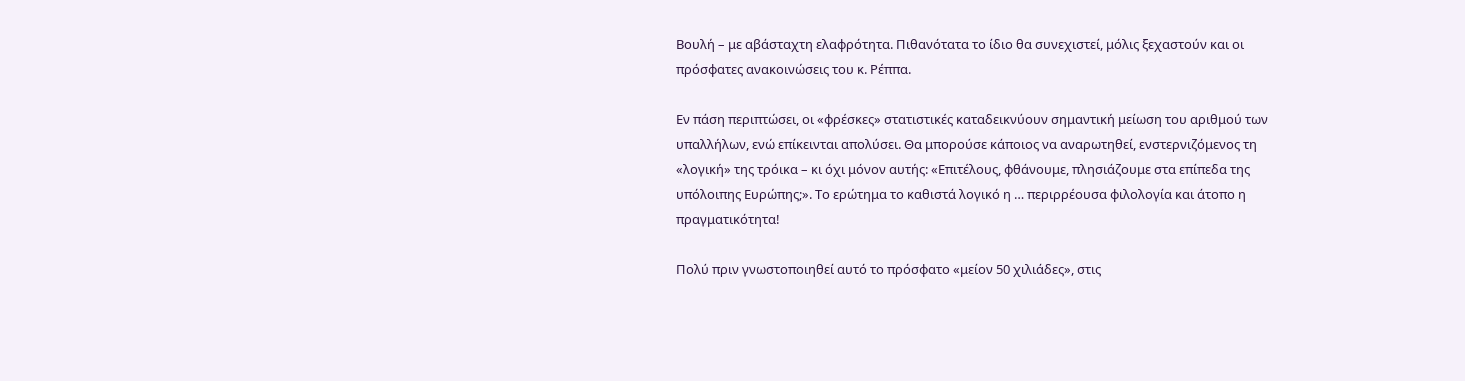Βουλή – με αβάσταχτη ελαφρότητα. Πιθανότατα το ίδιο θα συνεχιστεί, μόλις ξεχαστούν και οι πρόσφατες ανακοινώσεις του κ. Ρέππα.

Εν πάση περιπτώσει, οι «φρέσκες» στατιστικές καταδεικνύουν σημαντική μείωση του αριθμού των υπαλλήλων, ενώ επίκεινται απολύσει. Θα μπορούσε κάποιος να αναρωτηθεί, ενστερνιζόμενος τη «λογική» της τρόικα – κι όχι μόνον αυτής: «Επιτέλους, φθάνουμε, πλησιάζουμε στα επίπεδα της υπόλοιπης Ευρώπης;». Το ερώτημα το καθιστά λογικό η … περιρρέουσα φιλολογία και άτοπο η πραγματικότητα!

Πολύ πριν γνωστοποιηθεί αυτό το πρόσφατο «μείον 50 χιλιάδες», στις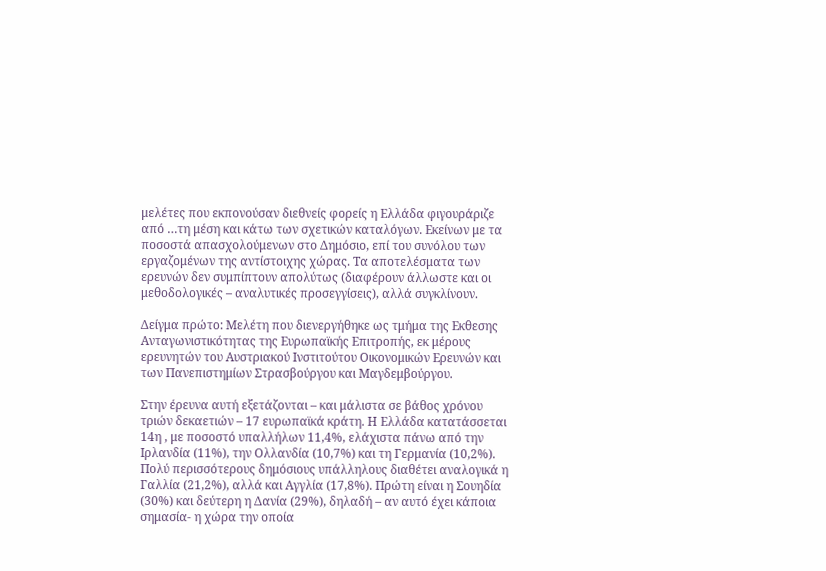μελέτες που εκπονούσαν διεθνείς φορείς η Ελλάδα φιγουράριζε από …τη μέση και κάτω των σχετικών καταλόγων. Εκείνων με τα ποσοστά απασχολούμενων στο Δημόσιο, επί του συνόλου των εργαζομένων της αντίστοιχης χώρας. Τα αποτελέσματα των ερευνών δεν συμπίπτουν απολύτως (διαφέρουν άλλωστε και οι μεθοδολογικές – αναλυτικές προσεγγίσεις), αλλά συγκλίνουν.

Δείγμα πρώτο: Μελέτη που διενεργήθηκε ως τμήμα της Εκθεσης Ανταγωνιστικότητας της Ευρωπαϊκής Επιτροπής, εκ μέρους ερευνητών του Αυστριακού Ινστιτούτου Οικονομικών Ερευνών και των Πανεπιστημίων Στρασβούργου και Μαγδεμβούργου.

Στην έρευνα αυτή εξετάζονται – και μάλιστα σε βάθος χρόνου τριών δεκαετιών – 17 ευρωπαϊκά κράτη. Η Ελλάδα κατατάσσεται 14η , με ποσοστό υπαλλήλων 11,4%, ελάχιστα πάνω από την Ιρλανδία (11%), την Ολλανδία (10,7%) και τη Γερμανία (10,2%). Πολύ περισσότερους δημόσιους υπάλληλους διαθέτει αναλογικά η Γαλλία (21,2%), αλλά και Αγγλία (17,8%). Πρώτη είναι η Σουηδία (30%) και δεύτερη η Δανία (29%), δηλαδή – αν αυτό έχει κάποια σημασία- η χώρα την οποία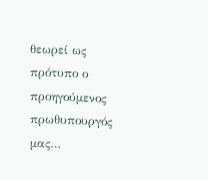θεωρεί ως πρότυπο ο προηγούμενος πρωθυπουργός μας…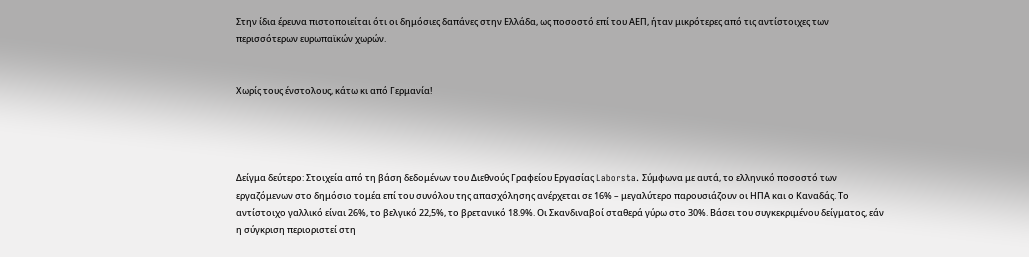Στην ίδια έρευνα πιστοποιείται ότι οι δημόσιες δαπάνες στην Ελλάδα, ως ποσοστό επί του ΑΕΠ, ήταν μικρότερες από τις αντίστοιχες των περισσότερων ευρωπαϊκών χωρών.


Χωρίς τους ένστολους, κάτω κι από Γερμανία!




Δείγμα δεύτερο: Στοιχεία από τη βάση δεδομένων του Διεθνούς Γραφείου Εργασίας Laborsta. Σύμφωνα με αυτά, το ελληνικό ποσοστό των εργαζόμενων στο δημόσιο τομέα επί του συνόλου της απασχόλησης ανέρχεται σε 16% – μεγαλύτερο παρουσιάζουν οι ΗΠΑ και ο Καναδάς. Το αντίστοιχο γαλλικό είναι 26%, το βελγικό 22,5%, το βρετανικό 18.9%. Οι Σκανδιναβοί σταθερά γύρω στο 30%. Βάσει του συγκεκριμένου δείγματος, εάν η σύγκριση περιοριστεί στη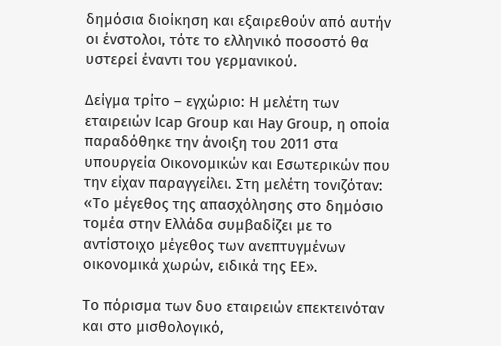δημόσια διοίκηση και εξαιρεθούν από αυτήν οι ένστολοι, τότε το ελληνικό ποσοστό θα υστερεί έναντι του γερμανικού.

Δείγμα τρίτο – εγχώριο: Η μελέτη των εταιρειών Icap Group και Hay Group, η οποία παραδόθηκε την άνοιξη του 2011 στα υπουργεία Οικονομικών και Εσωτερικών που την είχαν παραγγείλει. Στη μελέτη τονιζόταν: «Το μέγεθος της απασχόλησης στο δημόσιο τομέα στην Ελλάδα συμβαδίζει με το αντίστοιχο μέγεθος των ανεπτυγμένων οικονομικά χωρών, ειδικά της ΕΕ».

Το πόρισμα των δυο εταιρειών επεκτεινόταν και στο μισθολογικό,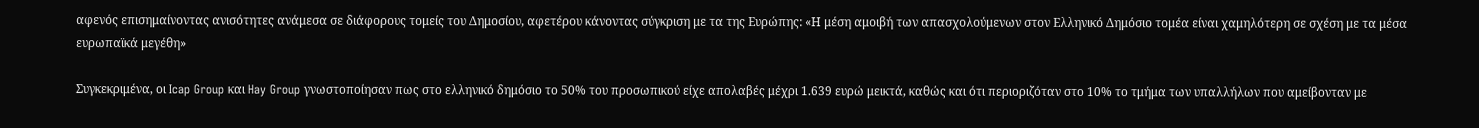αφενός επισημαίνοντας ανισότητες ανάμεσα σε διάφορους τομείς του Δημοσίου, αφετέρου κάνοντας σύγκριση με τα της Ευρώπης: «Η μέση αμοιβή των απασχολούμενων στον Ελληνικό Δημόσιο τομέα είναι χαμηλότερη σε σχέση με τα μέσα ευρωπαϊκά μεγέθη»

Συγκεκριμένα, οι Icap Group και Hay Group γνωστοποίησαν πως στο ελληνικό δημόσιο το 50% του προσωπικού είχε απολαβές μέχρι 1.639 ευρώ μεικτά, καθώς και ότι περιοριζόταν στο 10% το τμήμα των υπαλλήλων που αμείβονταν με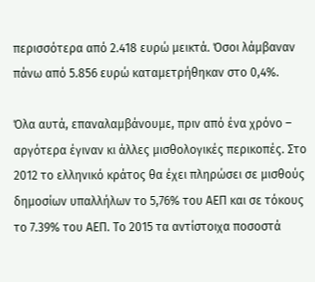περισσότερα από 2.418 ευρώ μεικτά. Όσοι λάμβαναν πάνω από 5.856 ευρώ καταμετρήθηκαν στο 0,4%.

Όλα αυτά, επαναλαμβάνουμε, πριν από ένα χρόνο – αργότερα έγιναν κι άλλες μισθολογικές περικοπές. Στο 2012 το ελληνικό κράτος θα έχει πληρώσει σε μισθούς δημοσίων υπαλλήλων το 5,76% του ΑΕΠ και σε τόκους το 7.39% του ΑΕΠ. Το 2015 τα αντίστοιχα ποσοστά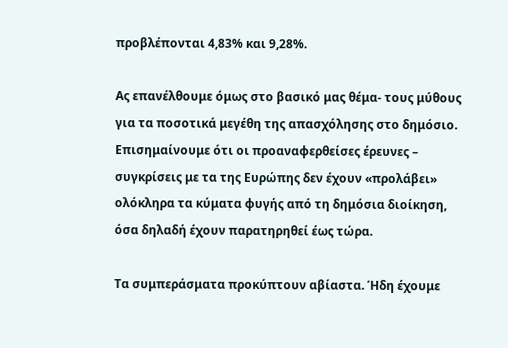προβλέπονται 4,83% και 9,28%.

Ας επανέλθουμε όμως στο βασικό μας θέμα- τους μύθους για τα ποσοτικά μεγέθη της απασχόλησης στο δημόσιο. Επισημαίνουμε ότι οι προαναφερθείσες έρευνες – συγκρίσεις με τα της Ευρώπης δεν έχουν «προλάβει» ολόκληρα τα κύματα φυγής από τη δημόσια διοίκηση, όσα δηλαδή έχουν παρατηρηθεί έως τώρα.

Τα συμπεράσματα προκύπτουν αβίαστα. Ήδη έχουμε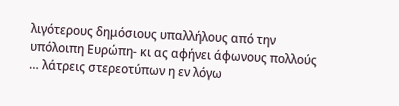λιγότερους δημόσιους υπαλλήλους από την υπόλοιπη Ευρώπη- κι ας αφήνει άφωνους πολλούς … λάτρεις στερεοτύπων η εν λόγω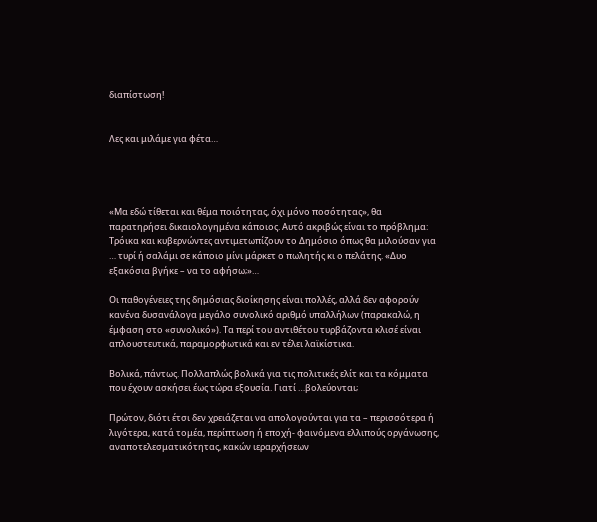διαπίστωση!


Λες και μιλάμε για φέτα…




«Μα εδώ τίθεται και θέμα ποιότητας, όχι μόνο ποσότητας», θα παρατηρήσει δικαιολογημένα κάποιος. Αυτό ακριβώς είναι το πρόβλημα: Τρόικα και κυβερνώντες αντιμετωπίζουν το Δημόσιο όπως θα μιλούσαν για … τυρί ή σαλάμι σε κάποιο μίνι μάρκετ ο πωλητής κι ο πελάτης. «Δυο εξακόσια βγήκε – να το αφήσω;»…

Οι παθογένειες της δημόσιας διοίκησης είναι πολλές, αλλά δεν αφορούν κανένα δυσανάλογα μεγάλο συνολικό αριθμό υπαλλήλων (παρακαλώ, η έμφαση στο «συνολικό»). Τα περί του αντιθέτου τυρβάζοντα κλισέ είναι απλουστευτικά, παραμορφωτικά και εν τέλει λαϊκίστικα.

Βολικά, πάντως. Πολλαπλώς βολικά για τις πολιτικές ελίτ και τα κόμματα που έχουν ασκήσει έως τώρα εξουσία. Γιατί …βολεύονται;

Πρώτον, διότι έτσι δεν χρειάζεται να απολογούνται για τα – περισσότερα ή λιγότερα, κατά τομέα, περίπτωση ή εποχή- φαινόμενα ελλιπούς οργάνωσης, αναποτελεσματικότητας, κακών ιεραρχήσεων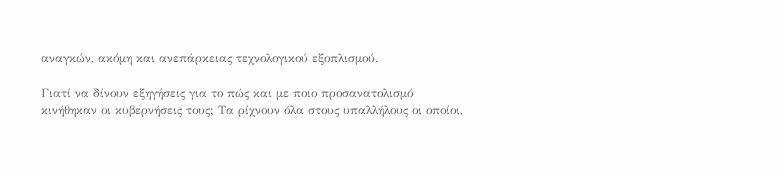αναγκών, ακόμη και ανεπάρκειας τεχνολογικού εξοπλισμού.

Γιατί να δίνουν εξηγήσεις για το πώς και με ποιο προσανατολισμό κινήθηκαν οι κυβερνήσεις τους; Τα ρίχνουν όλα στους υπαλλήλους οι οποίοι,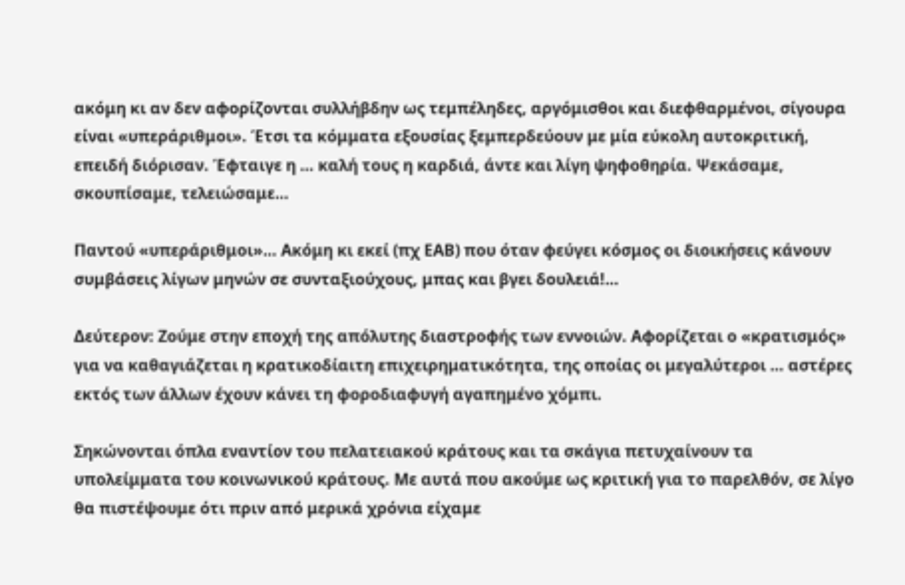ακόμη κι αν δεν αφορίζονται συλλήβδην ως τεμπέληδες, αργόμισθοι και διεφθαρμένοι, σίγουρα είναι «υπεράριθμοι». Έτσι τα κόμματα εξουσίας ξεμπερδεύουν με μία εύκολη αυτοκριτική, επειδή διόρισαν. Έφταιγε η … καλή τους η καρδιά, άντε και λίγη ψηφοθηρία. Ψεκάσαμε, σκουπίσαμε, τελειώσαμε…

Παντού «υπεράριθμοι»… Ακόμη κι εκεί (πχ ΕΑΒ) που όταν φεύγει κόσμος οι διοικήσεις κάνουν συμβάσεις λίγων μηνών σε συνταξιούχους, μπας και βγει δουλειά!…

Δεύτερον: Ζούμε στην εποχή της απόλυτης διαστροφής των εννοιών. Αφορίζεται ο «κρατισμός» για να καθαγιάζεται η κρατικοδίαιτη επιχειρηματικότητα, της οποίας οι μεγαλύτεροι … αστέρες εκτός των άλλων έχουν κάνει τη φοροδιαφυγή αγαπημένο χόμπι.

Σηκώνονται όπλα εναντίον του πελατειακού κράτους και τα σκάγια πετυχαίνουν τα υπολείμματα του κοινωνικού κράτους. Με αυτά που ακούμε ως κριτική για το παρελθόν, σε λίγο θα πιστέψουμε ότι πριν από μερικά χρόνια είχαμε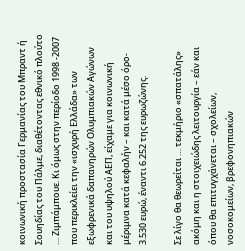κοινωνική προστασία Γερμανίας του Μπραντ ή Σουηδίας του Πάλμε, διαθέτοντας εθνικό πλούτο … Ζιμπάμπουε. Κι όμως στην περίοδο 1998 -2007 που περικλείει την «ισχυρή Ελλάδα» των εξωφρενικά δαπανηρών Ολυμπιακών Αγώνων και του υψηλού ΑΕΠ, είχαμε για κοινωνική μέριμνα κατά κεφαλήν – και κατά μέσο όρο- 3.530 ευρώ, έναντι 6.252 της ευρωζώνης.

Σε λίγο θα θεωρείται … τεκμήριο «σπατάλης» ακόμη και η στοιχειώδης λειτουργία – εάν και όπου θα επιτυγχάνεται – σχολείων, νοσοκομείων, βρεφονηπιακών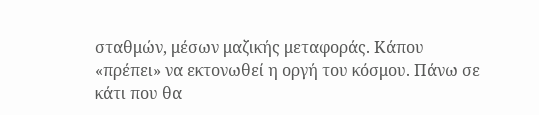σταθμών, μέσων μαζικής μεταφοράς. Κάπου «πρέπει» να εκτονωθεί η οργή του κόσμου. Πάνω σε κάτι που θα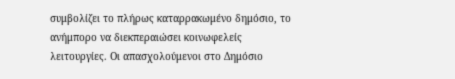συμβολίζει το πλήρως καταρρακωμένο δημόσιο, το ανήμπορο να διεκπεραιώσει κοινωφελείς λειτουργίες. Οι απασχολούμενοι στο Δημόσιο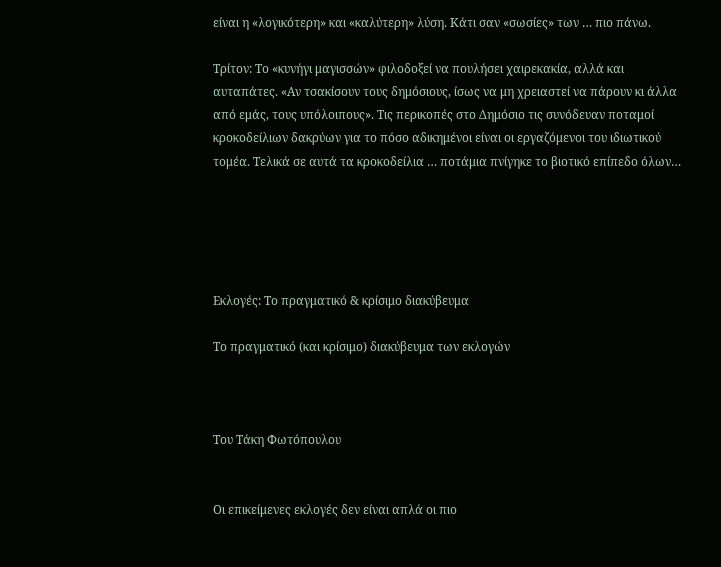είναι η «λογικότερη» και «καλύτερη» λύση. Κάτι σαν «σωσίες» των … πιο πάνω.

Τρίτον: Το «κυνήγι μαγισσών» φιλοδοξεί να πουλήσει χαιρεκακία, αλλά και αυταπάτες. «Αν τσακίσουν τους δημόσιους, ίσως να μη χρειαστεί να πάρουν κι άλλα από εμάς, τους υπόλοιπους». Τις περικοπές στο Δημόσιο τις συνόδευαν ποταμοί κροκοδείλιων δακρύων για το πόσο αδικημένοι είναι οι εργαζόμενοι του ιδιωτικού τομέα. Τελικά σε αυτά τα κροκοδείλια … ποτάμια πνίγηκε το βιοτικό επίπεδο όλων…





Εκλογές: Το πραγματικό & κρίσιμο διακύβευμα

Το πραγματικό (και κρίσιμο) διακύβευμα των εκλογών



Του Τάκη Φωτόπουλου


Οι επικείμενες εκλογές δεν είναι απλά οι πιο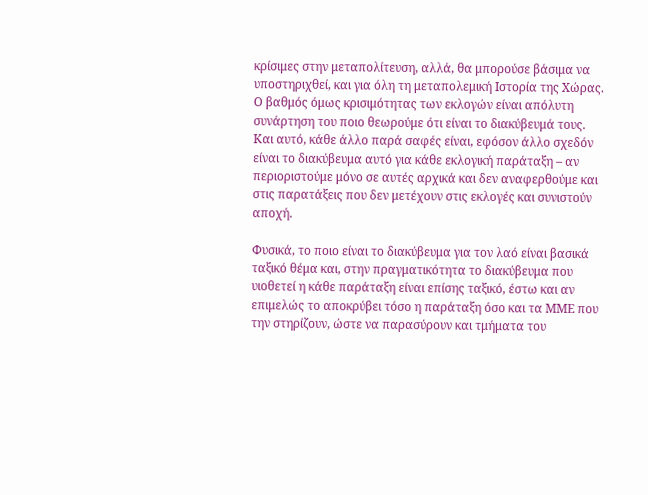κρίσιμες στην μεταπολίτευση, αλλά, θα μπορούσε βάσιμα να υποστηριχθεί, και για όλη τη μεταπολεμική Ιστορία της Χώρας. Ο βαθμός όμως κρισιμότητας των εκλογών είναι απόλυτη συνάρτηση του ποιο θεωρούμε ότι είναι το διακύβευμά τους. Και αυτό, κάθε άλλο παρά σαφές είναι, εφόσον άλλο σχεδόν είναι το διακύβευμα αυτό για κάθε εκλογική παράταξη – αν περιοριστούμε μόνο σε αυτές αρχικά και δεν αναφερθούμε και στις παρατάξεις που δεν μετέχουν στις εκλογές και συνιστούν αποχή.

Φυσικά, το ποιο είναι το διακύβευμα για τον λαό είναι βασικά ταξικό θέμα και, στην πραγματικότητα το διακύβευμα που υιοθετεί η κάθε παράταξη είναι επίσης ταξικό, έστω και αν επιμελώς το αποκρύβει τόσο η παράταξη όσο και τα ΜΜΕ που την στηρίζουν, ώστε να παρασύρουν και τμήματα του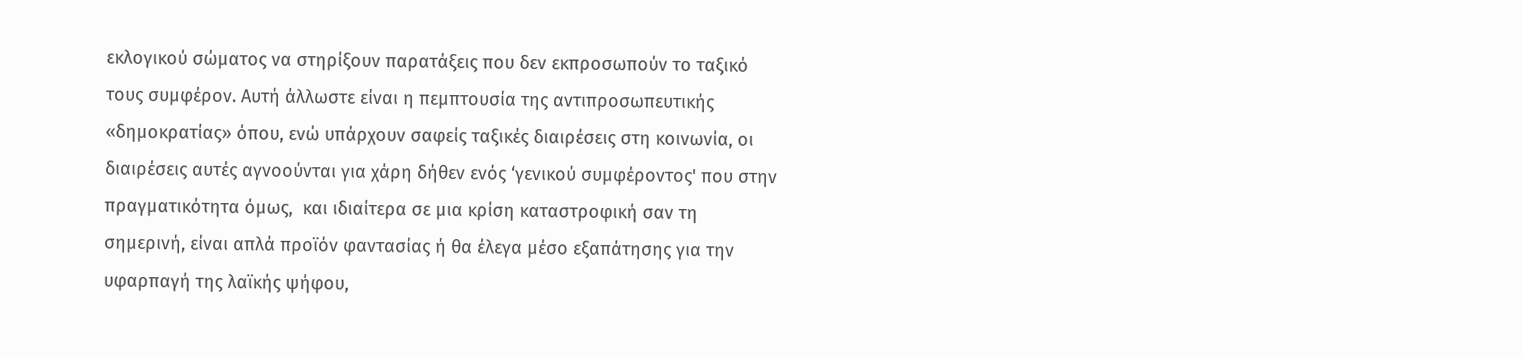εκλογικού σώματος να στηρίξουν παρατάξεις που δεν εκπροσωπούν το ταξικό τους συμφέρον. Αυτή άλλωστε είναι η πεμπτουσία της αντιπροσωπευτικής «δημοκρατίας» όπου, ενώ υπάρχουν σαφείς ταξικές διαιρέσεις στη κοινωνία, οι διαιρέσεις αυτές αγνοούνται για χάρη δήθεν ενός ‘γενικού συμφέροντος' που στην πραγματικότητα όμως,  και ιδιαίτερα σε μια κρίση καταστροφική σαν τη σημερινή, είναι απλά προϊόν φαντασίας ή θα έλεγα μέσο εξαπάτησης για την υφαρπαγή της λαϊκής ψήφου,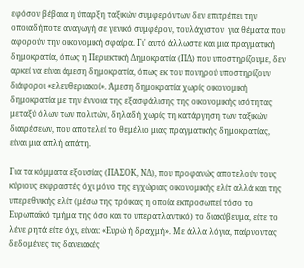εφόσον βέβαια η ύπαρξη ταξικών συμφερόντων δεν επιτρέπει την οποιαδήποτε αναγωγή σε γενικό συμφέρον, τουλάχιστον  για θέματα που αφορούν την οικονομική σφαίρα. Γι' αυτό άλλωστε και μια πραγματική δημοκρατία, όπως η Περιεκτική Δημοκρατία (ΠΔ) που υποστηρίζουμε, δεν αρκεί να είναι άμεση δημοκρατία, όπως εκ του πονηρού υποστηρίζουν διάφοροι «ελευθεριακοί». Άμεση δημοκρατία χωρίς οικονομική δημοκρατία με την έννοια της εξασφάλισης της οικονομικής ισότητας μεταξύ όλων των πολιτών, δηλαδή χωρίς τη κατάργηση των ταξικών διαιρέσεων, που αποτελεί το θεμέλιο μιας πραγματικής δημοκρατίας, είναι μια απλή απάτη.

Για τα κόμματα εξουσίας (ΠΑΣΟΚ, ΝΔ), που προφανώς αποτελούν τους κύριους εκφραστές όχι μόνο της εγχώριας οικονομικής ελίτ αλλά και της υπερεθνικής ελίτ (μέσω της τρόικας η οποία εκπροσωπεί τόσο το Ευρωπαϊκό τμήμα της όσο και το υπερατλαντικό) το διακύβευμα, είτε το λένε ρητά είτε όχι, είναι: «Ευρώ ή δραχμή». Με άλλα λόγια, παίρνοντας δεδομένες τις δανειακές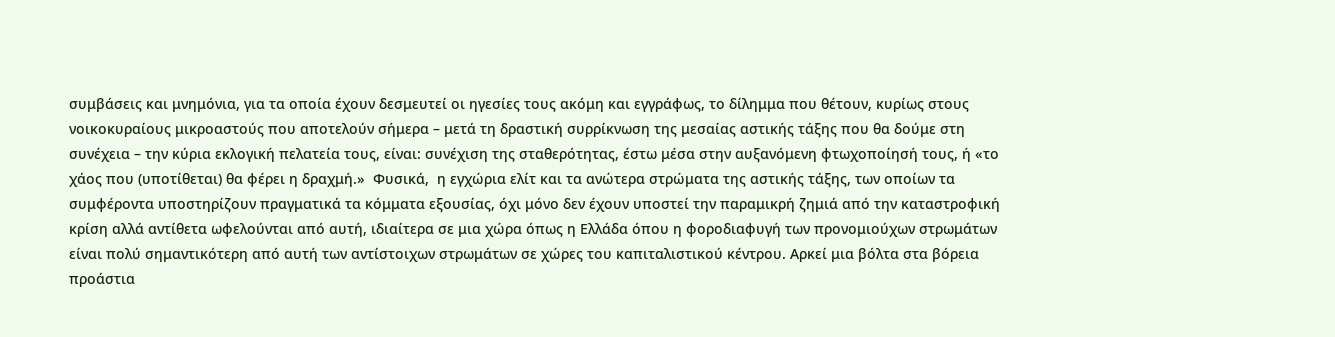συμβάσεις και μνημόνια, για τα οποία έχουν δεσμευτεί οι ηγεσίες τους ακόμη και εγγράφως, το δίλημμα που θέτουν, κυρίως στους νοικοκυραίους μικροαστούς που αποτελούν σήμερα – μετά τη δραστική συρρίκνωση της μεσαίας αστικής τάξης που θα δούμε στη συνέχεια – την κύρια εκλογική πελατεία τους, είναι: συνέχιση της σταθερότητας, έστω μέσα στην αυξανόμενη φτωχοποίησή τους, ή «το χάος που (υποτίθεται) θα φέρει η δραχμή.»  Φυσικά,  η εγχώρια ελίτ και τα ανώτερα στρώματα της αστικής τάξης, των οποίων τα συμφέροντα υποστηρίζουν πραγματικά τα κόμματα εξουσίας, όχι μόνο δεν έχουν υποστεί την παραμικρή ζημιά από την καταστροφική κρίση αλλά αντίθετα ωφελούνται από αυτή, ιδιαίτερα σε μια χώρα όπως η Ελλάδα όπου η φοροδιαφυγή των προνομιούχων στρωμάτων είναι πολύ σημαντικότερη από αυτή των αντίστοιχων στρωμάτων σε χώρες του καπιταλιστικού κέντρου. Αρκεί μια βόλτα στα βόρεια προάστια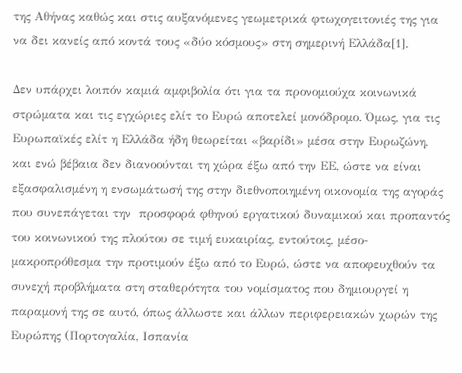της Αθήνας καθώς και στις αυξανόμενες γεωμετρικά φτωχογειτονιές της για να δει κανείς από κοντά τους «δύο κόσμους» στη σημερινή Ελλάδα[1].

Δεν υπάρχει λοιπόν καμιά αμφιβολία ότι για τα προνομιούχα κοινωνικά στρώματα και τις εγχώριες ελίτ το Ευρώ αποτελεί μονόδρομο. Όμως, για τις Ευρωπαϊκές ελίτ η Ελλάδα ήδη θεωρείται «βαρίδι» μέσα στην Ευρωζώνη, και ενώ βέβαια δεν διανοούνται τη χώρα έξω από την ΕΕ, ώστε να είναι εξασφαλισμένη η ενσωμάτωσή της στην διεθνοποιημένη οικονομία της αγοράς που συνεπάγεται την  προσφορά φθηνού εργατικού δυναμικού και προπαντός του κοινωνικού της πλούτου σε τιμή ευκαιρίας, εντούτοις, μέσο-μακροπρόθεσμα την προτιμούν έξω από το Ευρώ, ώστε να αποφευχθούν τα συνεχή προβλήματα στη σταθερότητα του νομίσματος που δημιουργεί η παραμονή της σε αυτό, όπως άλλωστε και άλλων περιφερειακών χωρών της Ευρώπης (Πορτογαλία, Ισπανία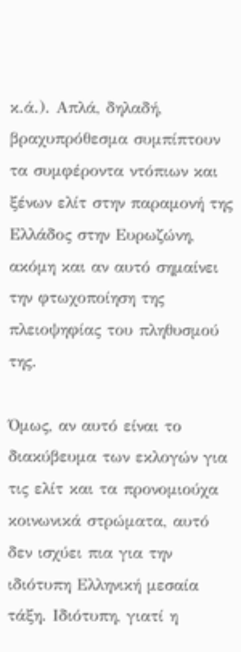κ.ά.). Απλά, δηλαδή, βραχυπρόθεσμα συμπίπτουν τα συμφέροντα ντόπιων και ξένων ελίτ στην παραμονή της Ελλάδος στην Ευρωζώνη, ακόμη και αν αυτό σημαίνει την φτωχοποίηση της πλειοψηφίας του πληθυσμού της.

Όμως, αν αυτό είναι το διακύβευμα των εκλογών για τις ελίτ και τα προνομιούχα κοινωνικά στρώματα, αυτό δεν ισχύει πια για την ιδιότυπη Ελληνική μεσαία τάξη. Ιδιότυπη, γιατί η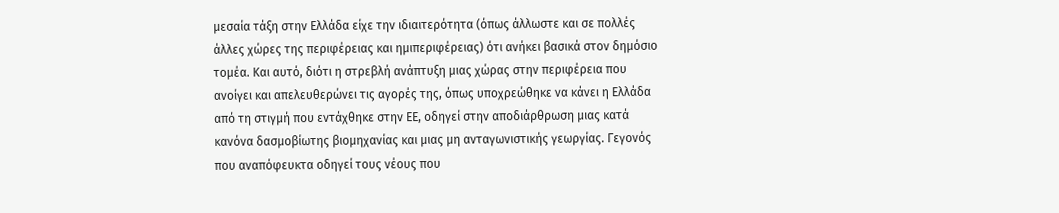μεσαία τάξη στην Ελλάδα είχε την ιδιαιτερότητα (όπως άλλωστε και σε πολλές άλλες χώρες της περιφέρειας και ημιπεριφέρειας) ότι ανήκει βασικά στον δημόσιο τομέα. Και αυτό, διότι η στρεβλή ανάπτυξη μιας χώρας στην περιφέρεια που ανοίγει και απελευθερώνει τις αγορές της, όπως υποχρεώθηκε να κάνει η Ελλάδα από τη στιγμή που εντάχθηκε στην ΕΕ, οδηγεί στην αποδιάρθρωση μιας κατά κανόνα δασμοβίωτης βιομηχανίας και μιας μη ανταγωνιστικής γεωργίας. Γεγονός που αναπόφευκτα οδηγεί τους νέους που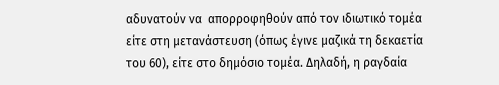αδυνατούν να  απορροφηθούν από τον ιδιωτικό τομέα είτε στη μετανάστευση (όπως έγινε μαζικά τη δεκαετία του 60), είτε στο δημόσιο τομέα. Δηλαδή, η ραγδαία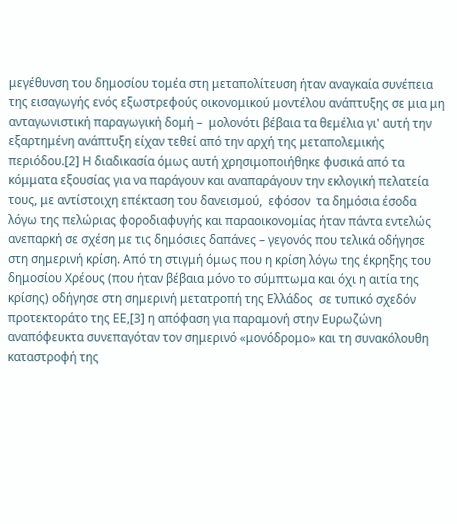μεγέθυνση του δημοσίου τομέα στη μεταπολίτευση ήταν αναγκαία συνέπεια της εισαγωγής ενός εξωστρεφούς οικονομικού μοντέλου ανάπτυξης σε μια μη ανταγωνιστική παραγωγική δομή –  μολονότι βέβαια τα θεμέλια γι' αυτή την εξαρτημένη ανάπτυξη είχαν τεθεί από την αρχή της μεταπολεμικής περιόδου.[2] Η διαδικασία όμως αυτή χρησιμοποιήθηκε φυσικά από τα κόμματα εξουσίας για να παράγουν και αναπαράγουν την εκλογική πελατεία τους, με αντίστοιχη επέκταση του δανεισμού,  εφόσον  τα δημόσια έσοδα λόγω της πελώριας φοροδιαφυγής και παραοικονομίας ήταν πάντα εντελώς ανεπαρκή σε σχέση με τις δημόσιες δαπάνες – γεγονός που τελικά οδήγησε στη σημερινή κρίση. Από τη στιγμή όμως που η κρίση λόγω της έκρηξης του δημοσίου Χρέους (που ήταν βέβαια μόνο το σύμπτωμα και όχι η αιτία της κρίσης) οδήγησε στη σημερινή μετατροπή της Ελλάδος  σε τυπικό σχεδόν προτεκτοράτο της ΕΕ,[3] η απόφαση για παραμονή στην Ευρωζώνη αναπόφευκτα συνεπαγόταν τον σημερινό «μονόδρομο» και τη συνακόλουθη καταστροφή της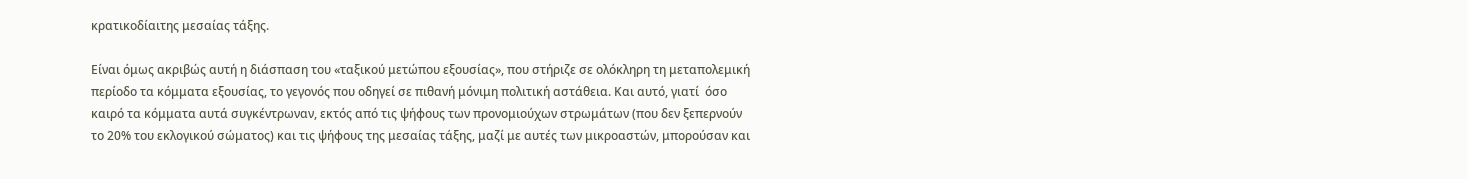κρατικοδίαιτης μεσαίας τάξης.

Είναι όμως ακριβώς αυτή η διάσπαση του «ταξικού μετώπου εξουσίας», που στήριζε σε ολόκληρη τη μεταπολεμική περίοδο τα κόμματα εξουσίας, το γεγονός που οδηγεί σε πιθανή μόνιμη πολιτική αστάθεια. Και αυτό, γιατί  όσο καιρό τα κόμματα αυτά συγκέντρωναν, εκτός από τις ψήφους των προνομιούχων στρωμάτων (που δεν ξεπερνούν το 20% του εκλογικού σώματος) και τις ψήφους της μεσαίας τάξης, μαζί με αυτές των μικροαστών, μπορούσαν και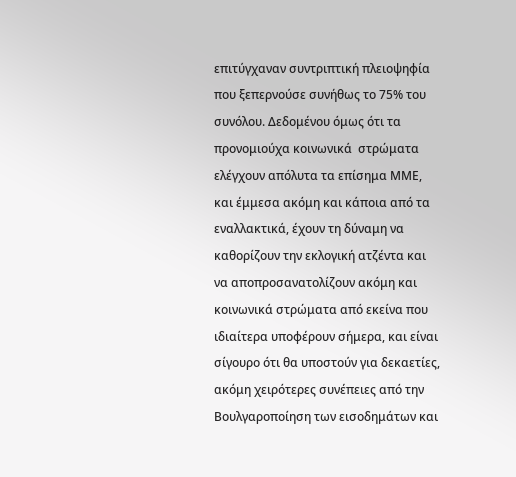επιτύγχαναν συντριπτική πλειοψηφία που ξεπερνούσε συνήθως το 75% του συνόλου. Δεδομένου όμως ότι τα προνομιούχα κοινωνικά  στρώματα ελέγχουν απόλυτα τα επίσημα ΜΜΕ, και έμμεσα ακόμη και κάποια από τα εναλλακτικά, έχουν τη δύναμη να καθορίζουν την εκλογική ατζέντα και να αποπροσανατολίζουν ακόμη και κοινωνικά στρώματα από εκείνα που ιδιαίτερα υποφέρουν σήμερα, και είναι σίγουρο ότι θα υποστούν για δεκαετίες, ακόμη χειρότερες συνέπειες από την Βουλγαροποίηση των εισοδημάτων και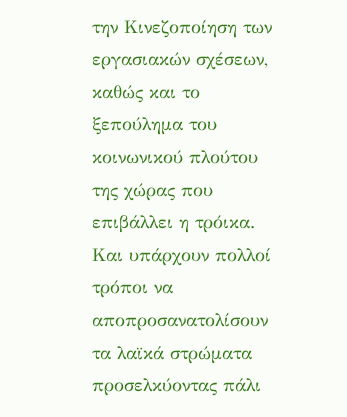την Κινεζοποίηση των εργασιακών σχέσεων, καθώς και το ξεπούλημα του κοινωνικού πλούτου της χώρας που επιβάλλει η τρόικα. Και υπάρχουν πολλοί τρόποι να αποπροσανατολίσουν τα λαϊκά στρώματα προσελκύοντας πάλι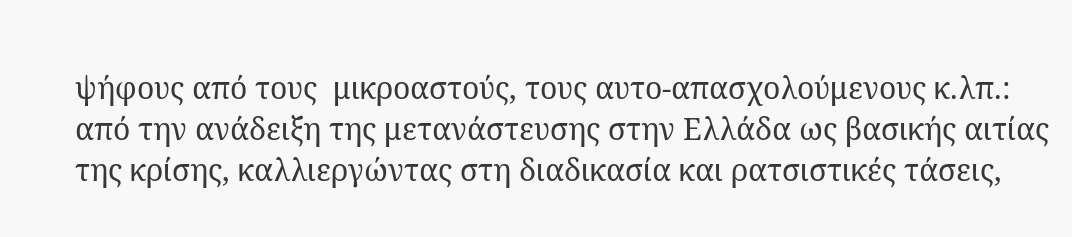ψήφους από τους  μικροαστούς, τους αυτο-απασχολούμενους κ.λπ.: από την ανάδειξη της μετανάστευσης στην Ελλάδα ως βασικής αιτίας της κρίσης, καλλιεργώντας στη διαδικασία και ρατσιστικές τάσεις,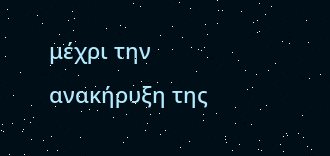μέχρι την ανακήρυξη της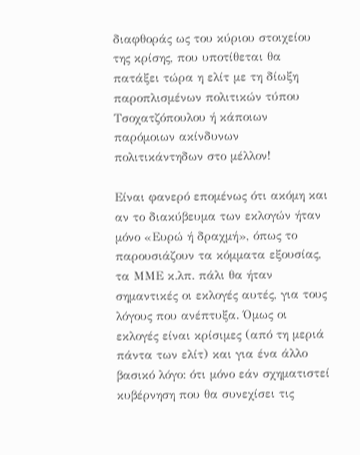διαφθοράς ως του κύριου στοιχείου της κρίσης, που υποτίθεται θα πατάξει τώρα η ελίτ με τη δίωξη παροπλισμένων πολιτικών τύπου Τσοχατζόπουλου ή κάποιων παρόμοιων ακίνδυνων πολιτικάντηδων στο μέλλον!

Είναι φανερό επομένως ότι ακόμη και αν το διακύβευμα των εκλογών ήταν μόνο «Ευρώ ή δραχμή», όπως το παρουσιάζουν τα κόμματα εξουσίας, τα ΜΜΕ κ.λπ. πάλι θα ήταν σημαντικές οι εκλογές αυτές, για τους λόγους που ανέπτυξα. Όμως οι εκλογές είναι κρίσιμες (από τη μεριά πάντα των ελίτ) και για ένα άλλο βασικό λόγο: ότι μόνο εάν σχηματιστεί κυβέρνηση που θα συνεχίσει τις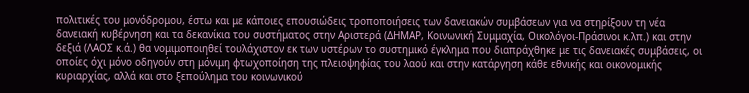πολιτικές του μονόδρομου, έστω και με κάποιες επουσιώδεις τροποποιήσεις των δανειακών συμβάσεων για να στηρίξουν τη νέα δανειακή κυβέρνηση και τα δεκανίκια του συστήματος στην Αριστερά (ΔΗΜΑΡ, Κοινωνική Συμμαχία, Οικολόγοι-Πράσινοι κ.λπ.) και στην δεξιά (ΛΑΟΣ κ.ά.) θα νομιμοποιηθεί τουλάχιστον εκ των υστέρων το συστημικό έγκλημα που διαπράχθηκε με τις δανειακές συμβάσεις, οι οποίες όχι μόνο οδηγούν στη μόνιμη φτωχοποίηση της πλειοψηφίας του λαού και στην κατάργηση κάθε εθνικής και οικονομικής κυριαρχίας, αλλά και στο ξεπούλημα του κοινωνικού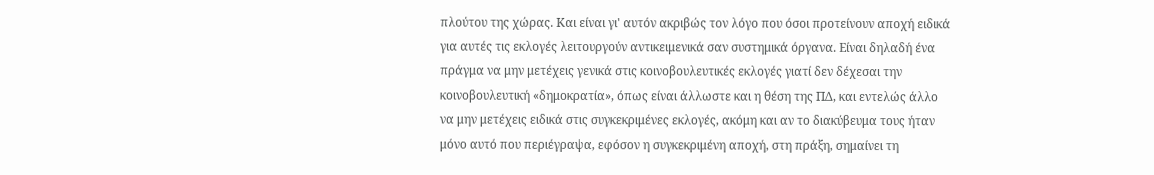πλούτου της χώρας. Και είναι γι' αυτόν ακριβώς τον λόγο που όσοι προτείνουν αποχή ειδικά για αυτές τις εκλογές λειτουργούν αντικειμενικά σαν συστημικά όργανα. Είναι δηλαδή ένα πράγμα να μην μετέχεις γενικά στις κοινοβουλευτικές εκλογές γιατί δεν δέχεσαι την κοινοβουλευτική «δημοκρατία», όπως είναι άλλωστε και η θέση της ΠΔ, και εντελώς άλλο να μην μετέχεις ειδικά στις συγκεκριμένες εκλογές, ακόμη και αν το διακύβευμα τους ήταν μόνο αυτό που περιέγραψα, εφόσον η συγκεκριμένη αποχή, στη πράξη, σημαίνει τη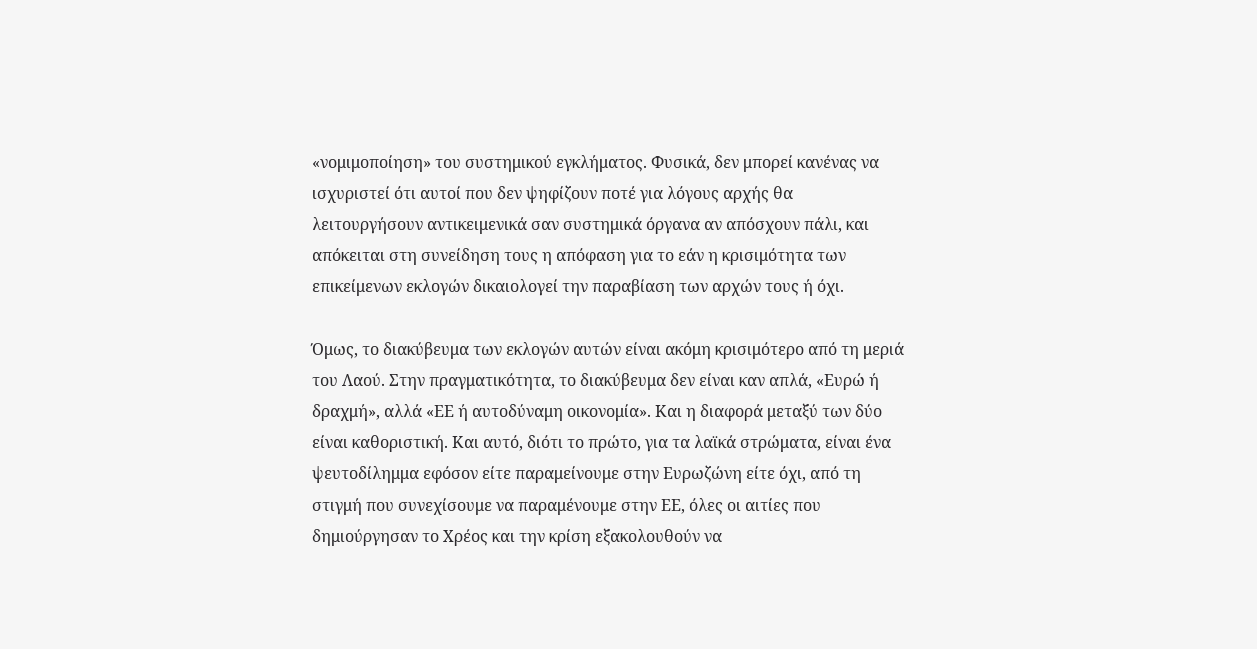«νομιμοποίηση» του συστημικού εγκλήματος. Φυσικά, δεν μπορεί κανένας να ισχυριστεί ότι αυτοί που δεν ψηφίζουν ποτέ για λόγους αρχής θα λειτουργήσουν αντικειμενικά σαν συστημικά όργανα αν απόσχουν πάλι, και απόκειται στη συνείδηση τους η απόφαση για το εάν η κρισιμότητα των επικείμενων εκλογών δικαιολογεί την παραβίαση των αρχών τους ή όχι.

Όμως, το διακύβευμα των εκλογών αυτών είναι ακόμη κρισιμότερο από τη μεριά του Λαού. Στην πραγματικότητα, το διακύβευμα δεν είναι καν απλά, «Ευρώ ή δραχμή», αλλά «ΕΕ ή αυτοδύναμη οικονομία». Και η διαφορά μεταξύ των δύο είναι καθοριστική. Και αυτό, διότι το πρώτο, για τα λαϊκά στρώματα, είναι ένα ψευτοδίλημμα εφόσον είτε παραμείνουμε στην Ευρωζώνη είτε όχι, από τη στιγμή που συνεχίσουμε να παραμένουμε στην ΕΕ, όλες οι αιτίες που δημιούργησαν το Χρέος και την κρίση εξακολουθούν να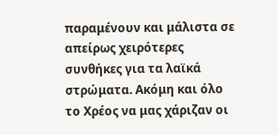παραμένουν και μάλιστα σε απείρως χειρότερες συνθήκες για τα λαϊκά στρώματα. Ακόμη και όλο το Χρέος να μας χάριζαν οι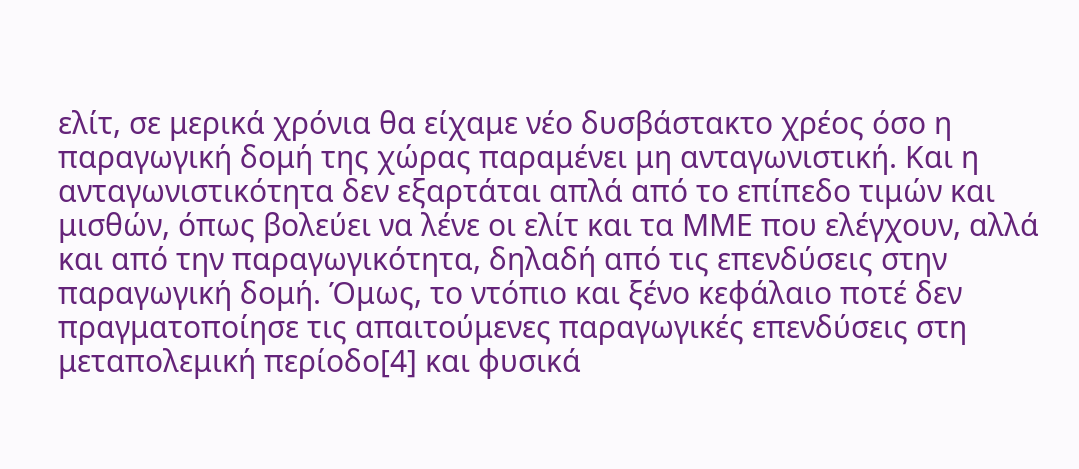ελίτ, σε μερικά χρόνια θα είχαμε νέο δυσβάστακτο χρέος όσο η παραγωγική δομή της χώρας παραμένει μη ανταγωνιστική. Και η ανταγωνιστικότητα δεν εξαρτάται απλά από το επίπεδο τιμών και μισθών, όπως βολεύει να λένε οι ελίτ και τα ΜΜΕ που ελέγχουν, αλλά και από την παραγωγικότητα, δηλαδή από τις επενδύσεις στην παραγωγική δομή. Όμως, το ντόπιο και ξένο κεφάλαιο ποτέ δεν πραγματοποίησε τις απαιτούμενες παραγωγικές επενδύσεις στη μεταπολεμική περίοδο[4] και φυσικά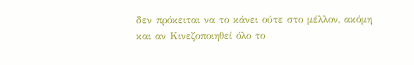δεν πρόκειται να το κάνει ούτε στο μέλλον, ακόμη και αν Κινεζοποιηθεί όλο το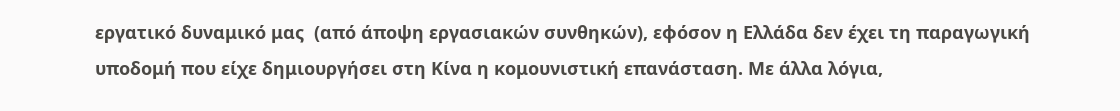εργατικό δυναμικό μας  (από άποψη εργασιακών συνθηκών), εφόσον η Ελλάδα δεν έχει τη παραγωγική υποδομή που είχε δημιουργήσει στη Κίνα η κομουνιστική επανάσταση. Με άλλα λόγια,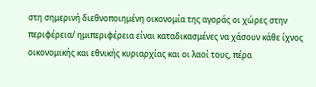στη σημερινή διεθνοποιημένη οικονομία της αγοράς οι χώρες στην περιφέρεια/ ημιπεριφέρεια είναι καταδικασμένες να χάσουν κάθε ίχνος οικονομικής και εθνικής κυριαρχίας και οι λαοί τους, πέρα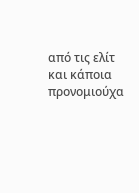από τις ελίτ και κάποια προνομιούχα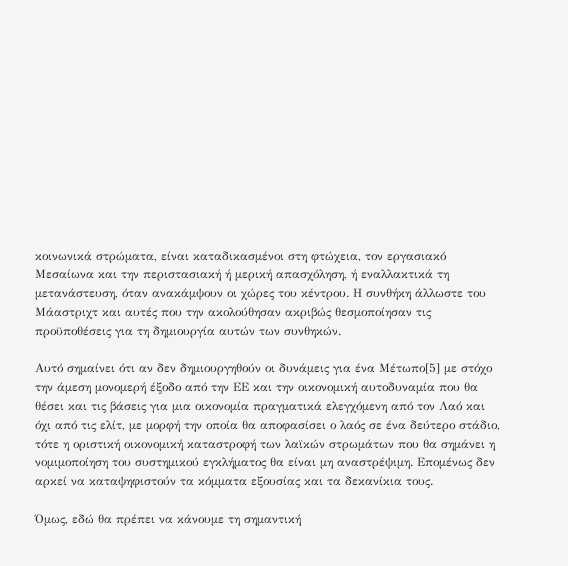κοινωνικά στρώματα, είναι καταδικασμένοι στη φτώχεια, τον εργασιακό Μεσαίωνα και την περιστασιακή ή μερική απασχόληση, ή εναλλακτικά τη μετανάστευση, όταν ανακάμψουν οι χώρες του κέντρου. Η συνθήκη άλλωστε του Μάαστριχτ και αυτές που την ακολούθησαν ακριβώς θεσμοποίησαν τις προϋποθέσεις για τη δημιουργία αυτών των συνθηκών.

Αυτό σημαίνει ότι αν δεν δημιουργηθούν οι δυνάμεις για ένα Μέτωπο[5] με στόχο την άμεση μονομερή έξοδο από την ΕΕ και την οικονομική αυτοδυναμία που θα θέσει και τις βάσεις για μια οικονομία πραγματικά ελεγχόμενη από τον Λαό και όχι από τις ελίτ, με μορφή την οποία θα αποφασίσει ο λαός σε ένα δεύτερο στάδιο, τότε η οριστική οικονομική καταστροφή των λαϊκών στρωμάτων που θα σημάνει η νομιμοποίηση του συστημικού εγκλήματος θα είναι μη αναστρέψιμη. Επομένως δεν αρκεί να καταψηφιστούν τα κόμματα εξουσίας και τα δεκανίκια τους.

Όμως, εδώ θα πρέπει να κάνουμε τη σημαντική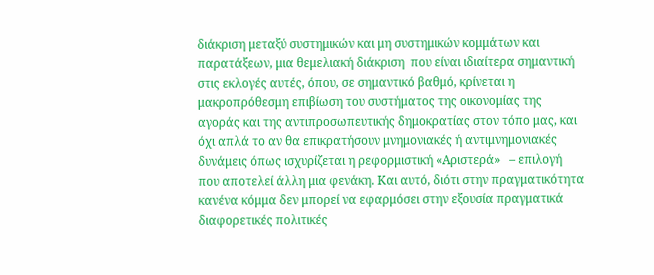διάκριση μεταξύ συστημικών και μη συστημικών κομμάτων και παρατάξεων, μια θεμελιακή διάκριση  που είναι ιδιαίτερα σημαντική στις εκλογές αυτές, όπου, σε σημαντικό βαθμό, κρίνεται η μακροπρόθεσμη επιβίωση του συστήματος της οικονομίας της αγοράς και της αντιπροσωπευτικής δημοκρατίας στον τόπο μας, και όχι απλά το αν θα επικρατήσουν μνημονιακές ή αντιμνημονιακές δυνάμεις όπως ισχυρίζεται η ρεφορμιστική «Αριστερά»   – επιλογή που αποτελεί άλλη μια φενάκη. Και αυτό, διότι στην πραγματικότητα κανένα κόμμα δεν μπορεί να εφαρμόσει στην εξουσία πραγματικά διαφορετικές πολιτικές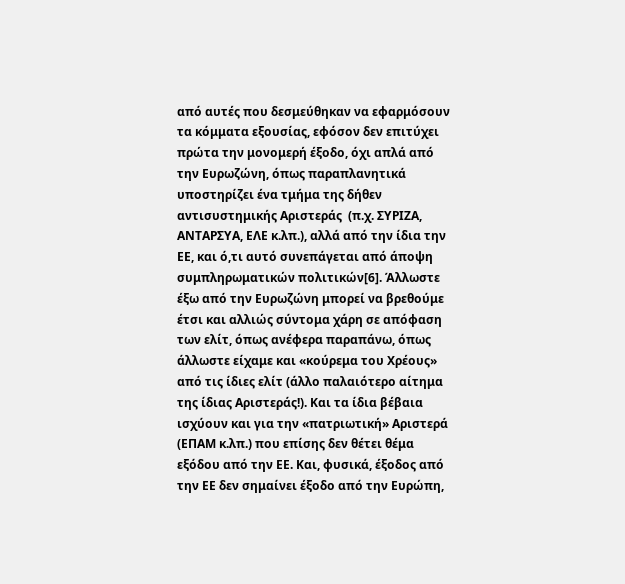από αυτές που δεσμεύθηκαν να εφαρμόσουν τα κόμματα εξουσίας, εφόσον δεν επιτύχει πρώτα την μονομερή έξοδο, όχι απλά από την Ευρωζώνη, όπως παραπλανητικά υποστηρίζει ένα τμήμα της δήθεν αντισυστημικής Αριστεράς  (π.χ. ΣΥΡΙΖΑ, ΑΝΤΑΡΣΥΑ, ΕΛΕ κ.λπ.), αλλά από την ίδια την ΕΕ, και ό,τι αυτό συνεπάγεται από άποψη συμπληρωματικών πολιτικών[6]. Άλλωστε έξω από την Ευρωζώνη μπορεί να βρεθούμε έτσι και αλλιώς σύντομα χάρη σε απόφαση των ελίτ, όπως ανέφερα παραπάνω, όπως άλλωστε είχαμε και «κούρεμα του Χρέους» από τις ίδιες ελίτ (άλλο παλαιότερο αίτημα της ίδιας Αριστεράς!). Και τα ίδια βέβαια ισχύουν και για την «πατριωτική» Αριστερά (ΕΠΑΜ κ.λπ.) που επίσης δεν θέτει θέμα εξόδου από την ΕΕ. Και, φυσικά, έξοδος από την ΕΕ δεν σημαίνει έξοδο από την Ευρώπη,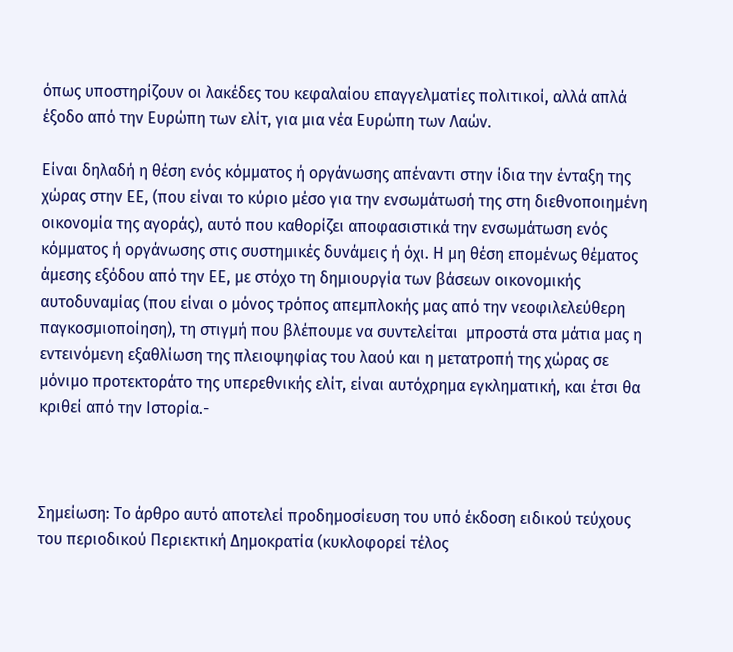όπως υποστηρίζουν οι λακέδες του κεφαλαίου επαγγελματίες πολιτικοί, αλλά απλά έξοδο από την Ευρώπη των ελίτ, για μια νέα Ευρώπη των Λαών.

Είναι δηλαδή η θέση ενός κόμματος ή οργάνωσης απέναντι στην ίδια την ένταξη της χώρας στην ΕΕ, (που είναι το κύριο μέσο για την ενσωμάτωσή της στη διεθνοποιημένη οικονομία της αγοράς), αυτό που καθορίζει αποφασιστικά την ενσωμάτωση ενός κόμματος ή οργάνωσης στις συστημικές δυνάμεις ή όχι. Η μη θέση επομένως θέματος άμεσης εξόδου από την ΕΕ, με στόχο τη δημιουργία των βάσεων οικονομικής αυτοδυναμίας (που είναι ο μόνος τρόπος απεμπλοκής μας από την νεοφιλελεύθερη παγκοσμιοποίηση), τη στιγμή που βλέπουμε να συντελείται  μπροστά στα μάτια μας η εντεινόμενη εξαθλίωση της πλειοψηφίας του λαού και η μετατροπή της χώρας σε μόνιμο προτεκτοράτο της υπερεθνικής ελίτ, είναι αυτόχρημα εγκληματική, και έτσι θα κριθεί από την Ιστορία.-



Σημείωση: Το άρθρο αυτό αποτελεί προδημοσίευση του υπό έκδοση ειδικού τεύχους του περιοδικού Περιεκτική Δημοκρατία (κυκλοφορεί τέλος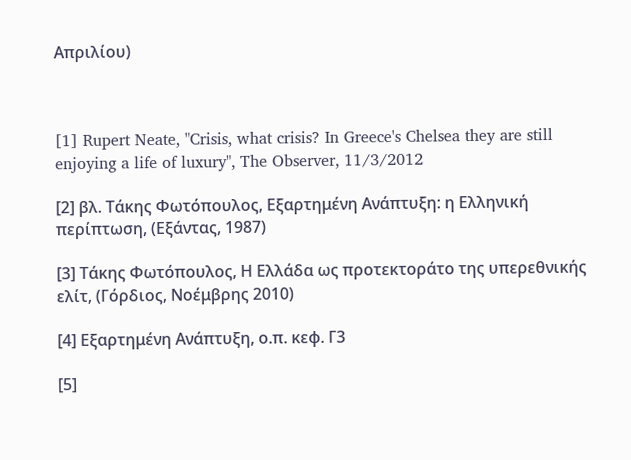Απριλίου)



[1] Rupert Neate, "Crisis, what crisis? In Greece's Chelsea they are still enjoying a life of luxury", The Observer, 11/3/2012

[2] βλ. Τάκης Φωτόπουλος, Εξαρτημένη Ανάπτυξη: η Ελληνική περίπτωση, (Εξάντας, 1987)

[3] Τάκης Φωτόπουλος, Η Ελλάδα ως προτεκτοράτο της υπερεθνικής ελίτ, (Γόρδιος, Νοέμβρης 2010)

[4] Εξαρτημένη Ανάπτυξη, ο.π. κεφ. Γ3

[5]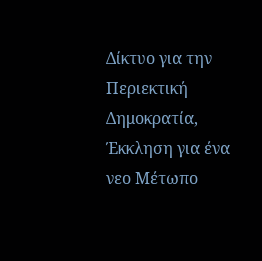Δίκτυο για την Περιεκτική Δημοκρατία, Έκκληση για ένα νεο Μέτωπο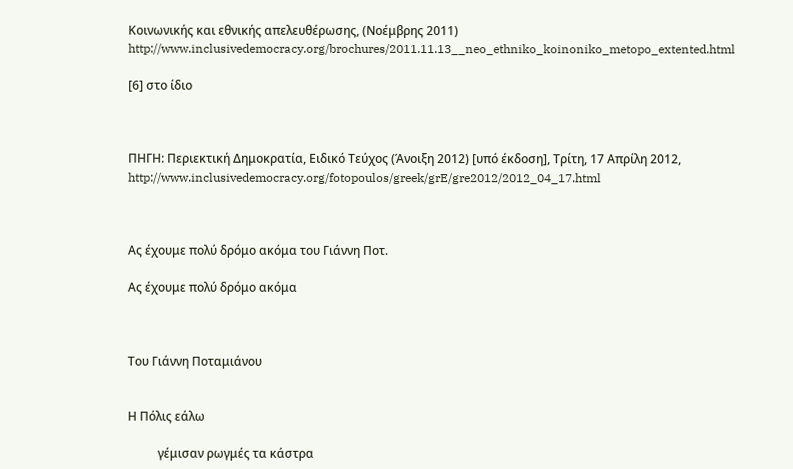Κοινωνικής και εθνικής απελευθέρωσης, (Νοέμβρης 2011) http://www.inclusivedemocracy.org/brochures/2011.11.13__neo_ethniko_koinoniko_metopo_extented.html

[6] στο ίδιο



ΠΗΓΗ: Περιεκτική Δημοκρατία, Ειδικό Τεύχος (Άνοιξη 2012) [υπό έκδοση], Tρίτη, 17 Απρίλη 2012, http://www.inclusivedemocracy.org/fotopoulos/greek/grE/gre2012/2012_04_17.html



Ας έχουμε πολύ δρόμο ακόμα του Γιάννη Ποτ.

Ας έχουμε πολύ δρόμο ακόμα



Του Γιάννη Ποταμιάνου


Η Πόλις εάλω

          γέμισαν ρωγμές τα κάστρα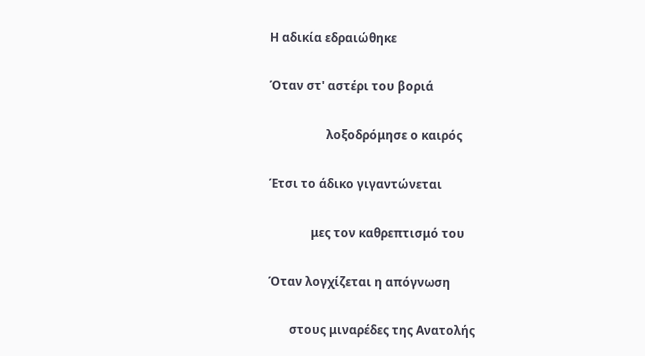Η αδικία εδραιώθηκε

Όταν στ' αστέρι του βοριά

                   λοξοδρόμησε ο καιρός

Έτσι το άδικο γιγαντώνεται

              μες τον καθρεπτισμό του

Όταν λογχίζεται η απόγνωση

       στους μιναρέδες της Ανατολής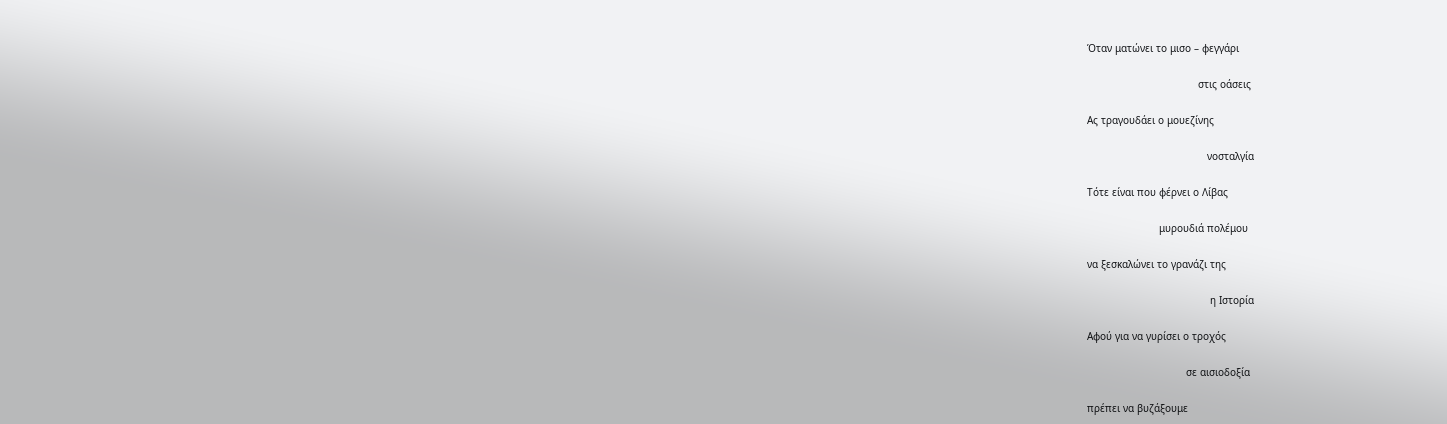Όταν ματώνει το μισο – φεγγάρι

                                     στις οάσεις

Ας τραγουδάει ο μουεζίνης

                                        νοσταλγία

Τότε είναι που φέρνει ο Λίβας

                        μυρουδιά πολέμου

να ξεσκαλώνει το γρανάζι της

                                         η Ιστορία

Αφού για να γυρίσει ο τροχός

                                 σε αισιοδοξία

πρέπει να βυζάξουμε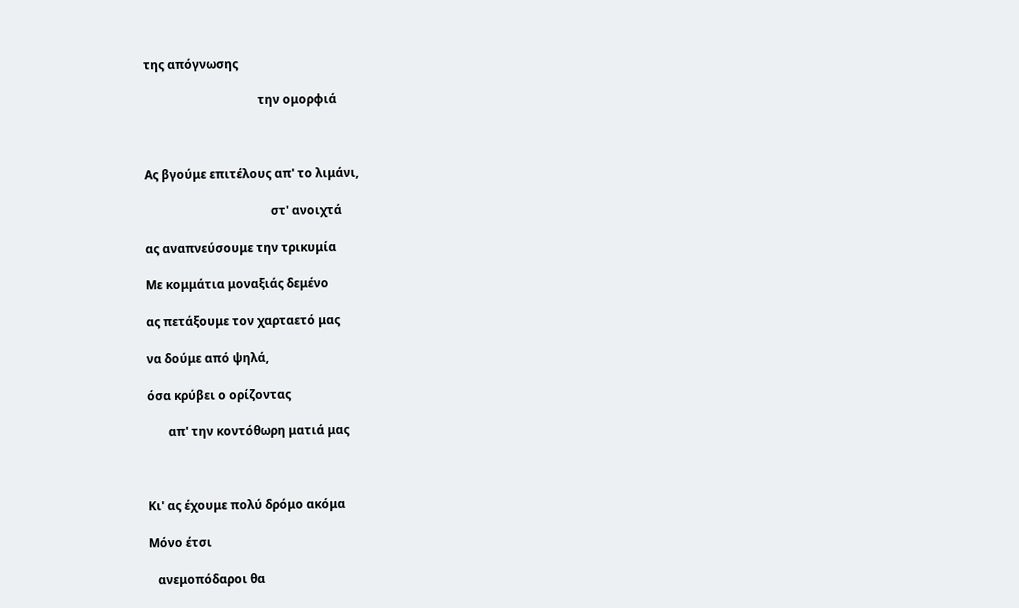της απόγνωσης

                                      την ομορφιά



Ας βγούμε επιτέλους απ' το λιμάνι,

                                          στ' ανοιχτά

ας αναπνεύσουμε την τρικυμία

Με κομμάτια μοναξιάς δεμένο

ας πετάξουμε τον χαρταετό μας

να δούμε από ψηλά,

όσα κρύβει ο ορίζοντας

       απ' την κοντόθωρη ματιά μας



Κι' ας έχουμε πολύ δρόμο ακόμα

Μόνο έτσι

   ανεμοπόδαροι θα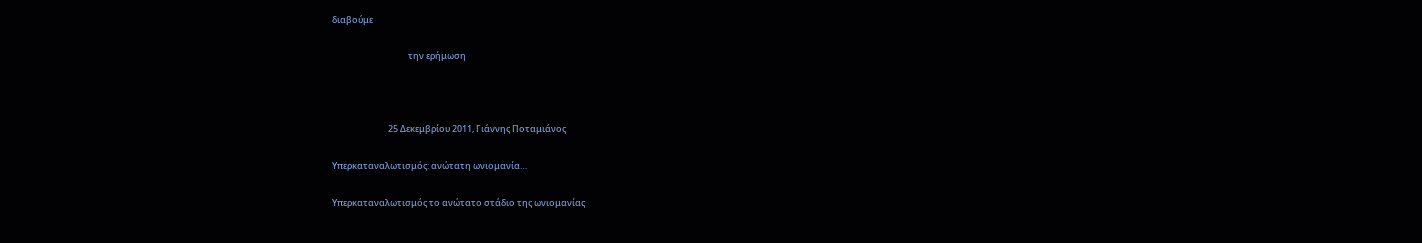διαβούμε

                                      την ερήμωση



                            25 Δεκεμβρίου 2011, Γιάννης Ποταμιάνος

Υπερκαταναλωτισμός: ανώτατη ωνιομανία…

Υπερκαταναλωτισμός το ανώτατο στάδιο της ωνιομανίας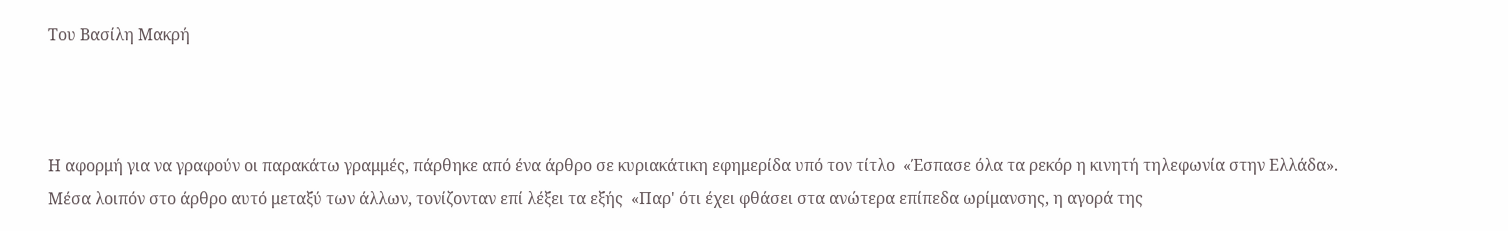Του Βασίλη Μακρή



Η αφορμή για να γραφούν οι παρακάτω γραμμές, πάρθηκε από ένα άρθρο σε κυριακάτικη εφημερίδα υπό τον τίτλο  «Έσπασε όλα τα ρεκόρ η κινητή τηλεφωνία στην Ελλάδα». Μέσα λοιπόν στo άρθρο αυτό μεταξύ των άλλων, τονίζονταν επί λέξει τα εξής  «Παρ' ότι έχει φθάσει στα ανώτερα επίπεδα ωρίμανσης, η αγορά της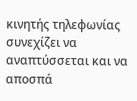κινητής τηλεφωνίας συνεχίζει να αναπτύσσεται και να αποσπά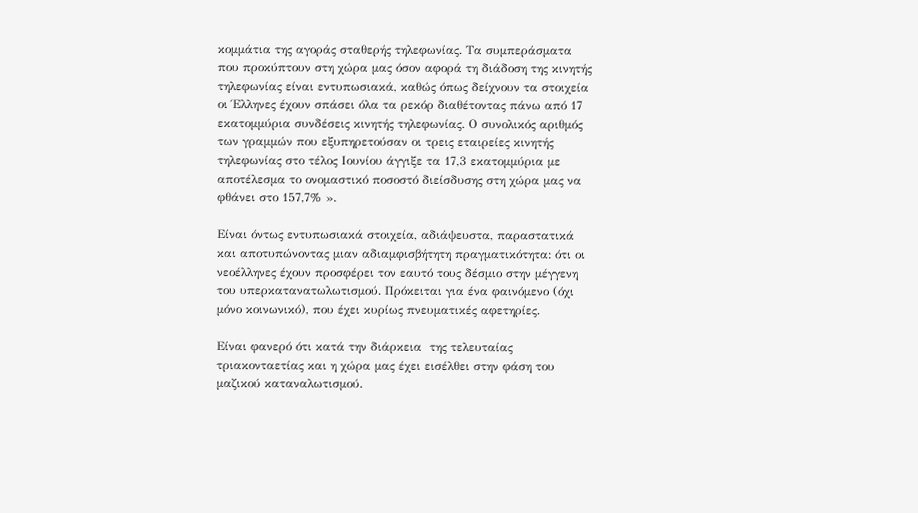κομμάτια της αγοράς σταθερής τηλεφωνίας. Τα συμπεράσματα που προκύπτουν στη χώρα μας όσον αφορά τη διάδοση της κινητής τηλεφωνίας είναι εντυπωσιακά, καθώς όπως δείχνουν τα στοιχεία οι Έλληνες έχουν σπάσει όλα τα ρεκόρ διαθέτοντας πάνω από 17 εκατομμύρια συνδέσεις κινητής τηλεφωνίας. Ο συνολικός αριθμός των γραμμών που εξυπηρετούσαν οι τρεις εταιρείες κινητής τηλεφωνίας στο τέλος Ιουνίου άγγιξε τα 17,3 εκατομμύρια με αποτέλεσμα το ονομαστικό ποσοστό διείσδυσης στη χώρα μας να φθάνει στο 157,7% ».

Είναι όντως εντυπωσιακά στοιχεία, αδιάψευστα, παραστατικά και αποτυπώνοντας μιαν αδιαμφισβήτητη πραγματικότητα: ότι οι νεοέλληνες έχουν προσφέρει τον εαυτό τους δέσμιο στην μέγγενη του υπερκατανατωλωτισμού. Πρόκειται για ένα φαινόμενο (όχι μόνο κοινωνικό), που έχει κυρίως πνευματικές αφετηρίες.

Είναι φανερό ότι κατά την διάρκεια  της τελευταίας τριακονταετίας και η χώρα μας έχει εισέλθει στην φάση του μαζικού καταναλωτισμού.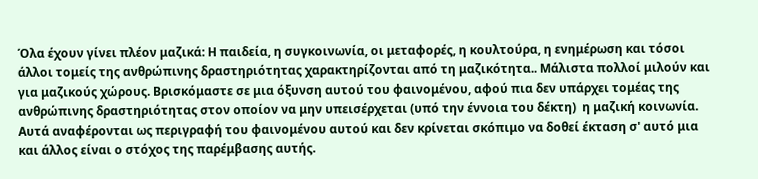Όλα έχουν γίνει πλέον μαζικά: Η παιδεία, η συγκοινωνία, οι μεταφορές, η κουλτούρα, η ενημέρωση και τόσοι άλλοι τομείς της ανθρώπινης δραστηριότητας χαρακτηρίζονται από τη μαζικότητα.. Μάλιστα πολλοί μιλούν και για μαζικούς χώρους. Βρισκόμαστε σε μια όξυνση αυτού του φαινομένου, αφού πια δεν υπάρχει τομέας της ανθρώπινης δραστηριότητας στον οποίον να μην υπεισέρχεται (υπό την έννοια του δέκτη)  η μαζική κοινωνία. Αυτά αναφέρονται ως περιγραφή του φαινομένου αυτού και δεν κρίνεται σκόπιμο να δοθεί έκταση σ' αυτό μια και άλλος είναι ο στόχος της παρέμβασης αυτής.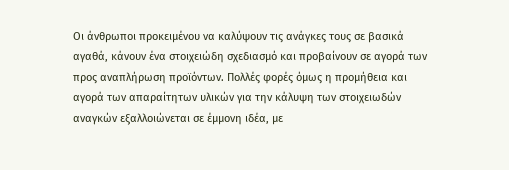Οι άνθρωποι προκειμένου να καλύψουν τις ανάγκες τους σε βασικά αγαθά, κάνουν ένα στοιχειώδη σχεδιασμό και προβαίνουν σε αγορά των προς αναπλήρωση προϊόντων. Πολλές φορές όμως η προμήθεια και αγορά των απαραίτητων υλικών για την κάλυψη των στοιχειωδών αναγκών εξαλλοιώνεται σε έμμονη ιδέα, με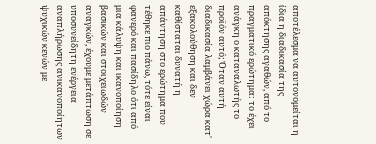αποτέλεσμα να αυτονομείται η ίδια η διαδικασία της απόκτησης αγαθών, από το πραγματικό ερώτημα: το έχει ανάγκη ο καταναλωτής το προϊόν αυτό; Όταν αυτή διαδικασία λαμβάνει χώρα κατ' εξακολούθηση και δεν καθίσταται δυνατή η απάντηση στο ερώτημα που τέθηκε πιο πάνω, τότε είναι φανερό και πασίδηλο ότι από μια κάλυψη και ικανοποίηση βασικών και στοιχειωδών αναγκών, έχουμε μετάπτωση σε υποσυνείδητη ενέργεια αναπλήρωσης ανικανοποίητων ψυχικών κενών με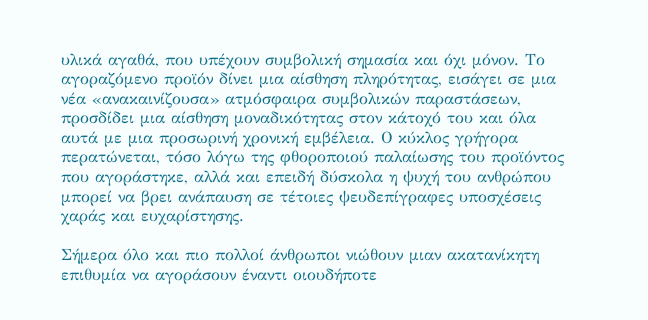υλικά αγαθά, που υπέχουν συμβολική σημασία και όχι μόνον. Το αγοραζόμενο προϊόν δίνει μια αίσθηση πληρότητας, εισάγει σε μια νέα «ανακαινίζουσα» ατμόσφαιρα συμβολικών παραστάσεων,  προσδίδει μια αίσθηση μοναδικότητας στον κάτοχό του και όλα αυτά με μια προσωρινή χρονική εμβέλεια. Ο κύκλος γρήγορα περατώνεται, τόσο λόγω της φθοροποιού παλαίωσης του προϊόντος που αγοράστηκε, αλλά και επειδή δύσκολα η ψυχή του ανθρώπου μπορεί να βρει ανάπαυση σε τέτοιες ψευδεπίγραφες υποσχέσεις χαράς και ευχαρίστησης.

Σήμερα όλο και πιο πολλοί άνθρωποι νιώθουν μιαν ακατανίκητη επιθυμία να αγοράσουν έναντι οιουδήποτε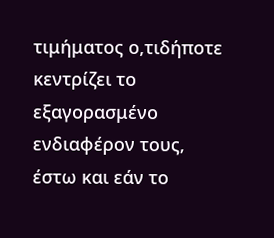τιμήματος ο,τιδήποτε κεντρίζει το εξαγορασμένο ενδιαφέρον τους, έστω και εάν το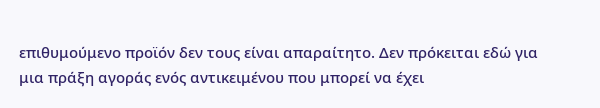επιθυμούμενο προϊόν δεν τους είναι απαραίτητο. Δεν πρόκειται εδώ για μια πράξη αγοράς ενός αντικειμένου που μπορεί να έχει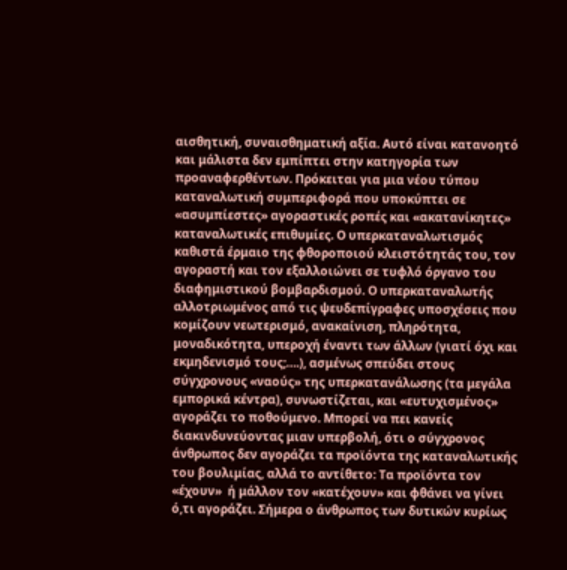αισθητική, συναισθηματική αξία. Αυτό είναι κατανοητό και μάλιστα δεν εμπίπτει στην κατηγορία των προαναφερθέντων. Πρόκειται για μια νέου τύπου καταναλωτική συμπεριφορά που υποκύπτει σε «ασυμπίεστες» αγοραστικές ροπές και «ακατανίκητες» καταναλωτικές επιθυμίες. Ο υπερκαταναλωτισμός καθιστά έρμαιο της φθοροποιού κλειστότητάς του, τον αγοραστή και τον εξαλλοιώνει σε τυφλό όργανο του διαφημιστικού βομβαρδισμού. Ο υπερκαταναλωτής αλλοτριωμένος από τις ψευδεπίγραφες υποσχέσεις που κομίζουν νεωτερισμό, ανακαίνιση, πληρότητα, μοναδικότητα, υπεροχή έναντι των άλλων (γιατί όχι και εκμηδενισμό τους;….), ασμένως σπεύδει στους σύγχρονους «ναούς» της υπερκατανάλωσης (τα μεγάλα εμπορικά κέντρα), συνωστίζεται, και «ευτυχισμένος» αγοράζει το ποθούμενο. Μπορεί να πει κανείς διακινδυνεύοντας μιαν υπερβολή, ότι ο σύγχρονος άνθρωπος δεν αγοράζει τα προϊόντα της καταναλωτικής του βουλιμίας, αλλά το αντίθετο: Τα προϊόντα τον «έχουν»  ή μάλλον τον «κατέχουν» και φθάνει να γίνει ό,τι αγοράζει. Σήμερα ο άνθρωπος των δυτικών κυρίως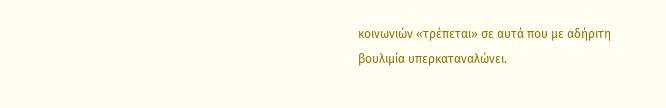κοινωνιών «τρέπεται» σε αυτά που με αδήριτη βουλιμία υπερκαταναλώνει.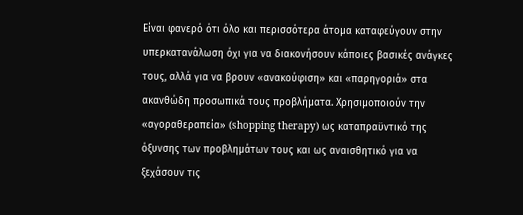Είναι φανερό ότι όλο και περισσότερα άτομα καταφεύγουν στην υπερκατανάλωση όχι για να διακονήσουν κάποιες βασικές ανάγκες τους, αλλά για να βρουν «ανακούφιση» και «παρηγοριά» στα ακανθώδη προσωπικά τους προβλήματα. Χρησιμοποιούν την  «αγοραθεραπεία» (shopping therapy) ως καταπραϋντικό της όξυνσης των προβλημάτων τους και ως αναισθητικό για να ξεχάσουν τις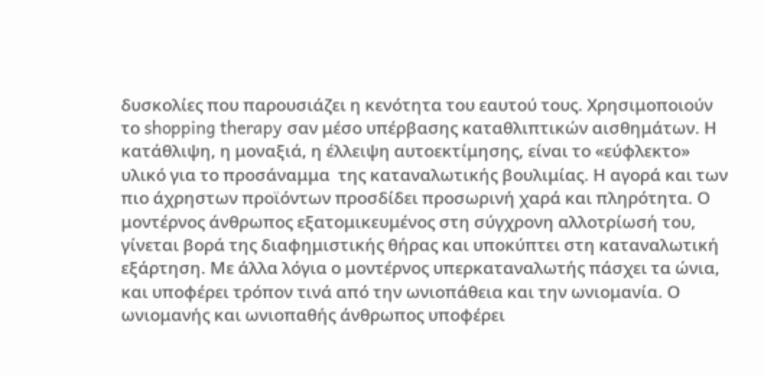δυσκολίες που παρουσιάζει η κενότητα του εαυτού τους. Χρησιμοποιούν το shopping therapy σαν μέσο υπέρβασης καταθλιπτικών αισθημάτων. Η κατάθλιψη, η μοναξιά, η έλλειψη αυτοεκτίμησης, είναι το «εύφλεκτο» υλικό για το προσάναμμα  της καταναλωτικής βουλιμίας. Η αγορά και των πιο άχρηστων προϊόντων προσδίδει προσωρινή χαρά και πληρότητα. Ο μοντέρνος άνθρωπος εξατομικευμένος στη σύγχρονη αλλοτρίωσή του, γίνεται βορά της διαφημιστικής θήρας και υποκύπτει στη καταναλωτική εξάρτηση. Με άλλα λόγια ο μοντέρνος υπερκαταναλωτής πάσχει τα ώνια, και υποφέρει τρόπον τινά από την ωνιοπάθεια και την ωνιομανία. Ο ωνιομανής και ωνιοπαθής άνθρωπος υποφέρει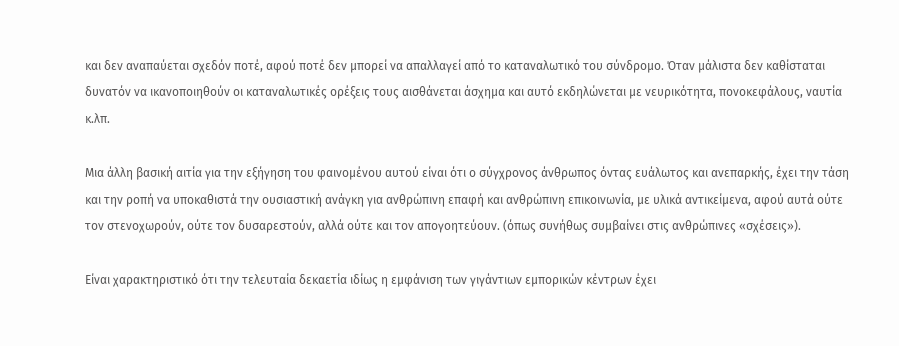και δεν αναπαύεται σχεδόν ποτέ, αφού ποτέ δεν μπορεί να απαλλαγεί από το καταναλωτικό του σύνδρομο. Όταν μάλιστα δεν καθίσταται δυνατόν να ικανοποιηθούν οι καταναλωτικές ορέξεις τους αισθάνεται άσχημα και αυτό εκδηλώνεται με νευρικότητα, πονοκεφάλους, ναυτία κ.λπ.

Μια άλλη βασική αιτία για την εξήγηση του φαινομένου αυτού είναι ότι ο σύγχρονος άνθρωπος όντας ευάλωτος και ανεπαρκής, έχει την τάση και την ροπή να υποκαθιστά την ουσιαστική ανάγκη για ανθρώπινη επαφή και ανθρώπινη επικοινωνία, με υλικά αντικείμενα, αφού αυτά ούτε τον στενοχωρούν, ούτε τον δυσαρεστούν, αλλά ούτε και τον απογοητεύουν. (όπως συνήθως συμβαίνει στις ανθρώπινες «σχέσεις»).

Είναι χαρακτηριστικό ότι την τελευταία δεκαετία ιδίως η εμφάνιση των γιγάντιων εμπορικών κέντρων έχει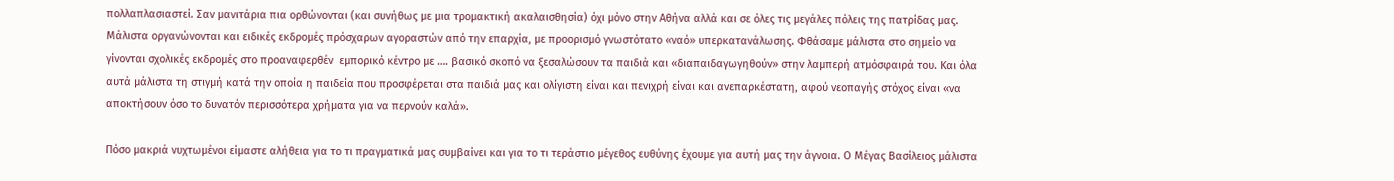πολλαπλασιαστεί. Σαν μανιτάρια πια ορθώνονται (και συνήθως με μια τρομακτική ακαλαισθησία) όχι μόνο στην Αθήνα αλλά και σε όλες τις μεγάλες πόλεις της πατρίδας μας. Μάλιστα οργανώνονται και ειδικές εκδρομές πρόσχαρων αγοραστών από την επαρχία, με προορισμό γνωστότατο «ναό» υπερκατανάλωσης. Φθάσαμε μάλιστα στο σημείο να γίνονται σχολικές εκδρομές στο προαναφερθέν  εμπορικό κέντρο με …. βασικό σκοπό να ξεσαλώσουν τα παιδιά και «διαπαιδαγωγηθούν» στην λαμπερή ατμόσφαιρά του. Και όλα αυτά μάλιστα τη στιγμή κατά την οποία η παιδεία που προσφέρεται στα παιδιά μας και ολίγιστη είναι και πενιχρή είναι και ανεπαρκέστατη, αφού νεοπαγής στόχος είναι «να αποκτήσουν όσο το δυνατόν περισσότερα χρήματα για να περνούν καλά».

Πόσο μακριά νυχτωμένοι είμαστε αλήθεια για το τι πραγματικά μας συμβαίνει και για το τι τεράστιο μέγεθος ευθύνης έχουμε για αυτή μας την άγνοια. Ο Μέγας Βασίλειος μάλιστα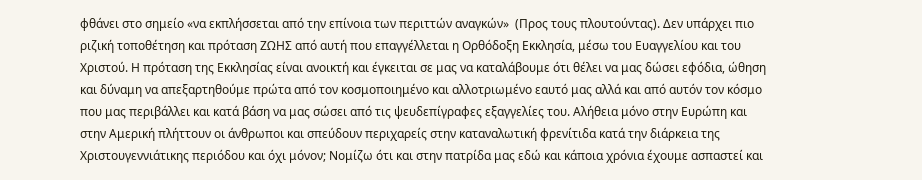φθάνει στο σημείο «να εκπλήσσεται από την επίνοια των περιττών αναγκών»  (Προς τους πλουτούντας). Δεν υπάρχει πιο ριζική τοποθέτηση και πρόταση ΖΩΗΣ από αυτή που επαγγέλλεται η Ορθόδοξη Εκκλησία, μέσω του Ευαγγελίου και του Χριστού. Η πρόταση της Εκκλησίας είναι ανοικτή και έγκειται σε μας να καταλάβουμε ότι θέλει να μας δώσει εφόδια, ώθηση και δύναμη να απεξαρτηθούμε πρώτα από τον κοσμοποιημένο και αλλοτριωμένο εαυτό μας αλλά και από αυτόν τον κόσμο που μας περιβάλλει και κατά βάση να μας σώσει από τις ψευδεπίγραφες εξαγγελίες του. Αλήθεια μόνο στην Ευρώπη και στην Αμερική πλήττουν οι άνθρωποι και σπεύδουν περιχαρείς στην καταναλωτική φρενίτιδα κατά την διάρκεια της Χριστουγεννιάτικης περιόδου και όχι μόνον; Νομίζω ότι και στην πατρίδα μας εδώ και κάποια χρόνια έχουμε ασπαστεί και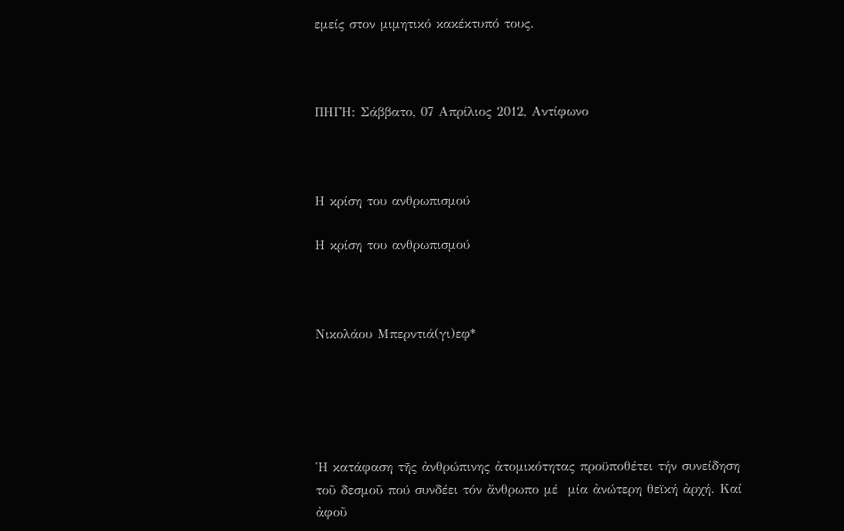εμείς στον μιμητικό κακέκτυπό τους.



ΠΗΓΗ: Σάββατο, 07 Απρίλιος 2012, Αντίφωνο



Η κρίση του ανθρωπισμού

Η κρίση του ανθρωπισμού



Nικολάου Μπερντιά(γι)εφ*





Ἡ κατάφαση τῆς ἀνθρώπινης ἀτομικότητας προϋποθέτει τήν συνείδηση τοῦ δεσμοῦ πού συνδέει τόν ἄνθρωπο μέ  μία ἀνώτερη θεϊκή ἀρχή. Καί ἀφοῦ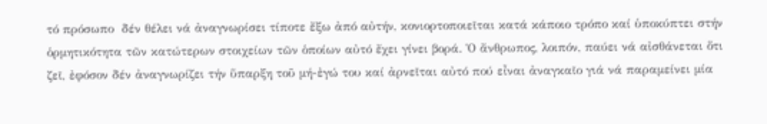τό πρόσωπο  δέν θέλει νά ἀναγνωρίσει τίποτε ἔξω ἀπό αὐτήν, κονιορτοποιεῖται κατά κάποιο τρόπο καί ὑποκύπτει στήν ὁρμητικότητα τῶν κατώτερων στοιχείων τῶν ὁποίων αὐτό ἔχει γίνει βορά. Ὁ ἄνθρωπος, λοιπόν, παύει νά αἰσθάνεται ὅτι ζεῖ, ἐφόσον δέν ἀναγνωρίζει τήν ὕπαρξη τοῦ μή-ἐγώ του καί ἀρνεῖται αὐτό πού εἶναι ἀναγκαῖο γιά νά παραμείνει μία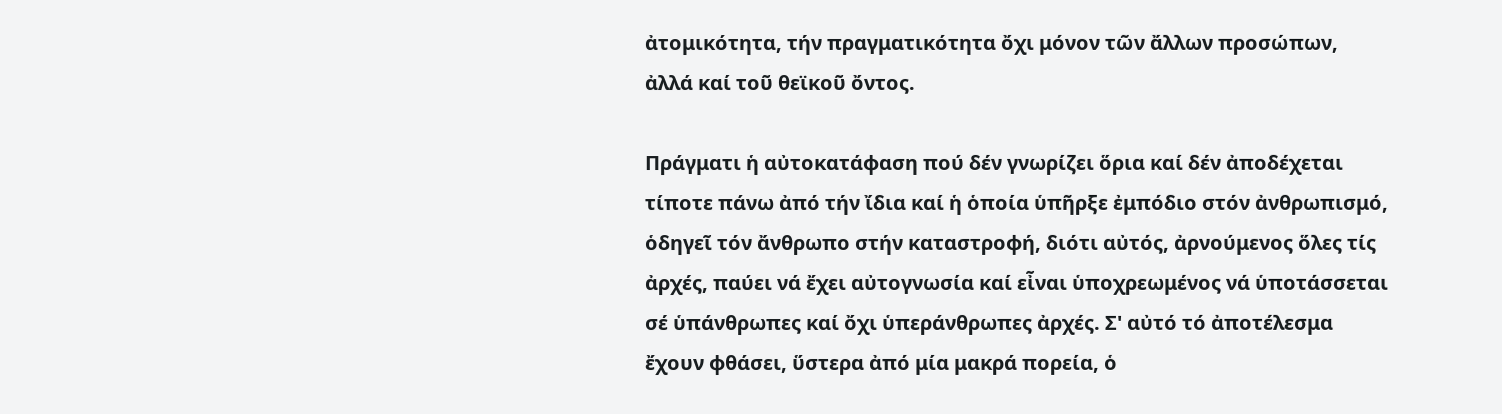ἀτομικότητα, τήν πραγματικότητα ὄχι μόνον τῶν ἄλλων προσώπων, ἀλλά καί τοῦ θεϊκοῦ ὄντος.

Πράγματι ἡ αὐτοκατάφαση πού δέν γνωρίζει ὅρια καί δέν ἀποδέχεται τίποτε πάνω ἀπό τήν ἴδια καί ἡ ὁποία ὑπῆρξε ἐμπόδιο στόν ἀνθρωπισμό, ὁδηγεῖ τόν ἄνθρωπο στήν καταστροφή, διότι αὐτός, ἀρνούμενος ὅλες τίς ἀρχές, παύει νά ἔχει αὐτογνωσία καί εἶναι ὑποχρεωμένος νά ὑποτάσσεται σέ ὑπάνθρωπες καί ὄχι ὑπεράνθρωπες ἀρχές. Σ' αὐτό τό ἀποτέλεσμα ἔχουν φθάσει, ὕστερα ἀπό μία μακρά πορεία, ὁ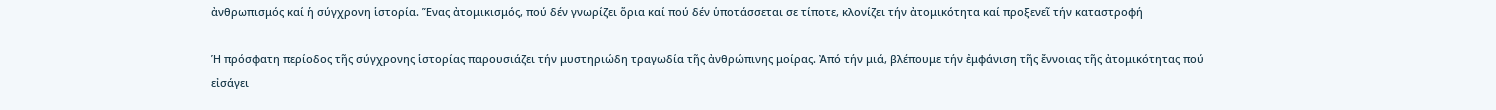ἀνθρωπισμός καί ἡ σύγχρονη ἱστορία. Ἕνας ἀτομικισμός, πού δέν γνωρίζει ὅρια καί πού δέν ὑποτάσσεται σε τίποτε, κλονίζει τήν ἀτομικότητα καί προξενεῖ τήν καταστροφή

Ἡ πρόσφατη περίοδος τῆς σύγχρονης ἱστορίας παρουσιάζει τήν μυστηριώδη τραγωδία τῆς ἀνθρώπινης μοίρας. Ἀπό τήν μιά, βλέπουμε τήν ἐμφάνιση τῆς ἔννοιας τῆς ἀτομικότητας πού εἰσάγει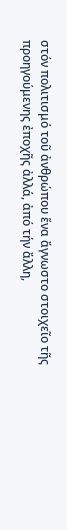στόν πολιτισμό τοῦ ἀνθρώπου ἕνα ἄγνωστο στοιχεῖο τῆς προηγούμενης ἐποχῆς ἀλλά, ἀπό τήν ἄλλη,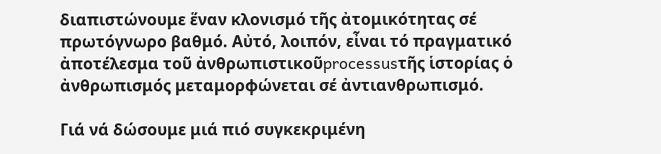διαπιστώνουμε ἕναν κλονισμό τῆς ἀτομικότητας σέ πρωτόγνωρο βαθμό. Αὐτό, λοιπόν, εἶναι τό πραγματικό ἀποτέλεσμα τοῦ ἀνθρωπιστικοῦprocessusτῆς ἱστορίας ὁ ἀνθρωπισμός μεταμορφώνεται σέ ἀντιανθρωπισμό.

Γιά νά δώσουμε μιά πιό συγκεκριμένη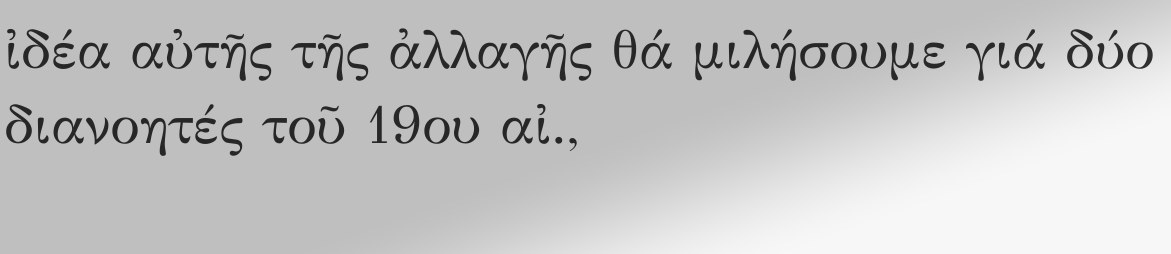ἰδέα αὐτῆς τῆς ἀλλαγῆς θά μιλήσουμε γιά δύο διανοητές τοῦ 19ου αἰ.,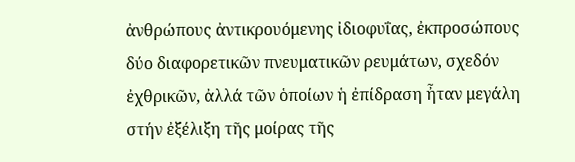ἀνθρώπους ἀντικρουόμενης ἰδιοφυΐας, ἐκπροσώπους δύο διαφορετικῶν πνευματικῶν ρευμάτων, σχεδόν ἐχθρικῶν, ἀλλά τῶν ὁποίων ἡ ἐπίδραση ἦταν μεγάλη στήν ἐξέλιξη τῆς μοίρας τῆς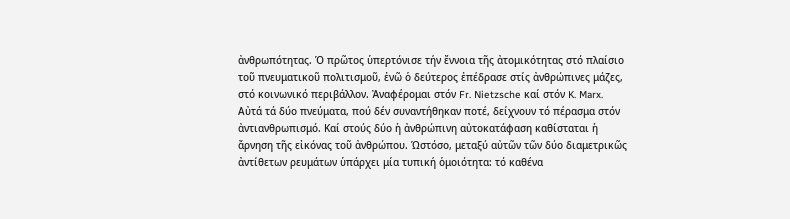ἀνθρωπότητας. Ὁ πρῶτος ὑπερτόνισε τήν ἔννοια τῆς ἀτομικότητας στό πλαίσιο τοῦ πνευματικοῦ πολιτισμοῦ, ἐνῶ ὁ δεύτερος ἐπέδρασε στίς ἀνθρώπινες μάζες, στό κοινωνικό περιβάλλον. Ἀναφέρομαι στόν Fr. Nietzsche καί στόν K. Marx. Αὐτά τά δύο πνεύματα, πού δέν συναντήθηκαν ποτέ, δείχνουν τό πέρασμα στόν ἀντιανθρωπισμό. Καί στούς δύο ἡ ἀνθρώπινη αὐτοκατάφαση καθίσταται ἡ ἄρνηση τῆς εἰκόνας τοῦ ἀνθρώπου. Ὡστόσο, μεταξύ αὐτῶν τῶν δύο διαμετρικῶς ἀντίθετων ρευμάτων ὑπάρχει μία τυπική ὁμοιότητα: τό καθένα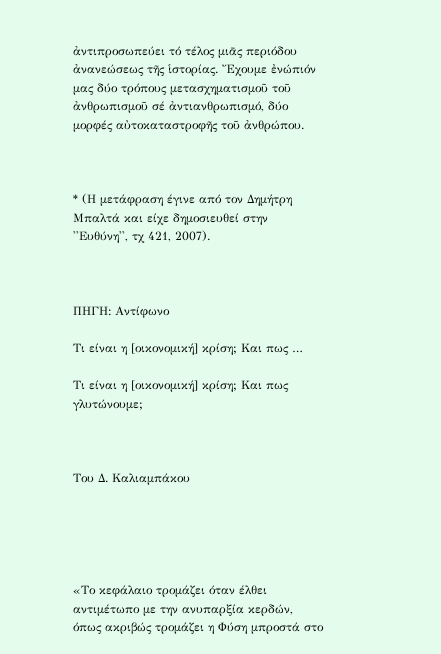ἀντιπροσωπεύει τό τέλος μιᾶς περιόδου ἀνανεώσεως τῆς ἱστορίας. Ἔχουμε ἐνώπιόν μας δύο τρόπους μετασχηματισμοῦ τοῦ ἀνθρωπισμοῦ σέ ἀντιανθρωπισμό, δύο μορφές αὐτοκαταστροφῆς τοῦ ἀνθρώπου.



* (Η μετάφραση έγινε από τον Δημήτρη Μπαλτά και είχε δημοσιευθεί στην ''Ευθύνη'', τχ 421, 2007).



ΠΗΓΗ: Aντίφωνο

Τι είναι η [οικονομική] κρίση; Και πως …

Τι είναι η [οικονομική] κρίση; Και πως γλυτώνουμε;



Του Δ. Καλιαμπάκου





«Το κεφάλαιο τρομάζει όταν έλθει αντιμέτωπο με την ανυπαρξία κερδών, όπως ακριβώς τρομάζει η Φύση μπροστά στο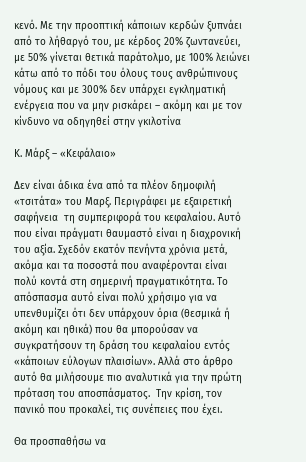κενό. Με την προοπτική κάποιων κερδών ξυπνάει από το λήθαργό του, με κέρδος 20% ζωντανεύει, με 50% γίνεται θετικά παράτολμο, με 100% λειώνει κάτω από το πόδι του όλους τους ανθρώπινους νόμους και με 300% δεν υπάρχει εγκληματική ενέργεια που να μην ρισκάρει – ακόμη και με τον κίνδυνο να οδηγηθεί στην γκιλοτίνα

Κ. Μάρξ – «Κεφάλαιο»

Δεν είναι άδικα ένα από τα πλέον δημοφιλή «τσιτάτα» του Μαρξ. Περιγράφει με εξαιρετική σαφήνεια  τη συμπεριφορά του κεφαλαίου. Αυτό που είναι πράγματι θαυμαστό είναι η διαχρονική του αξία. Σχεδόν εκατόν πενήντα χρόνια μετά, ακόμα και τα ποσοστά που αναφέρονται είναι πολύ κοντά στη σημερινή πραγματικότητα. Το απόσπασμα αυτό είναι πολύ χρήσιμο για να υπενθυμίζει ότι δεν υπάρχουν όρια (θεσμικά ή ακόμη και ηθικά) που θα μπορούσαν να συγκρατήσουν τη δράση του κεφαλαίου εντός «κάποιων εύλογων πλαισίων». Αλλά στο άρθρο αυτό θα μιλήσουμε πιο αναλυτικά για την πρώτη πρόταση του αποσπάσματος.  Την κρίση, τον πανικό που προκαλεί, τις συνέπειες που έχει.

Θα προσπαθήσω να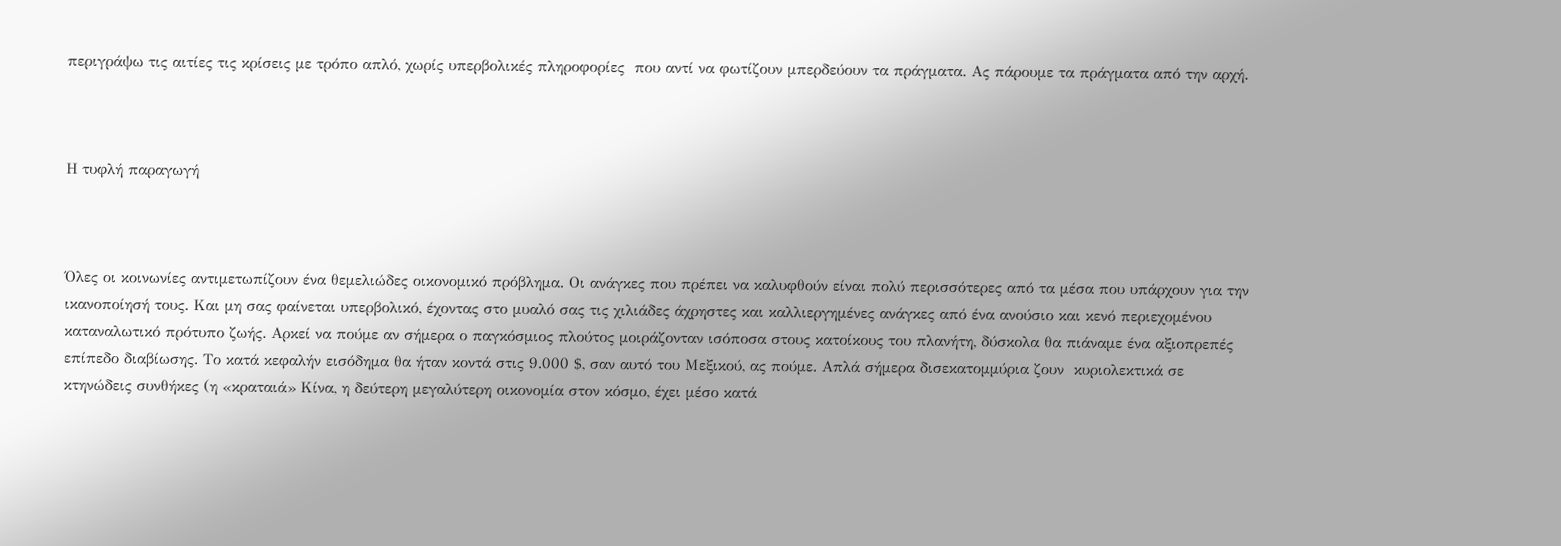περιγράψω τις αιτίες τις κρίσεις με τρόπο απλό, χωρίς υπερβολικές πληροφορίες  που αντί να φωτίζουν μπερδεύουν τα πράγματα. Ας πάρουμε τα πράγματα από την αρχή.



Η τυφλή παραγωγή



Όλες οι κοινωνίες αντιμετωπίζουν ένα θεμελιώδες οικονομικό πρόβλημα. Οι ανάγκες που πρέπει να καλυφθούν είναι πολύ περισσότερες από τα μέσα που υπάρχουν για την ικανοποίησή τους. Και μη σας φαίνεται υπερβολικό, έχοντας στο μυαλό σας τις χιλιάδες άχρηστες και καλλιεργημένες ανάγκες από ένα ανούσιο και κενό περιεχομένου καταναλωτικό πρότυπο ζωής. Αρκεί να πούμε αν σήμερα ο παγκόσμιος πλούτος μοιράζονταν ισόποσα στους κατοίκους του πλανήτη, δύσκολα θα πιάναμε ένα αξιοπρεπές επίπεδο διαβίωσης. Το κατά κεφαλήν εισόδημα θα ήταν κοντά στις 9.000 $, σαν αυτό του Μεξικού, ας πούμε. Απλά σήμερα δισεκατομμύρια ζουν  κυριολεκτικά σε κτηνώδεις συνθήκες (η «κραταιά» Κίνα, η δεύτερη μεγαλύτερη οικονομία στον κόσμο, έχει μέσο κατά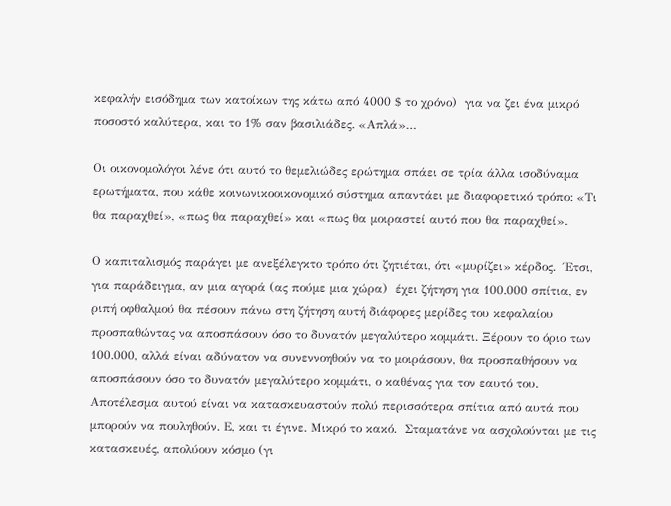κεφαλήν εισόδημα των κατοίκων της κάτω από 4000 $ το χρόνο)  για να ζει ένα μικρό ποσοστό καλύτερα, και το 1% σαν βασιλιάδες. «Απλά»…

Οι οικονομολόγοι λένε ότι αυτό το θεμελιώδες ερώτημα σπάει σε τρία άλλα ισοδύναμα ερωτήματα, που κάθε κοινωνικοοικονομικό σύστημα απαντάει με διαφορετικό τρόπο: «Τι θα παραχθεί», «πως θα παραχθεί» και «πως θα μοιραστεί αυτό που θα παραχθεί».

Ο καπιταλισμός παράγει με ανεξέλεγκτο τρόπο ότι ζητιέται, ότι «μυρίζει» κέρδος.  Έτσι, για παράδειγμα, αν μια αγορά (ας πούμε μια χώρα)  έχει ζήτηση για 100.000 σπίτια, εν ριπή οφθαλμού θα πέσουν πάνω στη ζήτηση αυτή διάφορες μερίδες του κεφαλαίου προσπαθώντας να αποσπάσουν όσο το δυνατόν μεγαλύτερο κομμάτι. Ξέρουν το όριο των 100.000, αλλά είναι αδύνατον να συνεννοηθούν να το μοιράσουν, θα προσπαθήσουν να αποσπάσουν όσο το δυνατόν μεγαλύτερο κομμάτι, ο καθένας για τον εαυτό του. Αποτέλεσμα αυτού είναι να κατασκευαστούν πολύ περισσότερα σπίτια από αυτά που μπορούν να πουληθούν. Ε, και τι έγινε. Μικρό το κακό.  Σταματάνε να ασχολούνται με τις κατασκευές, απολύουν κόσμο (γι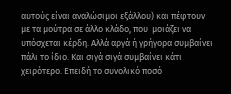αυτούς είναι αναλώσιμοι εξάλλου) και πέφτουν με τα μούτρα σε άλλο κλάδο, που  μοιάζει να υπόσχεται κέρδη. Αλλά αργά ή γρήγορα συμβαίνει πάλι το ίδιο. Και σιγά σιγά συμβαίνει κάτι χειρότερο. Επειδή το συνολικό ποσό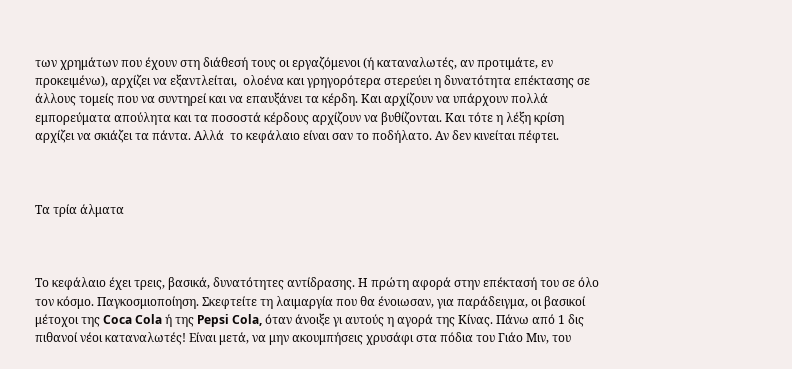των χρημάτων που έχουν στη διάθεσή τους οι εργαζόμενοι (ή καταναλωτές, αν προτιμάτε, εν προκειμένω), αρχίζει να εξαντλείται,  ολοένα και γρηγορότερα στερεύει η δυνατότητα επέκτασης σε άλλους τομείς που να συντηρεί και να επαυξάνει τα κέρδη. Και αρχίζουν να υπάρχουν πολλά εμπορεύματα απούλητα και τα ποσοστά κέρδους αρχίζουν να βυθίζονται. Και τότε η λέξη κρίση αρχίζει να σκιάζει τα πάντα. Αλλά  το κεφάλαιο είναι σαν το ποδήλατο. Αν δεν κινείται πέφτει.



Τα τρία άλματα



Το κεφάλαιο έχει τρεις, βασικά, δυνατότητες αντίδρασης. Η πρώτη αφορά στην επέκτασή του σε όλο τον κόσμο. Παγκοσμιοποίηση. Σκεφτείτε τη λαιμαργία που θα ένοιωσαν, για παράδειγμα, οι βασικοί μέτοχοι της Coca Cola ή της Pepsi Cola, όταν άνοιξε γι αυτούς η αγορά της Κίνας. Πάνω από 1 δις πιθανοί νέοι καταναλωτές! Είναι μετά, να μην ακουμπήσεις χρυσάφι στα πόδια του Γιάο Μιν, του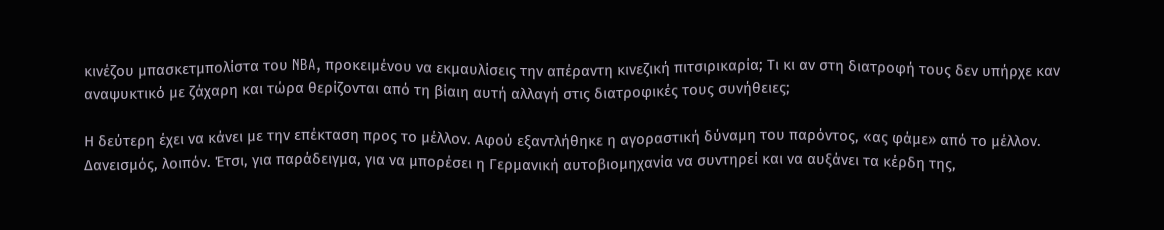κινέζου μπασκετμπολίστα του NBA, προκειμένου να εκμαυλίσεις την απέραντη κινεζική πιτσιρικαρία; Τι κι αν στη διατροφή τους δεν υπήρχε καν αναψυκτικό με ζάχαρη και τώρα θερίζονται από τη βίαιη αυτή αλλαγή στις διατροφικές τους συνήθειες;

Η δεύτερη έχει να κάνει με την επέκταση προς το μέλλον. Αφού εξαντλήθηκε η αγοραστική δύναμη του παρόντος, «ας φάμε» από το μέλλον. Δανεισμός, λοιπόν. Έτσι, για παράδειγμα, για να μπορέσει η Γερμανική αυτοβιομηχανία να συντηρεί και να αυξάνει τα κέρδη της,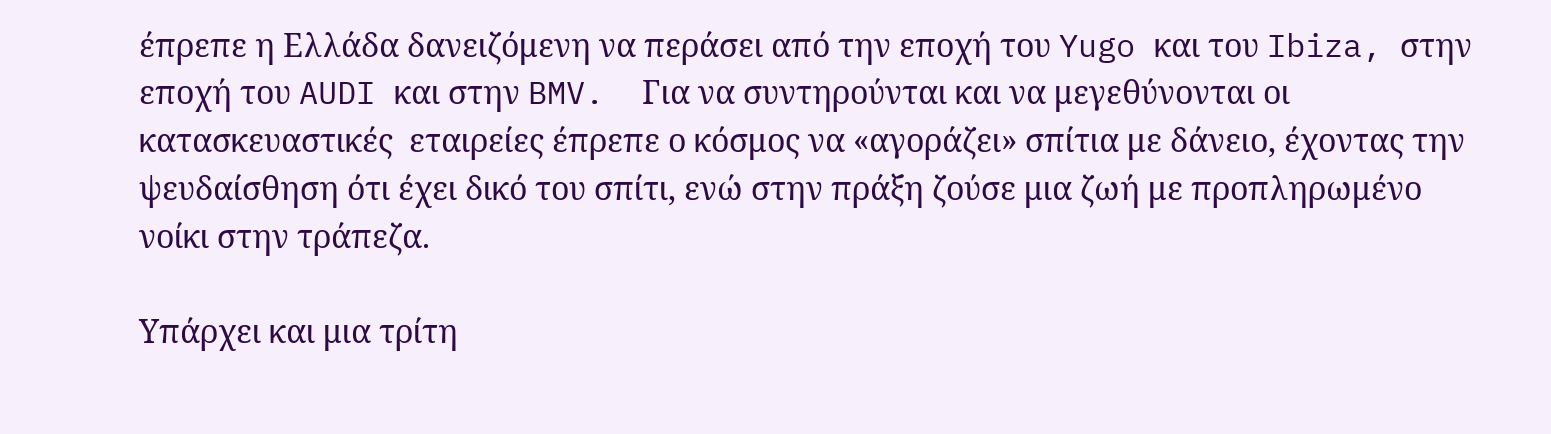έπρεπε η Ελλάδα δανειζόμενη να περάσει από την εποχή του Yugo και του Ibiza, στην εποχή του AUDI και στην BMV.  Για να συντηρούνται και να μεγεθύνονται οι κατασκευαστικές  εταιρείες έπρεπε ο κόσμος να «αγοράζει» σπίτια με δάνειο, έχοντας την  ψευδαίσθηση ότι έχει δικό του σπίτι, ενώ στην πράξη ζούσε μια ζωή με προπληρωμένο νοίκι στην τράπεζα.

Υπάρχει και μια τρίτη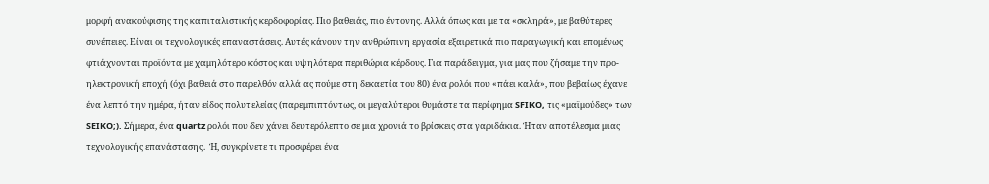μορφή ανακούφισης της καπιταλιστικής κερδοφορίας. Πιο βαθειάς, πιο έντονης. Αλλά όπως και με τα «σκληρά», με βαθύτερες συνέπειες. Είναι οι τεχνολογικές επαναστάσεις. Αυτές κάνουν την ανθρώπινη εργασία εξαιρετικά πιο παραγωγική και επομένως φτιάχνονται προϊόντα με χαμηλότερο κόστος και υψηλότερα περιθώρια κέρδους. Για παράδειγμα, για μας που ζήσαμε την προ- ηλεκτρονική εποχή (όχι βαθειά στο παρελθόν αλλά ας πούμε στη δεκαετία του 80) ένα ρολόι που «πάει καλά», που βεβαίως έχανε ένα λεπτό την ημέρα, ήταν είδος πολυτελείας (παρεμπιπτόντως, οι μεγαλύτεροι θυμάστε τα περίφημα SFIKO, τις «μαϊμούδες» των SEIKO;). Σήμερα, ένα quartz ρολόι που δεν χάνει δευτερόλεπτο σε μια χρονιά το βρίσκεις στα γαριδάκια. Ήταν αποτέλεσμα μιας τεχνολογικής επανάστασης.  Ή, συγκρίνετε τι προσφέρει ένα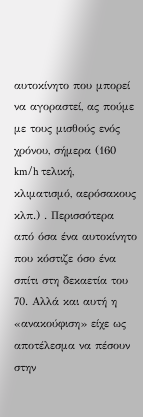αυτοκίνητο που μπορεί να αγοραστεί, ας πούμε με τους μισθούς ενός χρόνου, σήμερα (160 km/h τελική, κλιματισμό, αερόσακους κλπ.) . Περισσότερα από όσα ένα αυτοκίνητο που κόστιζε όσο ένα σπίτι στη δεκαετία του 70. Αλλά και αυτή η «ανακούφιση» είχε ως αποτέλεσμα να πέσουν στην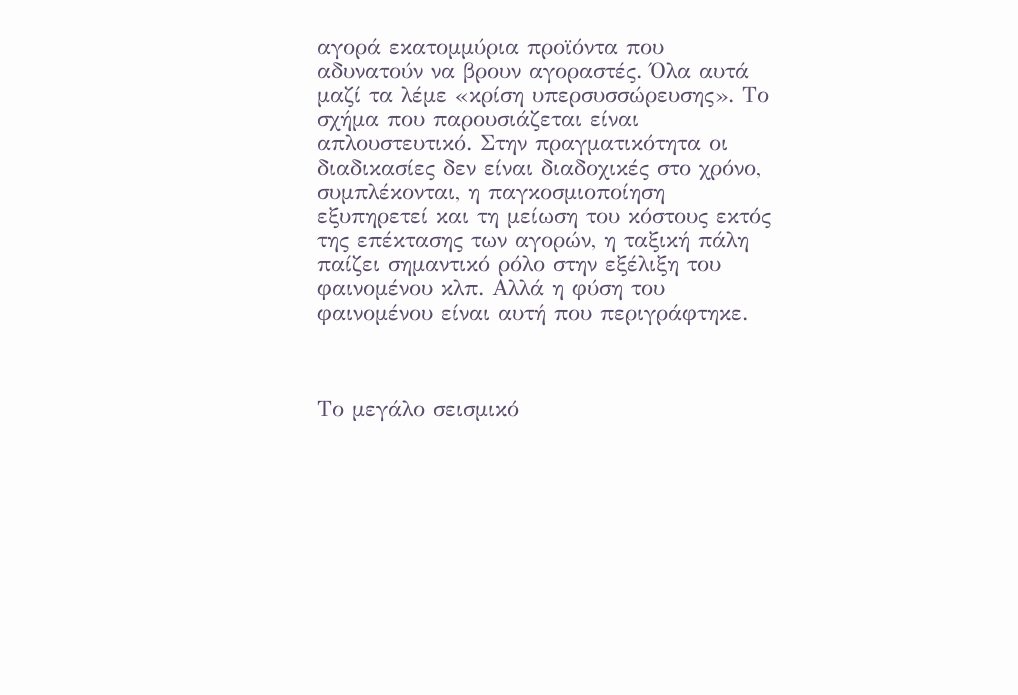αγορά εκατομμύρια προϊόντα που αδυνατούν να βρουν αγοραστές. Όλα αυτά μαζί τα λέμε «κρίση υπερσυσσώρευσης». Το σχήμα που παρουσιάζεται είναι απλουστευτικό. Στην πραγματικότητα οι διαδικασίες δεν είναι διαδοχικές στο χρόνο, συμπλέκονται, η παγκοσμιοποίηση εξυπηρετεί και τη μείωση του κόστους εκτός της επέκτασης των αγορών, η ταξική πάλη παίζει σημαντικό ρόλο στην εξέλιξη του φαινομένου κλπ. Αλλά η φύση του φαινομένου είναι αυτή που περιγράφτηκε.



Το μεγάλο σεισμικό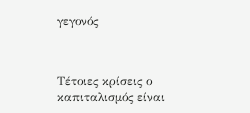γεγονός



Τέτοιες κρίσεις ο καπιταλισμός είναι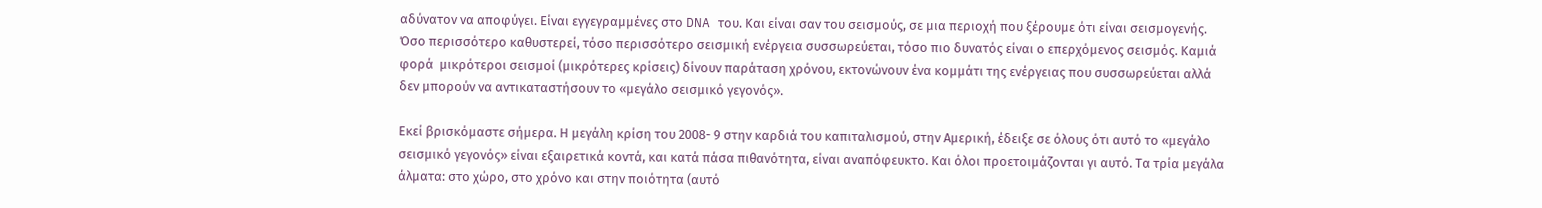αδύνατον να αποφύγει. Είναι εγγεγραμμένες στο DNA του. Και είναι σαν του σεισμούς, σε μια περιοχή που ξέρουμε ότι είναι σεισμογενής. Όσο περισσότερο καθυστερεί, τόσο περισσότερο σεισμική ενέργεια συσσωρεύεται, τόσο πιο δυνατός είναι ο επερχόμενος σεισμός. Καμιά φορά  μικρότεροι σεισμοί (μικρότερες κρίσεις) δίνουν παράταση χρόνου, εκτονώνουν ένα κομμάτι της ενέργειας που συσσωρεύεται αλλά δεν μπορούν να αντικαταστήσουν το «μεγάλο σεισμικό γεγονός».

Εκεί βρισκόμαστε σήμερα. Η μεγάλη κρίση του 2008- 9 στην καρδιά του καπιταλισμού, στην Αμερική, έδειξε σε όλους ότι αυτό το «μεγάλο σεισμικό γεγονός» είναι εξαιρετικά κοντά, και κατά πάσα πιθανότητα, είναι αναπόφευκτο. Και όλοι προετοιμάζονται γι αυτό. Τα τρία μεγάλα άλματα: στο χώρο, στο χρόνο και στην ποιότητα (αυτό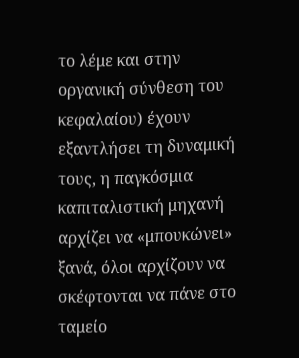το λέμε και στην οργανική σύνθεση του κεφαλαίου) έχουν εξαντλήσει τη δυναμική τους, η παγκόσμια καπιταλιστική μηχανή αρχίζει να «μπουκώνει» ξανά, όλοι αρχίζουν να σκέφτονται να πάνε στο ταμείο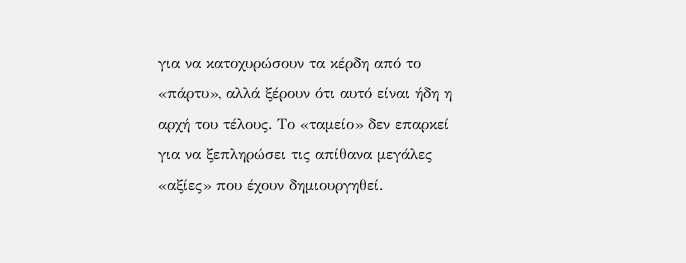για να κατοχυρώσουν τα κέρδη από το «πάρτυ», αλλά ξέρουν ότι αυτό είναι ήδη η αρχή του τέλους. Το «ταμείο» δεν επαρκεί για να ξεπληρώσει τις απίθανα μεγάλες «αξίες» που έχουν δημιουργηθεί.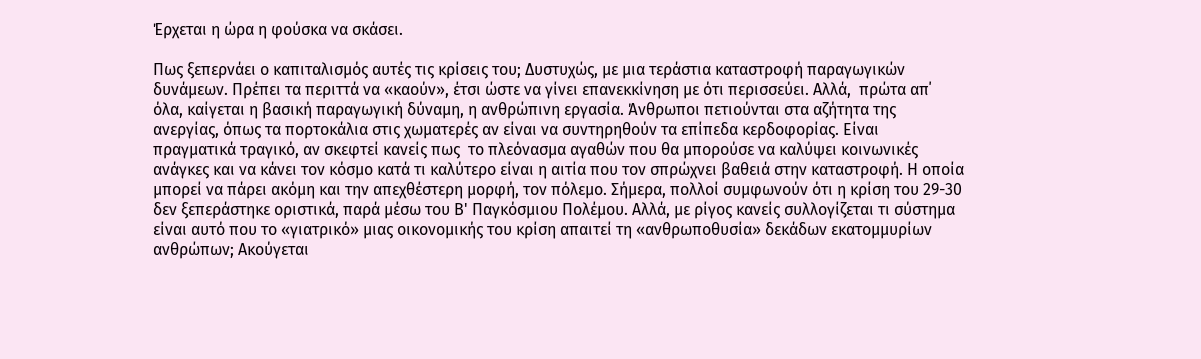Έρχεται η ώρα η φούσκα να σκάσει.

Πως ξεπερνάει ο καπιταλισμός αυτές τις κρίσεις του; Δυστυχώς, με μια τεράστια καταστροφή παραγωγικών δυνάμεων. Πρέπει τα περιττά να «καούν», έτσι ώστε να γίνει επανεκκίνηση με ότι περισσεύει. Αλλά,  πρώτα απ΄ όλα, καίγεται η βασική παραγωγική δύναμη, η ανθρώπινη εργασία. Άνθρωποι πετιούνται στα αζήτητα της ανεργίας, όπως τα πορτοκάλια στις χωματερές αν είναι να συντηρηθούν τα επίπεδα κερδοφορίας. Είναι πραγματικά τραγικό, αν σκεφτεί κανείς πως  το πλεόνασμα αγαθών που θα μπορούσε να καλύψει κοινωνικές ανάγκες και να κάνει τον κόσμο κατά τι καλύτερο είναι η αιτία που τον σπρώχνει βαθειά στην καταστροφή. Η οποία μπορεί να πάρει ακόμη και την απεχθέστερη μορφή, τον πόλεμο. Σήμερα, πολλοί συμφωνούν ότι η κρίση του 29-30 δεν ξεπεράστηκε οριστικά, παρά μέσω του Β' Παγκόσμιου Πολέμου. Αλλά, με ρίγος κανείς συλλογίζεται τι σύστημα είναι αυτό που το «γιατρικό» μιας οικονομικής του κρίση απαιτεί τη «ανθρωποθυσία» δεκάδων εκατομμυρίων ανθρώπων; Ακούγεται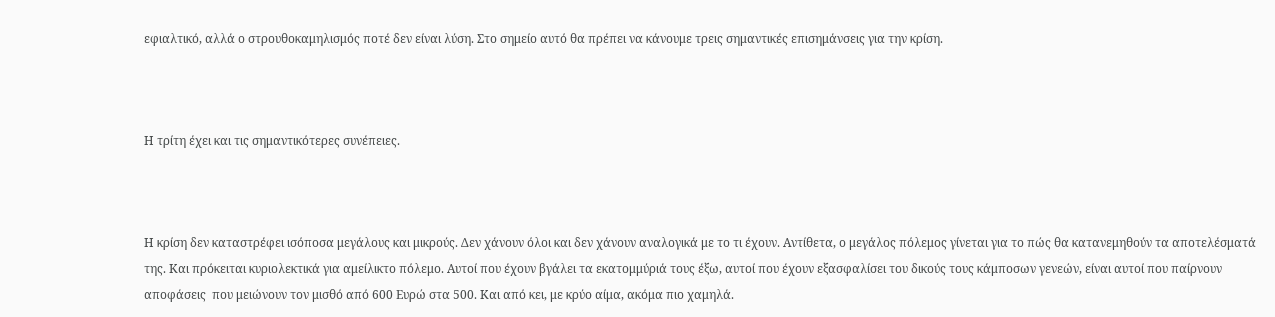εφιαλτικό, αλλά ο στρουθοκαμηλισμός ποτέ δεν είναι λύση. Στο σημείο αυτό θα πρέπει να κάνουμε τρεις σημαντικές επισημάνσεις για την κρίση.



Η τρίτη έχει και τις σημαντικότερες συνέπειες.



Η κρίση δεν καταστρέφει ισόποσα μεγάλους και μικρούς. Δεν χάνουν όλοι και δεν χάνουν αναλογικά με το τι έχουν. Αντίθετα, ο μεγάλος πόλεμος γίνεται για το πώς θα κατανεμηθούν τα αποτελέσματά της. Και πρόκειται κυριολεκτικά για αμείλικτο πόλεμο. Αυτοί που έχουν βγάλει τα εκατομμύριά τους έξω, αυτοί που έχουν εξασφαλίσει του δικούς τους κάμποσων γενεών, είναι αυτοί που παίρνουν αποφάσεις  που μειώνουν τον μισθό από 600 Ευρώ στα 500. Και από κει, με κρύο αίμα, ακόμα πιο χαμηλά.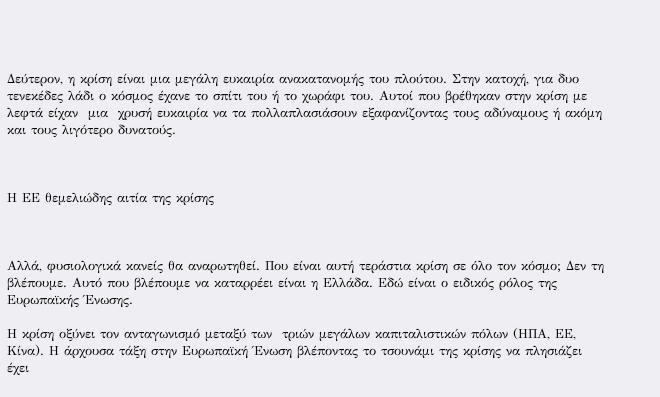Δεύτερον, η κρίση είναι μια μεγάλη ευκαιρία ανακατανομής του πλούτου. Στην κατοχή, για δυο τενεκέδες λάδι ο κόσμος έχανε το σπίτι του ή το χωράφι του. Αυτοί που βρέθηκαν στην κρίση με λεφτά είχαν  μια  χρυσή ευκαιρία να τα πολλαπλασιάσουν εξαφανίζοντας τους αδύναμους ή ακόμη και τους λιγότερο δυνατούς.



Η ΕΕ θεμελιώδης αιτία της κρίσης



Αλλά, φυσιολογικά κανείς θα αναρωτηθεί. Που είναι αυτή τεράστια κρίση σε όλο τον κόσμο; Δεν τη βλέπουμε. Αυτό που βλέπουμε να καταρρέει είναι η Ελλάδα. Εδώ είναι ο ειδικός ρόλος της Ευρωπαϊκής Ένωσης.

Η κρίση οξύνει τον ανταγωνισμό μεταξύ των  τριών μεγάλων καπιταλιστικών πόλων (ΗΠΑ, ΕΕ, Κίνα). Η άρχουσα τάξη στην Ευρωπαϊκή Ένωση βλέποντας το τσουνάμι της κρίσης να πλησιάζει έχει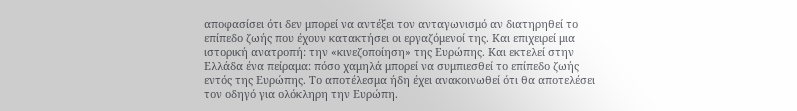αποφασίσει ότι δεν μπορεί να αντέξει τον ανταγωνισμό αν διατηρηθεί το επίπεδο ζωής που έχουν κατακτήσει οι εργαζόμενοί της. Και επιχειρεί μια ιστορική ανατροπή: την «κινεζοποίηση» της Ευρώπης. Και εκτελεί στην Ελλάδα ένα πείραμα: πόσο χαμηλά μπορεί να συμπιεσθεί το επίπεδο ζωής εντός της Ευρώπης. Το αποτέλεσμα ήδη έχει ανακοινωθεί ότι θα αποτελέσει τον οδηγό για ολόκληρη την Ευρώπη.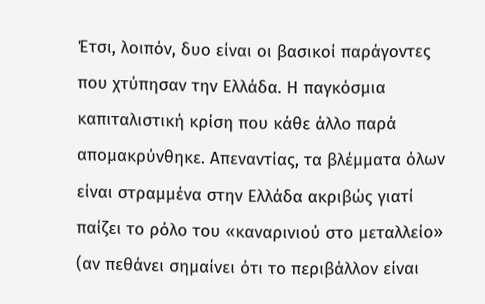Έτσι, λοιπόν, δυο είναι οι βασικοί παράγοντες που χτύπησαν την Ελλάδα. Η παγκόσμια καπιταλιστική κρίση που κάθε άλλο παρά απομακρύνθηκε. Απεναντίας, τα βλέμματα όλων είναι στραμμένα στην Ελλάδα ακριβώς γιατί παίζει το ρόλο του «καναρινιού στο μεταλλείο» (αν πεθάνει σημαίνει ότι το περιβάλλον είναι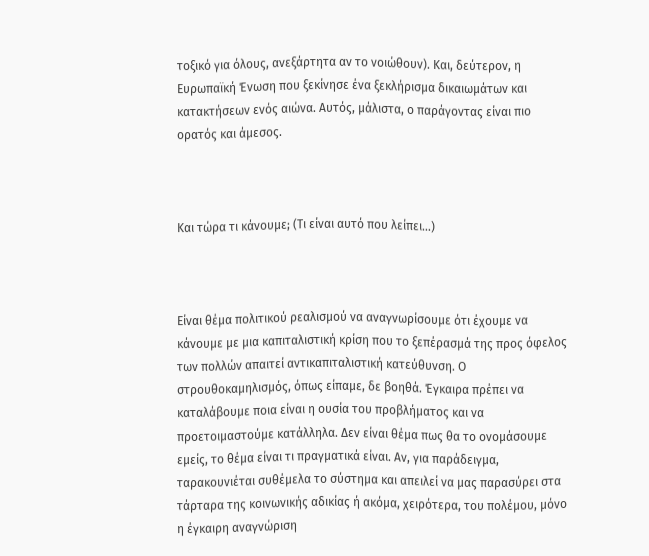τοξικό για όλους, ανεξάρτητα αν το νοιώθουν). Και, δεύτερον, η Ευρωπαϊκή Ένωση που ξεκίνησε ένα ξεκλήρισμα δικαιωμάτων και κατακτήσεων ενός αιώνα. Αυτός, μάλιστα, ο παράγοντας είναι πιο ορατός και άμεσος.



Και τώρα τι κάνουμε; (Τι είναι αυτό που λείπει…)



Είναι θέμα πολιτικού ρεαλισμού να αναγνωρίσουμε ότι έχουμε να κάνουμε με μια καπιταλιστική κρίση που το ξεπέρασμά της προς όφελος των πολλών απαιτεί αντικαπιταλιστική κατεύθυνση. Ο στρουθοκαμηλισμός, όπως είπαμε, δε βοηθά. Έγκαιρα πρέπει να καταλάβουμε ποια είναι η ουσία του προβλήματος και να προετοιμαστούμε κατάλληλα. Δεν είναι θέμα πως θα το ονομάσουμε εμείς, το θέμα είναι τι πραγματικά είναι. Αν, για παράδειγμα, ταρακουνιέται συθέμελα το σύστημα και απειλεί να μας παρασύρει στα τάρταρα της κοινωνικής αδικίας ή ακόμα, χειρότερα, του πολέμου, μόνο η έγκαιρη αναγνώριση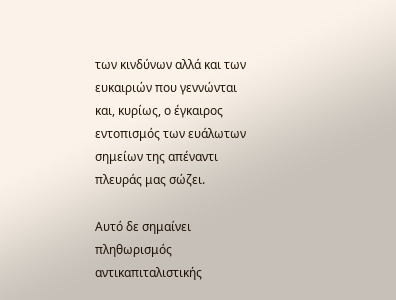των κινδύνων αλλά και των ευκαιριών που γεννώνται και, κυρίως, ο έγκαιρος εντοπισμός των ευάλωτων σημείων της απέναντι πλευράς μας σώζει.

Αυτό δε σημαίνει πληθωρισμός αντικαπιταλιστικής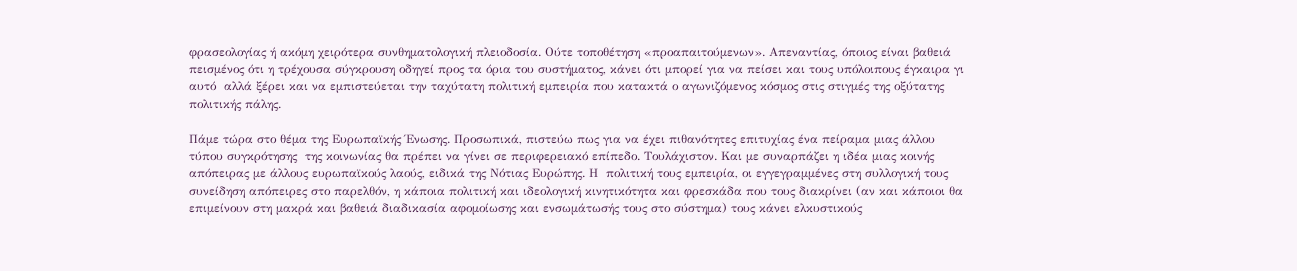φρασεολογίας ή ακόμη χειρότερα συνθηματολογική πλειοδοσία. Ούτε τοποθέτηση «προαπαιτούμενων». Απεναντίας, όποιος είναι βαθειά πεισμένος ότι η τρέχουσα σύγκρουση οδηγεί προς τα όρια του συστήματος, κάνει ότι μπορεί για να πείσει και τους υπόλοιπους έγκαιρα γι αυτό  αλλά ξέρει και να εμπιστεύεται την ταχύτατη πολιτική εμπειρία που κατακτά ο αγωνιζόμενος κόσμος στις στιγμές της οξύτατης πολιτικής πάλης.

Πάμε τώρα στο θέμα της Ευρωπαϊκής Ένωσης. Προσωπικά, πιστεύω πως για να έχει πιθανότητες επιτυχίας ένα πείραμα μιας άλλου τύπου συγκρότησης  της κοινωνίας θα πρέπει να γίνει σε περιφερειακό επίπεδο. Τουλάχιστον. Και με συναρπάζει η ιδέα μιας κοινής απόπειρας με άλλους ευρωπαϊκούς λαούς, ειδικά της Νότιας Ευρώπης. Η  πολιτική τους εμπειρία, οι εγγεγραμμένες στη συλλογική τους συνείδηση απόπειρες στο παρελθόν, η κάποια πολιτική και ιδεολογική κινητικότητα και φρεσκάδα που τους διακρίνει (αν και κάποιοι θα επιμείνουν στη μακρά και βαθειά διαδικασία αφομοίωσης και ενσωμάτωσής τους στο σύστημα) τους κάνει ελκυστικούς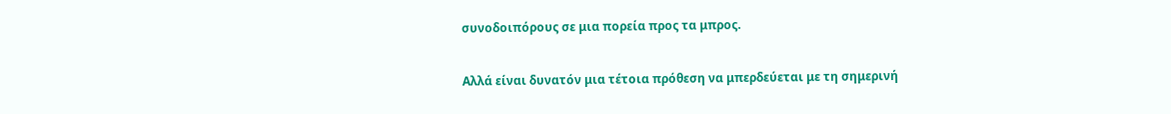συνοδοιπόρους σε μια πορεία προς τα μπρος.

Αλλά είναι δυνατόν μια τέτοια πρόθεση να μπερδεύεται με τη σημερινή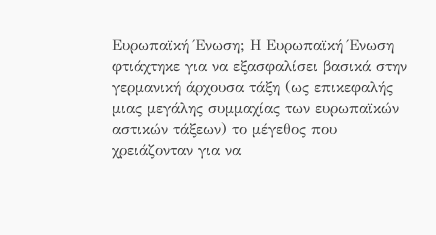Ευρωπαϊκή Ένωση; Η Ευρωπαϊκή Ένωση φτιάχτηκε για να εξασφαλίσει βασικά στην γερμανική άρχουσα τάξη (ως επικεφαλής μιας μεγάλης συμμαχίας των ευρωπαϊκών αστικών τάξεων) το μέγεθος που χρειάζονταν για να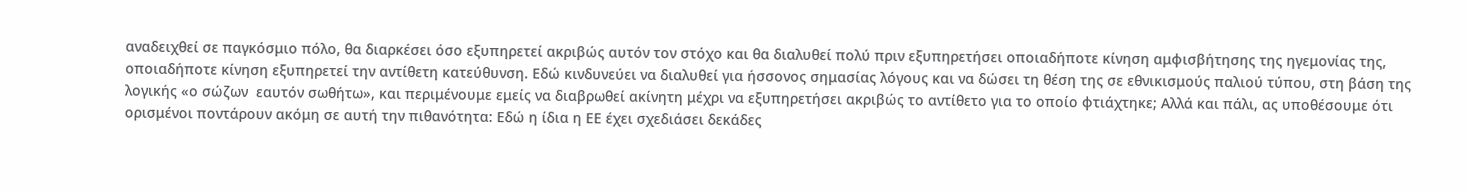αναδειχθεί σε παγκόσμιο πόλο, θα διαρκέσει όσο εξυπηρετεί ακριβώς αυτόν τον στόχο και θα διαλυθεί πολύ πριν εξυπηρετήσει οποιαδήποτε κίνηση αμφισβήτησης της ηγεμονίας της, οποιαδήποτε κίνηση εξυπηρετεί την αντίθετη κατεύθυνση. Εδώ κινδυνεύει να διαλυθεί για ήσσονος σημασίας λόγους και να δώσει τη θέση της σε εθνικισμούς παλιού τύπου, στη βάση της λογικής «ο σώζων  εαυτόν σωθήτω», και περιμένουμε εμείς να διαβρωθεί ακίνητη μέχρι να εξυπηρετήσει ακριβώς το αντίθετο για το οποίο φτιάχτηκε; Αλλά και πάλι, ας υποθέσουμε ότι ορισμένοι ποντάρουν ακόμη σε αυτή την πιθανότητα: Εδώ η ίδια η ΕΕ έχει σχεδιάσει δεκάδες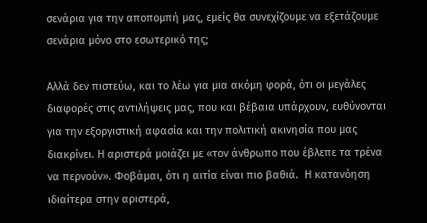σενάρια για την αποπομπή μας, εμείς θα συνεχίζουμε να εξετάζουμε σενάρια μόνο στο εσωτερικό της;

Αλλά δεν πιστεύω, και το λέω για μια ακόμη φορά, ότι οι μεγάλες διαφορές στις αντιλήψεις μας, που και βέβαια υπάρχουν, ευθύνονται για την εξοργιστική αφασία και την πολιτική ακινησία που μας διακρίνει. Η αριστερά μοιάζει με «τον άνθρωπο που έβλεπε τα τρένα να περνούν». Φοβάμαι, ότι η αιτία είναι πιο βαθιά.  Η κατανόηση ιδιαίτερα στην αριστερά,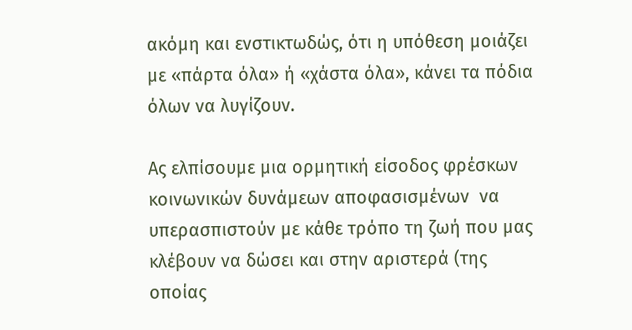ακόμη και ενστικτωδώς, ότι η υπόθεση μοιάζει με «πάρτα όλα» ή «χάστα όλα», κάνει τα πόδια όλων να λυγίζουν.

Ας ελπίσουμε μια ορμητική είσοδος φρέσκων κοινωνικών δυνάμεων αποφασισμένων  να υπερασπιστούν με κάθε τρόπο τη ζωή που μας κλέβουν να δώσει και στην αριστερά (της οποίας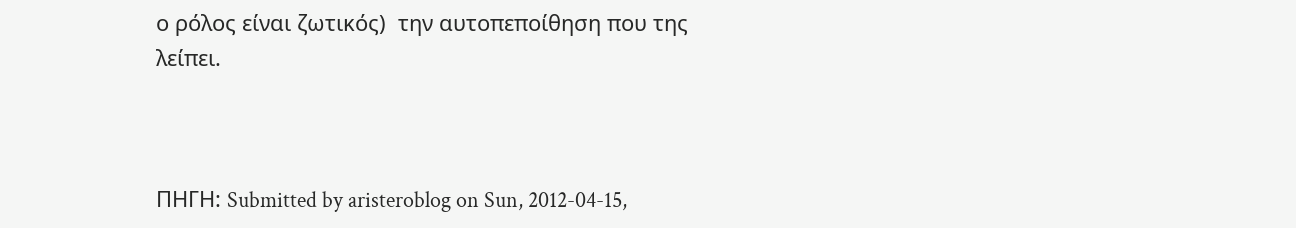ο ρόλος είναι ζωτικός)  την αυτοπεποίθηση που της λείπει.



ΠΗΓΗ: Submitted by aristeroblog on Sun, 2012-04-15,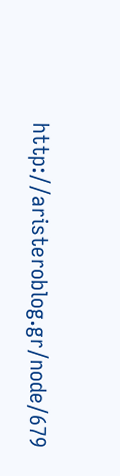http://aristeroblog.gr/node/679